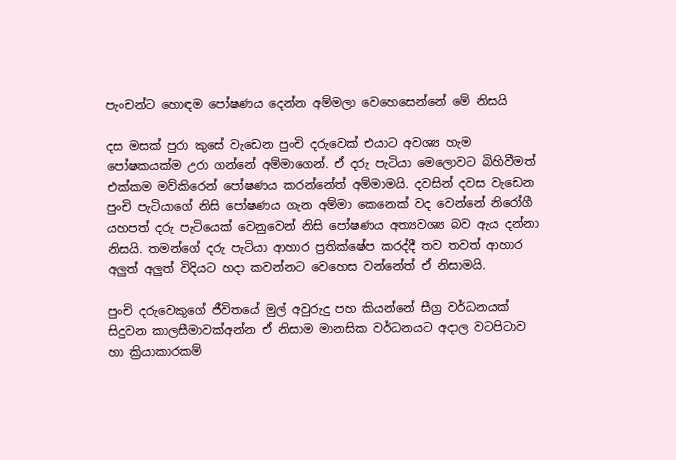පැංචන්ට හොඳම පෝෂණය දෙන්න අම්මලා වෙහෙසෙන්නේ මේ නිසයි

දස මසක් පුරා කුසේ වැඩෙන පුංචි දරුවෙක් එයාට අවශ්‍ය හැම පෝෂකයක්ම උරා ගන්නේ අම්මාගෙන්. ඒ දරු පැටියා මෙලොවට බිහිවීමත් එක්කම මව්කිරෙන් පෝෂණය කරන්නේත් අම්මාමයි. දවසින් දවස වැඩෙන පුංචි පැටියාගේ නිසි පෝෂණය ගැන අම්මා කෙනෙක් වද වෙන්නේ නිරෝගී යහපත් දරු පැටියෙක් වෙනුවෙන් නිසි පෝෂණය අත්‍යවශ්‍ය බව ඇය දන්නා නිසයි. තමන්ගේ දරු පැටියා ආහාර ප්‍රතික්ෂේප කරද්දී තව තවත් ආහාර අලුත් අලුත් විදියට හදා කවන්නට වෙහෙස වන්නේත් ඒ නිසාමයි.

පුංචි දරුවෙකුගේ ජීවිතයේ මුල් අවුරුදු පහ කියන්නේ සීග්‍ර වර්ධනයක් සිදුවන කාලසීමාවක්අන්න ඒ නිසාම මානසික වර්ධනයට අදාල වටපිටාව හා ක්‍රියාකාරකම්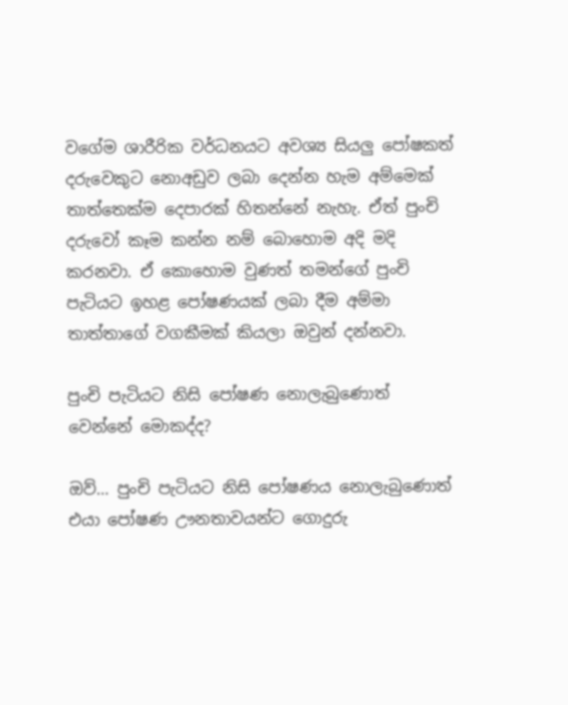වගේම ශාරීරික වර්ධනයට අවශ්‍ය සියලු පෝෂකත් දරුවෙකුට නොඅඩුව ලබා දෙන්න හැම අම්මෙක් තාත්තෙක්ම දෙපාරක් හිතන්නේ නැහැ. ඒත් පුංචි දරුවෝ කෑම කන්න නම් බොහොම අදි මදි කරනවා. ඒ කොහොම වුණත් තමන්ගේ පුංචි පැටියට ඉහළ පෝෂණයක් ලබා දීම අම්මා තාත්තාගේ වගකීමක් කියලා ඔවුන් දන්නවා.

පුංචි පැටියට නිසි පෝෂණ නොලැබුණොත් වෙන්නේ මොකද්ද?

ඔව්… පුංචි පැටියට නිසි පෝෂණය නොලැබුණොත් එයා පෝෂණ ඌනතාවයන්ට ගොදුරු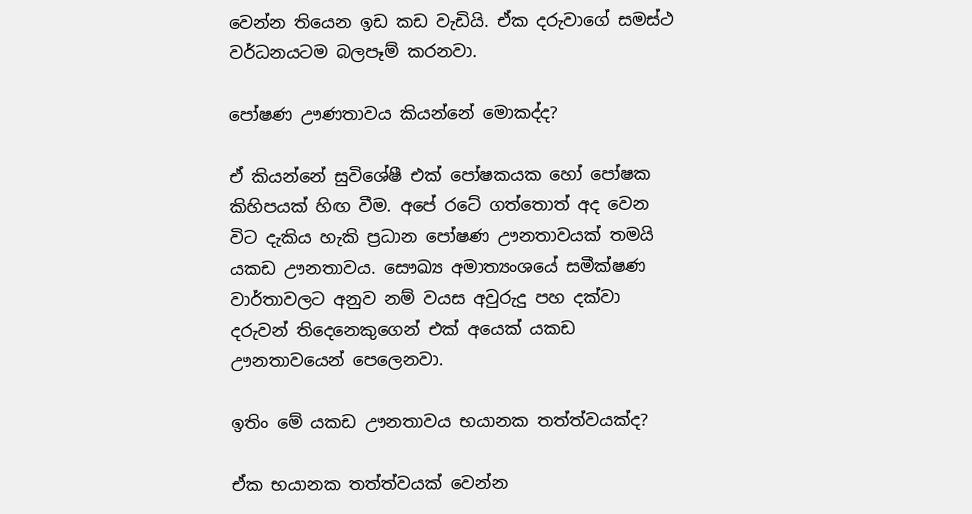වෙන්න තියෙන ඉඩ කඩ වැඩියි. ඒක දරුවාගේ සමස්ථ වර්ධනයටම බලපෑම් කරනවා.

පෝෂණ ඌණතාවය කියන්නේ මොකද්ද?

ඒ කියන්නේ සුවිශේෂී එක් පෝෂකයක හෝ පෝෂක කිහිපයක් හිඟ වීම. අපේ රටේ ගත්තොත් අද වෙන විට දැකිය හැකි ප්‍රධාන පෝෂණ ඌනතාවයක් තමයි යකඩ ඌනතාවය. සෞඛ්‍ය අමාත්‍යංශයේ සමීක්ෂණ වාර්තාවලට අනුව නම් වයස අවුරුදු පහ දක්වා දරුවන් තිදෙනෙකුගෙන් එක් අයෙක් යකඩ ඌනතාවයෙන් පෙලෙනවා.

ඉතිං මේ යකඩ ඌනතාවය භයානක තත්ත්වයක්ද?

ඒක භයානක තත්ත්වයක් වෙන්න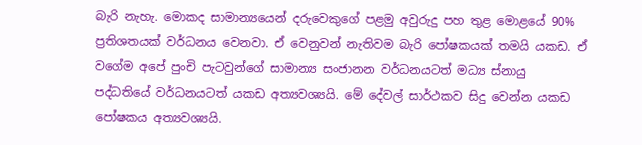බැරි නැහැ. මොකද සාමාන්‍යයෙන් දරුවෙකුගේ පළමු අවුරුදු පහ තුළ මොළයේ 90% ප්‍රතිශතයක් වර්ධනය වෙනවා. ඒ වෙනුවන් නැතිවම බැරි පෝෂකයක් තමයි යකඩ. ඒ වගේම අපේ පුංචි පැටවුන්ගේ සාමාන්‍ය සංජානන වර්ධනයටත් මධ්‍ය ස්නායු පද්ධතියේ වර්ධනයටත් යකඩ අත්‍යවශ්‍යයි. මේ දේවල් සාර්ථකව සිදු වෙන්න යකඩ පෝෂකය අත්‍යවශ්‍යයි.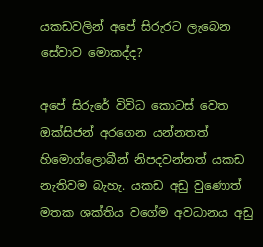යකඩවලින් අපේ සිරුරට ලැබෙන සේවාව මොකද්ද?

අපේ සිරුරේ විවිධ කොටස් වෙත ඔක්සිජන් අරගෙන යන්නතත් හිමොග්ලොබීන් නිපදවන්නත් යකඩ නැතිවම බැහැ. යකඩ අඩු වු‍ණොත් මතක ශක්තිය වගේම අවධානය අඩු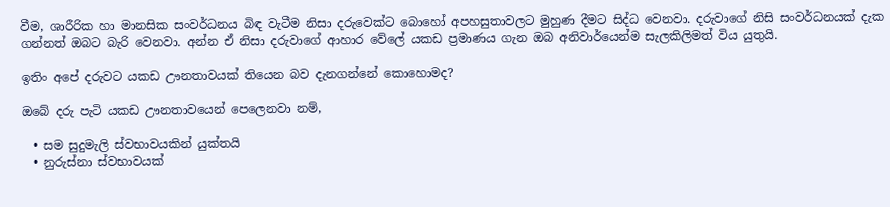වීම, ශාරීරික හා මානසික සංවර්ධනය බිඳ වැටීම නිසා දරුවෙක්ට බොහෝ අපහසුතාවලට මුහුණ දීමට සිද්ධ වෙනවා. දරුවාගේ නිසි සංවර්ධනයක් දැක ගන්නත් ඔබට බැරි වෙනවා. අන්න ඒ නිසා දරුවාගේ ආහාර වේලේ යකඩ ප්‍රමාණය ගැන ඔබ අනිවාර්යෙන්ම සැලකිලිමත් විය යුතුයි.

ඉතිං අපේ දරුවට යකඩ ඌනතාවයක් තියෙන බව දැනගන්නේ කොහොමද?

ඔබේ දරු පැටි යකඩ ඌනතාවයෙන් පෙලෙනවා නම්,

  • සම සුදුමැලි ස්වභාවයකින් යුක්තයි
  • නුරුස්නා ස්වභාවයක්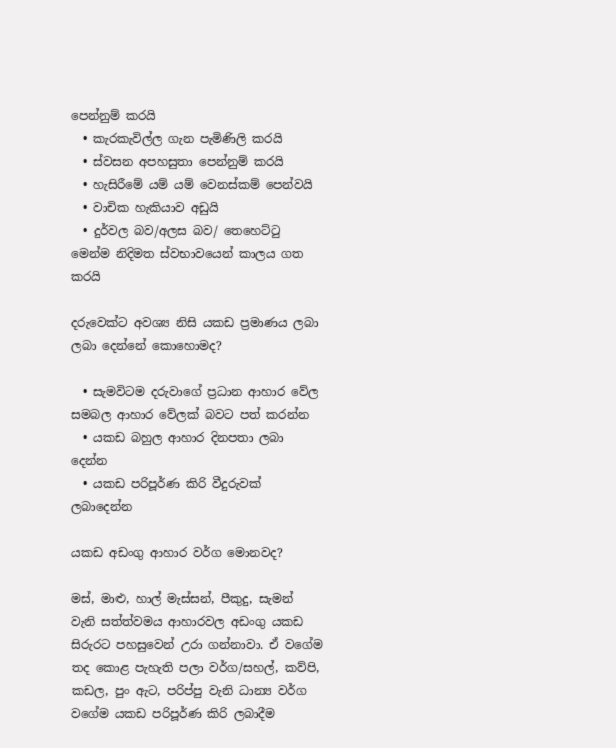පෙන්නුම් කරයි
  • කැරකැවිල්ල ගැන පැමිණිලි කරයි
  • ස්වසන අපහසුතා පෙන්නුම් කරයි
  • හැසිරීමේ යම් යම් වෙනස්කම් පෙන්වයි
  • වාචික හැකියාව අඩුයි
  • දුර්වල බව/අලස බව/ තෙහෙට්ටු මෙන්ම නිදිමත ස්වභාවයෙන් කාලය ගත කරයි

දරුවෙක්ට අවශ්‍ය නිසි යකඩ ප්‍රමාණය ලබා ලබා දෙන්නේ කොහොමද?

  • සැමවිටම දරුවාගේ ප්‍රධාන ආහාර වේල සමබල ආහාර වේලක් බවට පත් කරන්න
  • යකඩ බහුල ආහාර දිනපතා ලබා දෙන්න
  • යකඩ පරිපූර්ණ කිරි වීදුරුවක් ලබාදෙන්න

යකඩ අඩංගු ආහාර වර්ග මොනවද?

මස්, මාළු, හාල් මැස්සන්, පීකුදු, සැමන් වැනි සත්ත්වමය ආහාරවල අඩංගු යකඩ සිරුරට පහසුවෙන් උරා ගන්නාවා. ඒ වගේම තද කොළ පැහැති පලා වර්ග/සහල්, කව්පි, කඩල, පුං ඇට, පරිප්පු වැනි ධාන්‍ය වර්ග වගේම යකඩ පරිපූර්ණ කිරි ලබාදීම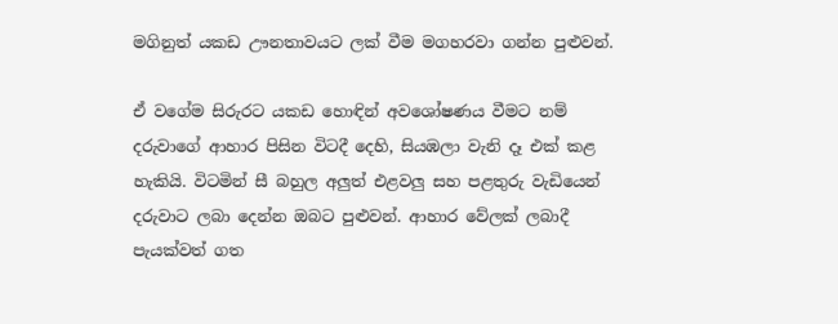මගිනුත් යකඩ ඌනතාවයට ලක් වීම මගහරවා ගන්න පුළුවන්.

ඒ වගේම සිරුරට යකඩ හොඳින් අවශෝෂණය වීමට නම් දරුවාගේ ආහාර පිසින විටදී දෙහි, සියඹලා වැනි දෑ එක් කළ හැකියි. විටමින් සී බහුල අලුත් එළවලු සහ පළතුරු වැඩියෙන් දරුවාට ලබා දෙන්න ඔබට පුළුවන්. ආහාර වේලක් ලබාදී පැයක්වත් ගත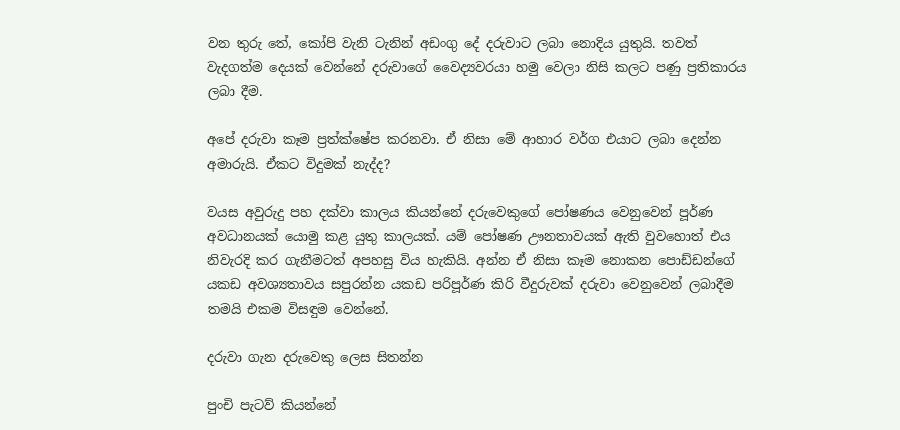වන තුරු තේ, කෝපි වැනි ටැනින් අඩංගු දේ දරුවාට ලබා නොදිය යුතුයි. තවත් වැදගත්ම දෙයක් වෙන්නේ දරුවාගේ වෛද්‍යවරයා හමු වෙලා නිසි කලට පණු ප්‍රතිකාරය ලබා දීම.

අපේ දරුවා කෑම ප්‍රත්ක්ෂේප කරනවා. ඒ නිසා මේ ආහාර වර්ග එයාට ලබා දෙන්න අමාරුයි. ඒකට විදුමක් නැද්ද?

වයස අවුරුදු පහ දක්වා කාලය කියන්නේ දරුවෙකුගේ පෝෂණය වෙනුවෙන් පූර්ණ අවධානයක් යොමු කළ යුතු කාලයක්. යම් පෝෂණ ඌනතාවයක් ඇති වුවහොත් එය නිවැරදි කර ගැනීමටත් අපහසු විය හැකියි. අන්න ඒ නිසා කෑම නොකන පොඩ්ඩන්ගේ යකඩ අවශ්‍යතාවය සපුරන්න යකඩ පරිපූර්ණ කිරි වීදුරුවක් දරුවා වෙනුවෙන් ලබාදීම තමයි එකම විසඳුම වෙන්නේ.

දරුවා ගැන දරුවෙකු ලෙස සිතන්න

පුංචි පැටව් කියන්නේ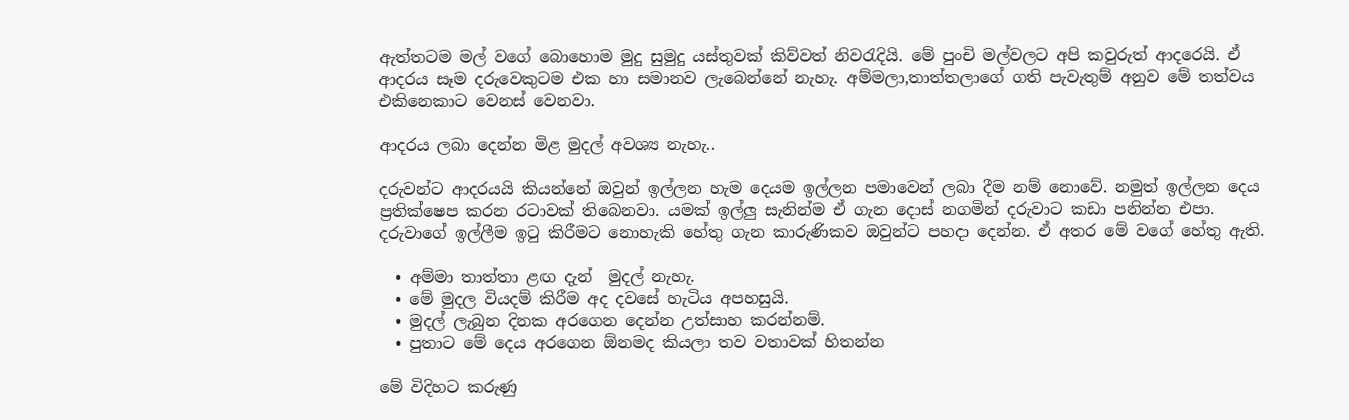ඇත්තටම මල් වගේ බොහොම මුදු සුමුදු යස්තුවක් කිව්වත් නිවරැදියි. මේ පුංචි මල්වලට අපි කවුරුත් ආදරෙයි. ඒ ආදරය සෑම දරුවෙකුටම එක හා සමානව ලැබෙන්නේ නැහැ. අම්මලා,තාත්තලාගේ ගති පැවැතුම් අනුව මේ තත්වය එකිනෙකාට වෙනස් වෙනවා.

ආදරය ලබා දෙන්න මිළ මුදල් අවශ්‍ය නැහැ..

දරුවන්ට ආදරයයි කියන්නේ ඔවුන් ඉල්ලන හැම දෙයම ඉල්ලන පමාවෙන් ලබා දීම නම් නොවේ. නමුත් ඉල්ලන දෙය ප්‍රතික්ෂෙප කරන රටාවක් තිබෙනවා. යමක් ඉල්ලු සැනින්ම ඒ ගැන දොස් නගමින් දරුවාට කඩා පනින්න එපා. දරුවාගේ ඉල්ලීම ඉටු කිරීමට නොහැකි හේතු ගැන කාරුණිකව ඔවුන්ට පහදා දෙන්න. ඒ අතර මේ වගේ හේතු ඇති.

  • අම්මා තාත්තා ළඟ දැන්  මුදල් නැහැ.
  • මේ මුදල වියදම් කිරීම අද දවසේ හැටිය අපහසුයි.
  • මුදල් ලැබුන දිනක අරගෙන දෙන්න උත්සාහ කරන්නම්.
  • පුතාට මේ දෙය අරගෙන ඕනමද කියලා තව වතාවක් හිතන්න

මේ විදිහට කරුණු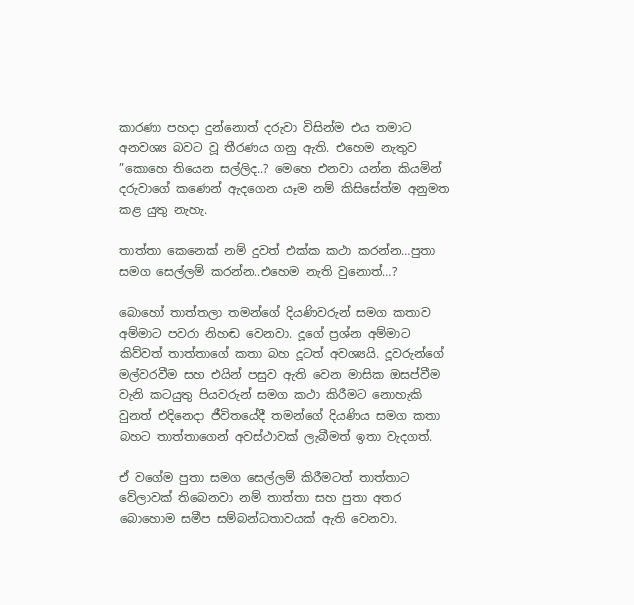කාරණා පහදා දුන්නොත් දරුවා විසින්ම එය තමාට අනවශ්‍ය බවට වූ තීරණය ගනු ඇති. එහෙම නැතුව ”කොහෙ තියෙන සල්ලිද..? මෙහෙ එනවා යන්න කියමින් දරුවාගේ කණෙන් ඇදගෙන යෑම නම් කිසිසේත්ම අනුමත කළ යුතු නැහැ.

තාත්තා කෙනෙක් නම් දුවත් එක්ක කථා කරන්න…පුතා සමග සෙල්ලම් කරන්න..එහෙම නැති වුනොත්…?

බොහෝ තාත්තලා තමන්ගේ දියණිවරුන් සමග කතාව අම්මාට පවරා නිහඬ වෙනවා. දූගේ ප්‍රශ්න අම්මාට කිව්වත් තාත්තාගේ කතා බහ දූටත් අවශ්‍යයි. දූවරුන්ගේ මල්වරවීම සහ එයින් පසුව ඇති වෙන මාසික ඔසප්වීම වැනි කටයුතු පියවරුන් සමග කථා කිරීමට නොහැකි වුනත් එදිනෙදා ජීවිතයේදී තමන්ගේ දියණිය සමග කතා බහට තාත්තාගෙන් අවස්ථාවක් ලැබීමත් ඉතා වැදගත්.

ඒ වගේම පුතා සමග සෙල්ලම් කිරීමටත් තාත්තාට වේලාවක් තිබෙනවා නම් තාත්තා සහ පුතා අතර බොහොම සමීප සම්බන්ධතාවයක් ඇති වෙනවා.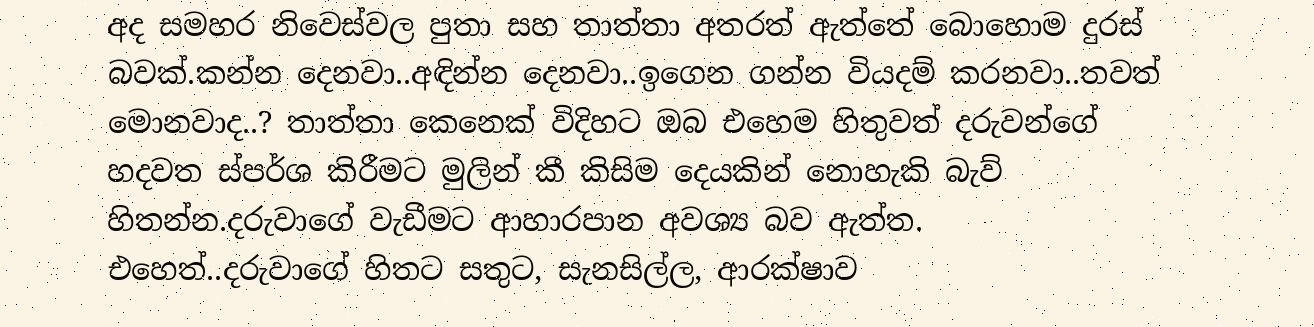අද සමහර නිවෙස්වල පුතා සහ තාත්තා අතරත් ඇත්තේ බොහොම දුරස් බවක්.කන්න දෙනවා..අඳින්න දෙනවා..ඉගෙන ගන්න වියදම් කරනවා..තවත් මොනවාද..? තාත්තා කෙනෙක් විදිහට ඔබ එහෙම හිතුවත් දරුවන්ගේ හදවත ස්පර්ශ කිරීමට මුලින් කී කිසිම දෙයකින් නොහැකි බැව් හිතන්න.දරුවාගේ වැඩීමට ආහාරපාන අවශ්‍ය බව ඇත්ත. එහෙත්..දරුවාගේ හිතට සතුට, සැනසිල්ල, ආරක්ෂාව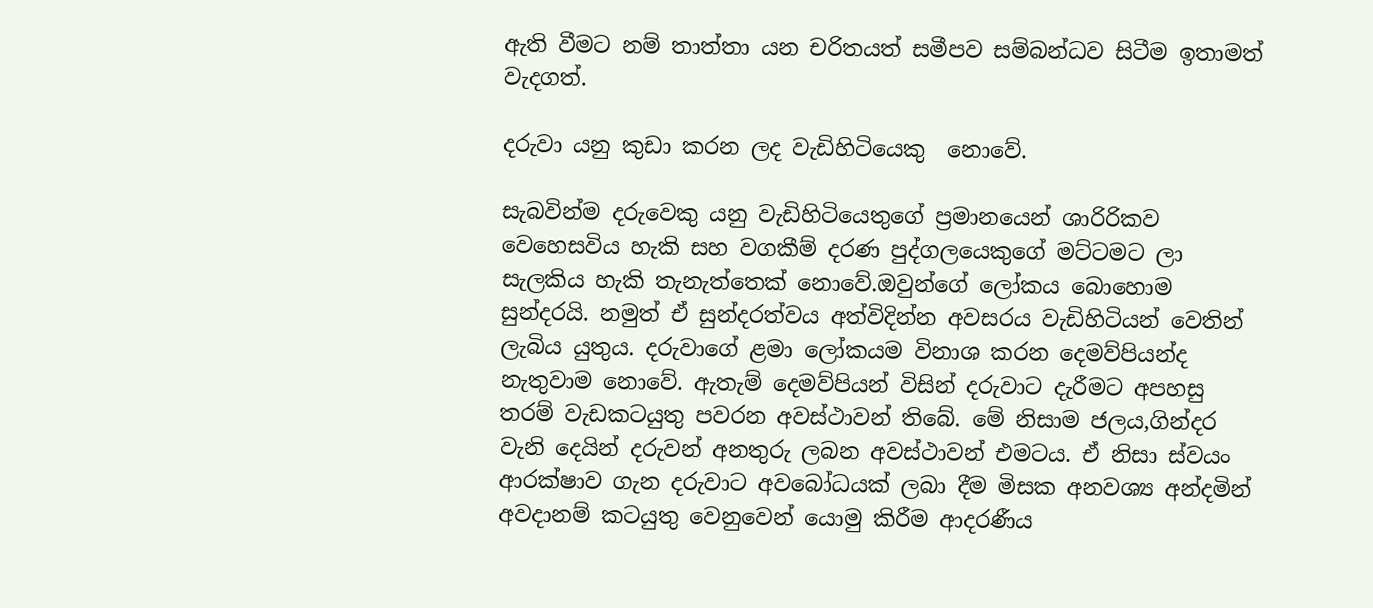ඇති වීමට නම් තාත්තා යන චරිතයත් සමීපව සම්බන්ධව සිටීම ඉතාමත් වැදගත්.

දරුවා යනු කුඩා කරන ලද වැඩිහිටියෙකු  නොවේ.

සැබවින්ම දරුවෙකු යනු වැඩිහිටියෙතුගේ ප්‍රමානයෙන් ශාරිරිකව වෙහෙසවිය හැකි සහ වගකීම් දරණ පුද්ගලයෙකුගේ මට්ටමට ලා සැලකිය හැකි තැනැත්තෙක් නොවේ.ඔවුන්ගේ ලෝකය බොහොම සුන්දරයි. නමුත් ඒ සුන්දරත්වය අත්විදින්න අවසරය වැඩිහිටියන් වෙතින් ලැබිය යුතුය. දරුවාගේ ළමා ලෝකයම විනාශ කරන දෙමව්පියන්ද නැතුවාම නොවේ. ඇතැම් දෙමව්පියන් විසින් දරුවාට දැරීමට අපහසු තරම් වැඩකටයුතු පවරන අවස්ථාවන් තිබේ. මේ නිසාම ජලය,ගින්දර වැනි දෙයින් දරුවන් අනතුරු ලබන අවස්ථාවන් එමටය. ඒ නිසා ස්වයං ආරක්ෂාව ගැන දරුවාට අවබෝධයක් ලබා දීම මිසක අනවශ්‍ය අන්දමින් අවදානම් කටයුතු වෙනුවෙන් යොමු කිරීම ආදරණීය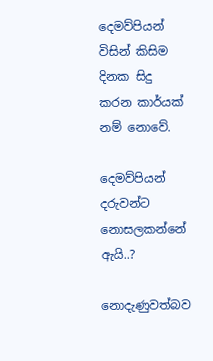දෙමව්පියන් විසින් කිසිම දිනක සිදු කරන කාර්යක් නම් නොවේ.

දෙමව්පියන් දරුවන්ට නොසලකන්නේ ඇයි..?

නොදැණුවත්බව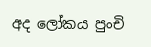අද ලෝකය පුංචි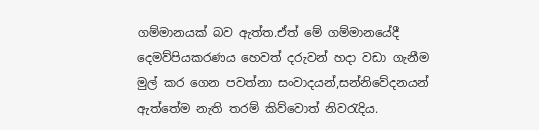ගම්මානයක් බව ඇත්ත.ඒත් මේ ගම්මානයේදී දෙමව්පියකරණය හෙවත් දරුවන් හදා වඩා ගැනීම මුල් කර ගෙන පවත්නා සංවාදයන්,සන්නිවේදනයන් ඇත්තේම නැති තරම් කිව්වොත් නිවරැදිය.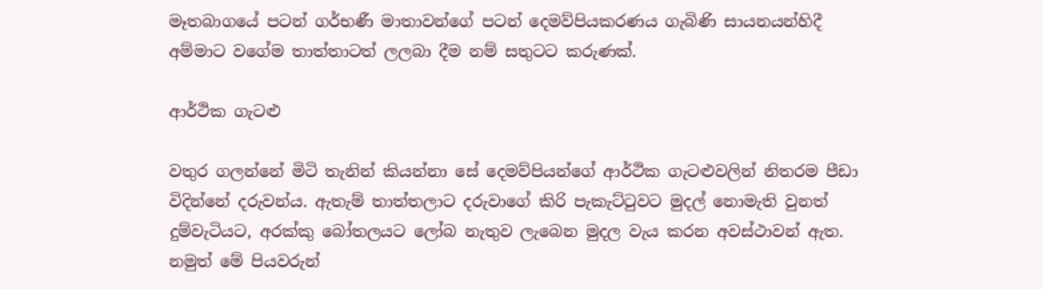මෑතබාගයේ පටන් ගර්භණී මාතාවන්ගේ පටන් දෙමව්පියකරණය ගැබිණි සායනයන්හිදී අම්මාට වගේම තාත්තාටත් ලලබා දීම නම් සතුටට කරුණක්.

ආර්ථික ගැටළු

වතුර ගලන්නේ මිටි තැනින් කියන්නා සේ දෙමව්පියන්ගේ ආර්ථික ගැටළුවලින් නිතරම පීඩා විදින්නේ දරුවන්ය. ඇතැම් තාත්තලාට දරුවාගේ කිරි පැකැට්ටුවට මුදල් නොමැති වුනත් දුම්වැටියට, අරක්කු බෝතලයට ලෝබ නැතුව ලැබෙන මුදල වැය කරන අවස්ථාවන් ඇත. නමුත් මේ පියවරුන්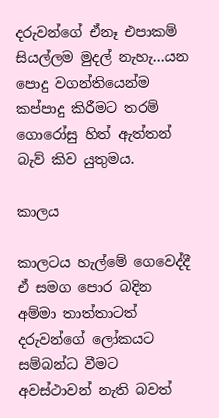දරුවන්ගේ ඒනෑ එපාකම් සියල්ලම මුදල් නැහැ…යන පොදු වගන්තියෙන්ම කප්පාදු කිරීමට තරම් ගොරෝසු හිත් ඇත්තන් බැව් කිව යුතුමය.

කාලය

කාලටය හැල්මේ ගෙවෙද්දී ඒ සමග පොර බදින අම්මා තාත්තාටත් දරුවන්ගේ ලෝකයට සම්බන්ධ වීමට අවස්ථාවන් නැති බවත්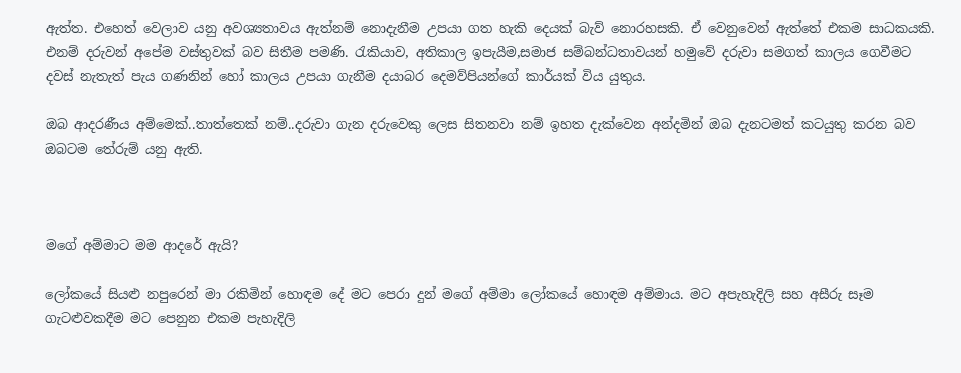ඇත්ත. එහෙත් වෙලාව යනු අවශ්‍යතාවය ඇත්නම් නොදැනීම උපයා ගත හැකි දෙයක් බැව් නොරහසකි. ඒ වෙනුවෙන් ඇත්තේ එකම සාධකයකි. එනම් දරුවන් අපේම වස්තුවක් බව සිතීම පමණි. රැකියාව, අතිකාල ඉපැයීම,සමාජ සම්බන්ධතාවයන් හමුවේ දරුවා සමගත් කාලය ගෙවීමට දවස් නැතැත් පැය ගණනින් හෝ කාලය උපයා ගැනීම දයාබර දෙමව්පියන්ගේ කාර්යක් විය යුතුය.

ඔබ ආදරණීය අම්මෙක්..තාත්තෙක් නම්..දරුවා ගැන දරුවෙකු ලෙස සිතනවා නම් ඉහත දැක්වෙන අන්දමින් ඔබ දැනටමත් කටයුතු කරන බව ඔබටම තේරුම් යනු ඇති.



මගේ අම්මාට මම ආදරේ ඇයි?

ලෝකයේ සියළු නපුරෙන් මා රකිමින් හොඳම දේ මට පෙරා දුන් මගේ අම්මා ලෝකයේ හොඳම අම්මාය. මට අපැහැදිලි සහ අසීරු සෑම ගැටළුවකදීම මට පෙනුන එකම පැහැදිලි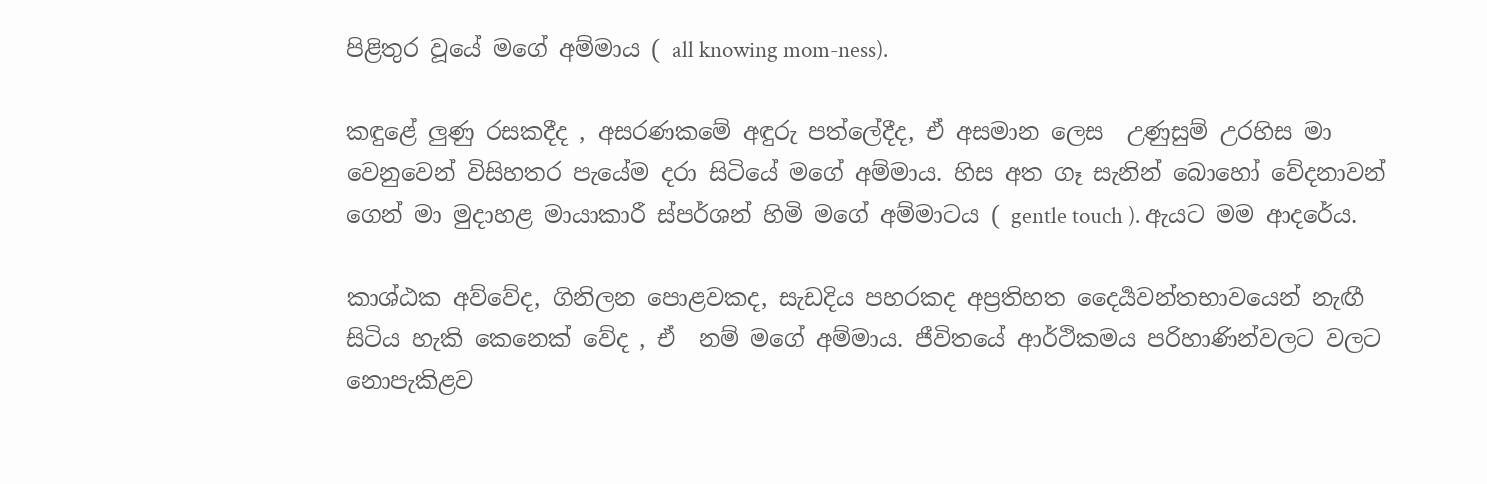පිළිතුර වූයේ මගේ අම්මාය ( all knowing mom-ness).

කඳුළේ ලුණු රසකදීද , අසරණකමේ අඳුරු පත්ලේදීද, ඒ අසමාන ලෙස  උණුසුම් උරහිස මා වෙනුවෙන් විසිහතර පැයේම දරා සිටියේ මගේ අම්මාය. හිස අත ගෑ සැනින් බොහෝ වේදනාවන් ගෙන් මා මුදාහළ මායාකාරී ස්පර්ශන් හිමි මගේ අම්මාටය ( gentle touch ). ඇයට මම ආදරේය.

කාශ්ඨක අව්වේද, ගිනිලන පොළවකද, සැඩදිය පහරකද අප්‍රතිහත දෛර්‍යවන්තභාවයෙන් නැඟී සිටිය හැකි කෙනෙක් වේද , ඒ  නම් මගේ අම්මාය. ජීවිතයේ ආර්ථිකමය පරිහාණින්වලට වලට නොපැකිළව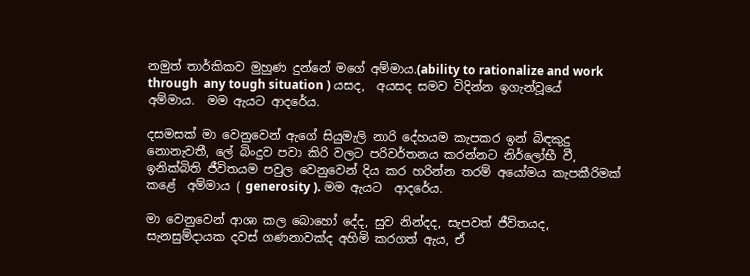නමුත් තාර්කිකව මුහුණ දුන්නේ මගේ අම්මාය.(ability to rationalize and work through  any tough situation ) යසද,  අයසද සමව විදින්න ඉගැන්වූයේ අම්මාය.  මම ඇයට ආදරේය.

දසමසක් මා වෙනුවෙන් ඇගේ සියුමැලි නාරි දේහයම කැපකර ඉන් බිඳකුදු  නොනැවතී, ලේ බිංදුව පවා කිරි වලට පරිවර්තනය කරන්නට නිර්ලෝභී වී, ඉනික්බිති ජීවිතයම පවුල වෙනුවෙන් දිය කර හරින්න තරම් අයෝමය කැපකීරිමක් කළේ  අම්මාය ( generosity ). මම ඇයට  ආදරේය.

මා වෙනුවෙන් ආශා කල බොහෝ දේද, සුව නින්දද, සැපවත් ජීව්තයද, සැනසුම්දායක දවස් ගණනාවක්ද අහිමි කරගත් ඇය, ඒ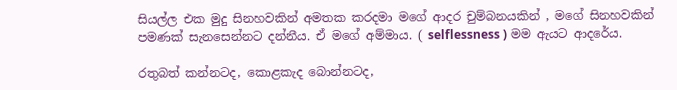සියල්ල එක මුදු සිනහවකින් අමතක කරදමා මගේ ආදර චුම්බනයකින් , මගේ සිනහවකින් පමණක් සැනසෙන්නට දන්නීය. ඒ මගේ අම්මාය. ( selflessness ) මම ඇයට ආදරේය.

රතුබත් කන්නටද, කොළකැද බොන්නටද,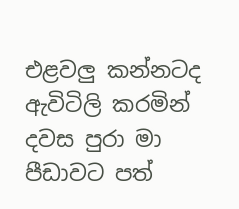එළවලු කන්නටද ඇවිටිලි කරමින් දවස පුරා මා පීඩාවට පත්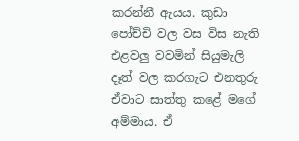කරන්නී ඇයය. කුඩා පෝච්චි වල වස විස නැති එළවලු වවමින් සියුමැලි දෑත් වල කරගැට එනතුරු ඒවාට සාත්තු කළේ මගේ අම්මාය. ඒ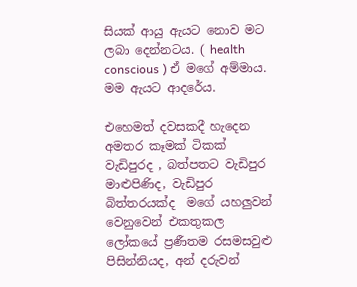සියක් ආයු ඇයට නොව මට ලබා දෙන්නටය. ( health conscious ) ඒ මගේ අම්මාය. මම ඇයට ආදරේය.

එහෙමත් දවසකදී හැදෙන අමතර කෑමක් ටිකක් වැඩිපුරද , බත්පතට වැඩිපුර මාළුපිණිද, වැඩිපුර බිත්තරයක්ද  මගේ යහලුවන් වෙනුවෙන් එකතුකල ලෝකයේ ප්‍රණීතම රසමසවුළු පිසින්නියද, අන් දරුවන්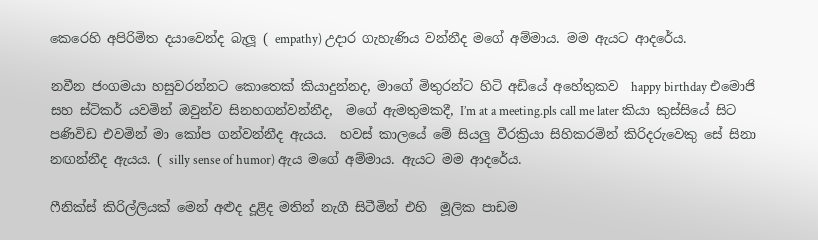කෙරෙහි අපිරිමිත දයාවෙන්ද බැලූ ( empathy) උදාර ගැහැණිය වන්නීද මගේ අම්මාය. මම ඇයට ආදරේය.

නවීන ජංගමයා හසුවරන්නට කොතෙක් කියාදුන්නද, මාගේ මිතුරන්ට හිටි අඩියේ අහේතුකව  happy birthday එමොජි සහ ස්ටිකර් යවමින් ඔවුන්ව සිනහගන්වන්නීද,  මගේ ඇමතුමකදී, I’m at a meeting.pls call me later කියා කුස්සියේ සිට පණිවිඩ එවමින් මා කෝප ගන්වන්නීද ඇයය.  හවස් කාලයේ මේ සියලු වීරක්‍රියා සිහිකරමින් කිරිදරුවෙකු සේ සිනා නඟන්නීද ඇයය. ( silly sense of humor) ඇය මගේ අම්මාය. ඇයට මම ආදරේය.

ෆීනික්ස් කිරිල්ලියක් මෙන් අළුද දූළිද මතින් නැගී සිටීමින් එහි  මූලික පාඩම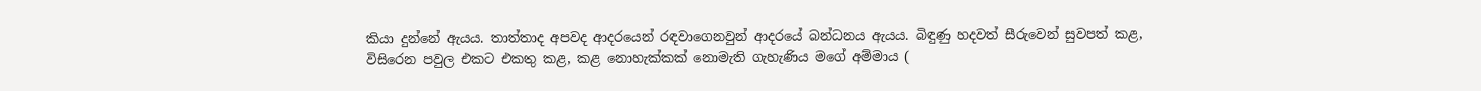කියා දුන්නේ ඇයය. තාත්තාද අපවද ආදරයෙන් රඳවාගෙනවුන් ආදරයේ බන්ධනය ඇයය. බිඳුණු හදවත් සීරුවෙන් සුවපත් කළ, විසිරෙන පවුල එකට එකතු කළ, කළ නොහැක්කක් නොමැති ගැහැණිය මගේ අම්මාය (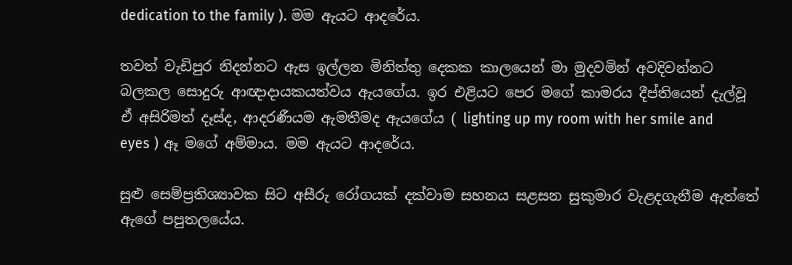dedication to the family ). මම ඇයට ආදරේය.

තවත් වැඩිපුර නිදන්නට ඇස ඉල්ලන මිනිත්තු දෙකක කාලයෙන් මා මුදවමින් අවදිවන්නට බලකල සොදුරු ආඥාදායකයත්වය ඇයගේය. ඉර එළියට පෙර මගේ කාමරය දීප්තියෙන් දැල්වූ ඒ අසිරිමත් දෑස්ද, ආදරණීයම ඇමතීමද ඇයගේය ( lighting up my room with her smile and eyes ) ඈ මගේ අම්මාය. මම ඇයට ආදරේය.

සුළු සෙම්ප්‍රතිශ්‍යාවක සිට අසීරු රෝගයක් දක්වාම සහනය සළසන සුකුමාර වැළදගැනීම ඇත්තේ ඇගේ පපුතලයේය.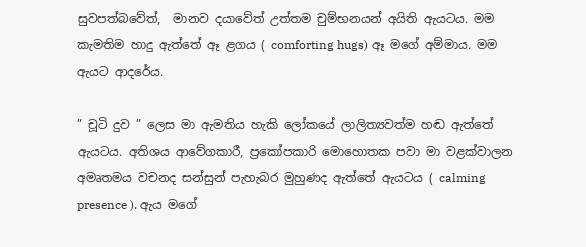සුවපත්බවේත්,  මානව දයාවේත් උත්තම චුම්භනයන් අයිති ඇයටය. මම කැමතිම හාදු ඇත්තේ ඈ ළගය ( comforting hugs) ඈ මගේ අම්මාය. මම ඇයට ආදරේය.

” චූටි දුව ” ලෙස මා ඇමතිය හැකි ලෝකයේ ලාලිත්‍යවත්ම හඬ ඇත්තේ ඇයටය. අතිශය ආවේගකාරී, ප්‍රකෝපකාරි මොහොතක පවා මා වළක්වාලන අමෘතමය වචනද සන්සුන් පැහැබර මුහුණද ඇත්තේ ඇයටය ( calming presence ). ඇය මගේ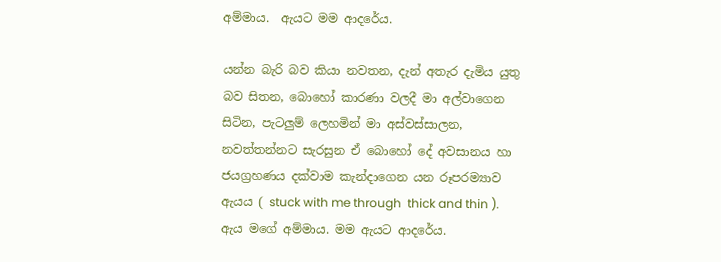අම්මාය.  ඇයට මම ආදරේය.

යන්න බැරි බව කියා නවතන, දැන් අතැර දැමිය යුතු බව සිතන, බොහෝ කාරණා වලදී මා අල්වාගෙන සිටින, පැටලුම් ලෙහමින් මා අස්වස්සාලන, නවත්තන්නට සැරසුන ඒ බොහෝ දේ අවසානය හා ජයග්‍රහණය දක්වාම කැන්දාගෙන යන රූපරම්‍යාව ඇයය ( stuck with me through  thick and thin ).  ඇය මගේ අම්මාය. මම ඇයට ආදරේය.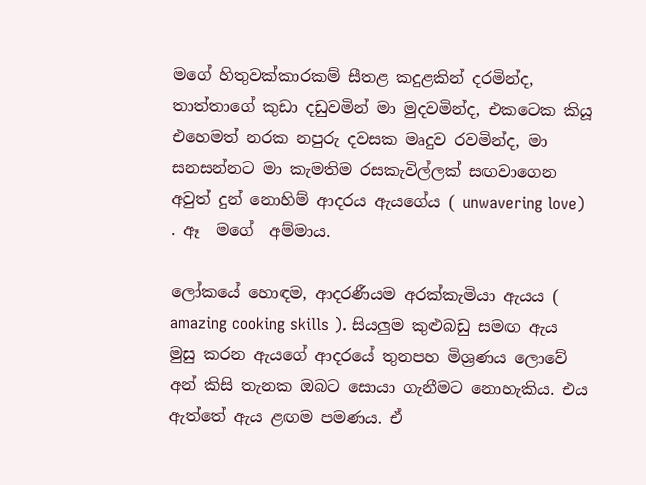මගේ හිතුවක්කාරකම් සීතළ කදුළකින් දරමින්ද, තාත්තාගේ කුඩා දඩුවමින් මා මුදවමින්ද, එකටෙක කියූ එහෙමත් නරක නපුරු දවසක මෘදුව රවමින්ද, මා සනසන්නට මා කැමතිම රසකැවිල්ලක් සඟවාගෙන අවුත් දුන් නොහිම් ආදරය ඇයගේය ( unwavering love) . ඈ  මගේ  අම්මාය.

ලෝකයේ හොඳම, ආදරණීයම අරක්කැමියා ඇයය ( amazing cooking skills ). සියලුම කුළුබඩු සමඟ ඇය මුසු කරන ඇයගේ ආදරයේ තුනපහ මිශ්‍රණය ලොවේ අන් කිසි තැනක ඔබට සොයා ගැනීමට නොහැකිය. එය ඇත්තේ ඇය ළඟම පමණය. ඒ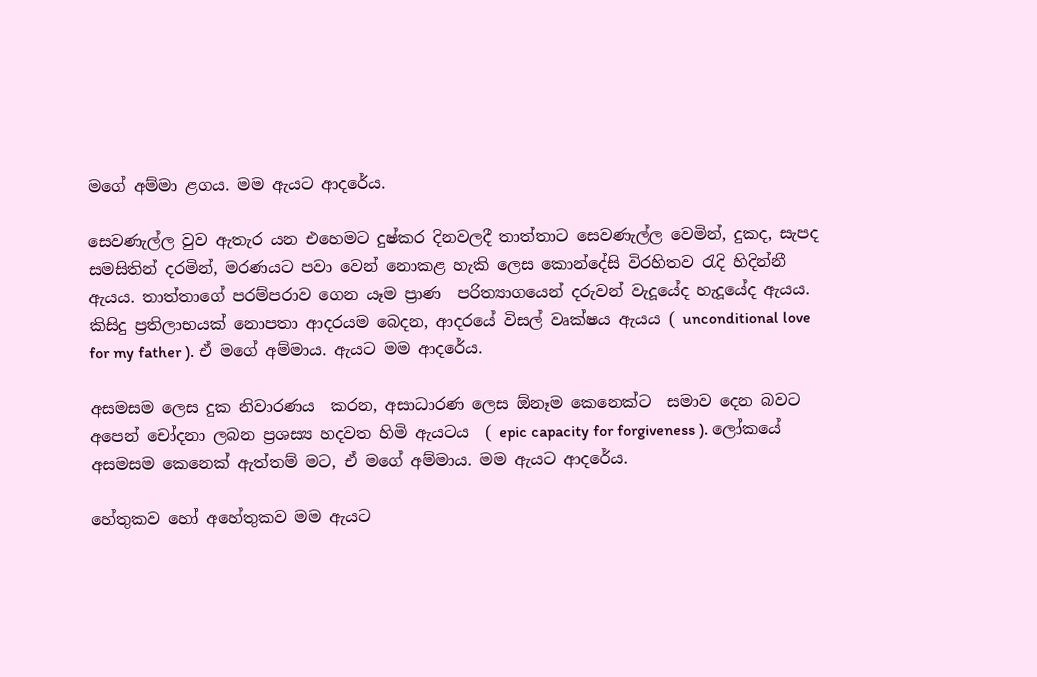මගේ අම්මා ළගය. මම ඇයට ආදරේය.

සෙවණැල්ල වුව ඇතැර යන එහෙමට දුෂ්කර දිනවලදී තාත්තාට සෙවණැල්ල වෙමින්, දුකද, සැපද සමසිතින් දරමින්, මරණයට පවා වෙන් නොකළ හැකි ලෙස කොන්දේසි විරහිතව රැදි හිදින්නී ඇයය. තාත්තාගේ පරම්පරාව ගෙන යෑම ප්‍රාණ  පරිත්‍යාගයෙන් දරුවන් වැදූයේද හැදූයේද ඇයය. කිසිදු ප්‍රතිලාභයක් නොපතා ආදරයම බෙදන, ආදරයේ විසල් වෘක්ෂය ඇයය ( unconditional love for my father ). ඒ මගේ අම්මාය. ඇයට මම ආදරේය.

අසමසම ලෙස දුක නිවාරණය  කරන, අසාධාරණ ලෙස ඕනෑම කෙනෙක්ට  සමාව දෙන බවට අපෙන් චෝදනා ලබන ප්‍රශස්‍ය හදවත හිමි ඇයටය  ( epic capacity for forgiveness ). ලෝකයේ අසමසම කෙනෙක් ඇත්තම් මට, ඒ මගේ අම්මාය. මම ඇයට ආදරේය.

හේතුකව හෝ අහේතුකව මම ඇයට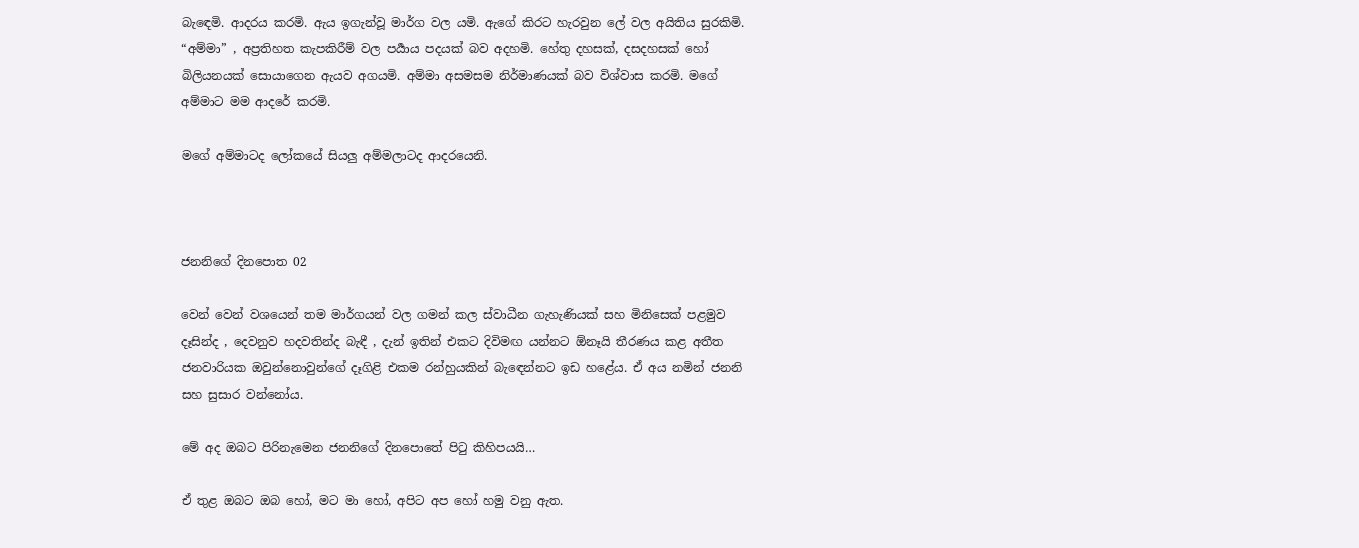බැඳෙමි. ආදරය කරමි. ඇය ඉගැන්වූ මාර්ග වල යමි. ඇගේ කිරට හැරවුන ලේ වල අයිතිය සුරකිමි. “අම්මා” , අප්‍රතිහත කැපකිරීම් වල පර්‍යාය පදයක් බව අදහමි. හේතු දහසක්, දසදහසක් හෝ බිලියනයක් සොයාගෙන ඇයව අගයමි. අම්මා අසමසම නිර්මාණයක් බව විශ්වාස කරමි. මගේ අම්මාට මම ආදරේ කරමි.

මගේ අම්මාටද ලෝකයේ සියලු අම්මලාටද ආදරයෙනි.



ජනනිගේ දිනපොත 02

වෙන් වෙන් වශයෙන් තම මාර්ගයන් වල ගමන් කල ස්වාධීන ගැහැණියක් සහ මිනිසෙක් පළමුව දෑසින්ද , දෙවනුව හදවතින්ද බැඳී , දැන් ඉතින් එකට දිවිමඟ යන්නට ඕනෑයි තීරණය කළ අතීත ජනවාරියක ඔවුන්නොවුන්ගේ දෑගිළි එකම රන්හුයකින් බැඳෙන්නට ඉඩ හළේය. ඒ අය නමින් ජනනි සහ සුසාර වන්නෝය.

මේ අද ඔබට පිරිනැමෙන ජනනිගේ දිනපොතේ පිටු කිහිපයයි…

ඒ තුළ ඔබට ඔබ හෝ, මට මා හෝ, අපිට අප හෝ හමු වනු ඇත.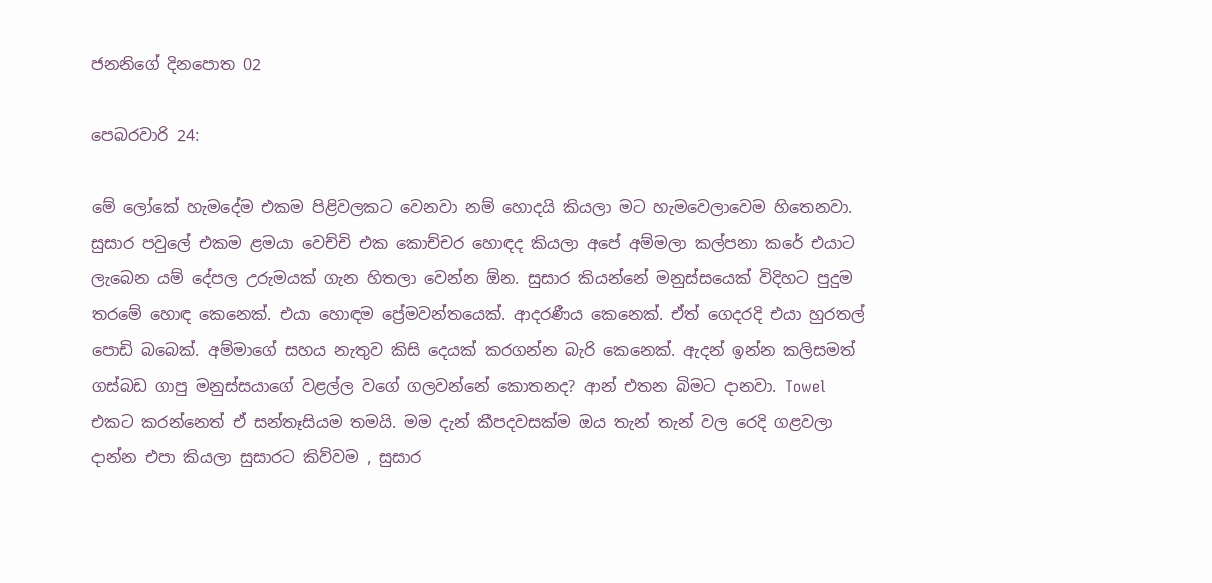ජනනිගේ දිනපොත 02

පෙබරවාරි 24:

මේ ලෝකේ හැමදේම එකම පිළිවලකට වෙනවා නම් හොදයි කියලා මට හැමවෙලාවෙම හිතෙනවා. සුසාර පවුලේ එකම ළමයා වෙච්චි එක කොච්චර හොඳද කියලා අපේ අම්මලා කල්පනා කරේ එයාට ලැබෙන යම් දේපල උරුමයක් ගැන හිතලා වෙන්න ඕන. සුසාර කියන්නේ මනුස්සයෙක් විදිහට පුදුම තරමේ හොඳ කෙනෙක්. එයා හොඳම ප්‍රේමවන්තයෙක්. ආදරණීය කෙනෙක්. ඒත් ගෙදරදි එයා හුරතල් පොඩි බබෙක්. අම්මාගේ සහය නැතුව කිසි දෙයක් කරගන්න බැරි කෙනෙක්. ඇදන් ඉන්න කලිසමත් ගස්බඩ ගාපු මනුස්සයාගේ වළල්ල වගේ ගලවන්නේ කොතනද? ආන් එතන බිමට දානවා. Towel එකට කරන්නෙත් ඒ සන්තෑසියම තමයි. මම දැන් කීපදවසක්ම ඔය තැන් තැන් වල රෙදි ගළවලා දාන්න එපා කියලා සුසාරට කිව්වම , සුසාර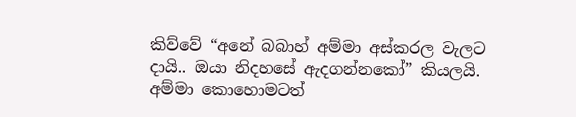කිව්වේ “අනේ බබාහ් අම්මා අස්කරල වැලට දායි.. ඔයා නිදහසේ ඇදගන්නකෝ” කියලයි. අම්මා කොහොමටත්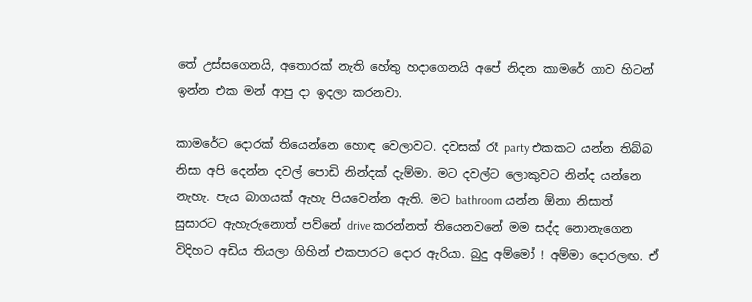තේ උස්සගෙනයි, අතොරක් නැති හේතු හදාගෙනයි අපේ නිදන කාමරේ ගාව හිටන් ඉන්න එක මන් ආපු දා ඉදලා කරනවා.

කාමරේට දොරක් තියෙන්නෙ හොඳ වෙලාවට. දවසක් රෑ party එකකට යන්න තිබ්බ නිසා අපි දෙන්න දවල් පොඩි නින්දක් දැම්මා. මට දවල්ට ලොකුවට නින්ද යන්නෙ නැහැ. පැය බාගයක් ඇහැ පියවෙන්න ඇති. මට bathroom යන්න ඕනා නිසාත් සුසාරට ඇහැරුනොත් පව්නේ drive කරන්නත් තියෙනවනේ මම සද්ද නොනැගෙන විදිහට අඩිය තියලා ගිහින් එකපාරට දොර ඇරියා. බුදු අම්මෝ ! අම්මා දොරලඟ. ඒ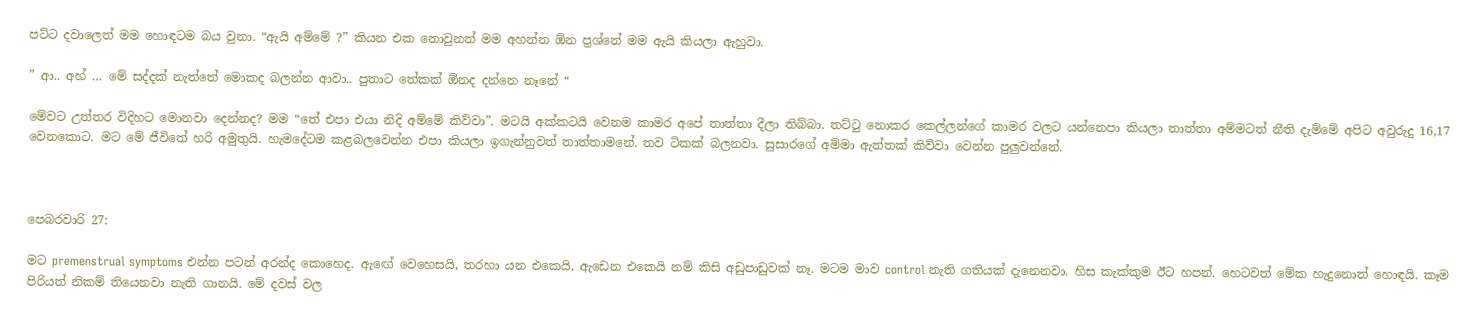පට්ට දවාලෙත් මම හොඳටම බය වුනා. “ඇයි අම්මේ ?” කියන එක නොවුනත් මම අහන්න ඕන ප්‍රශ්නේ මම ඇයි කියලා ඇහුවා.

” ආ.. අහ් … මේ සද්දක් නැත්තේ මොකද බලන්න ආවා.. පුතාට තේකක් ඕනද දන්නෙ නෑනේ “

මේවට උත්තර විදිහට මොනවා දෙන්නද? මම “තේ එපා එයා නිදි අම්මේ කිව්වා”. මටයි අක්කටයි වෙනම කාමර අපේ තාත්තා දීලා තිබ්බා. තට්ටු නොකර කෙල්ලන්ගේ කාමර වලට යන්නෙපා කියලා තාත්තා අම්මටත් නීති දැම්මේ අපිට අවුරුදු 16,17 වෙනකොට. මට මේ ජීවිතේ හරි අමුතුයි. හැමදේටම කළබලවෙන්න එපා කියලා ඉගැන්නුවත් තාත්තාමනේ. තව ටිකක් බලනවා. සුසාරගේ අම්මා ඇත්තක් කිව්වා වෙන්න පුලුවන්නේ.



පෙබරවාරි 27:

මට premenstrual symptoms එන්න පටන් අරන්ද කොහෙද. ඇඟේ වෙහෙසයි, තරහා යන එකෙයි, ඇඩෙන එකෙයි නම් කිසි අඩුපාඩුවක් නෑ. මටම මාව control නැති ගතියක් දැනෙනවා. හිස කැක්කුම ඊට හපන්. හෙටවත් මේක හැදුනොත් හොඳයි. කෑම පිරියත් නිකම් තියෙනවා නැති ගානයි. මේ දවස් වල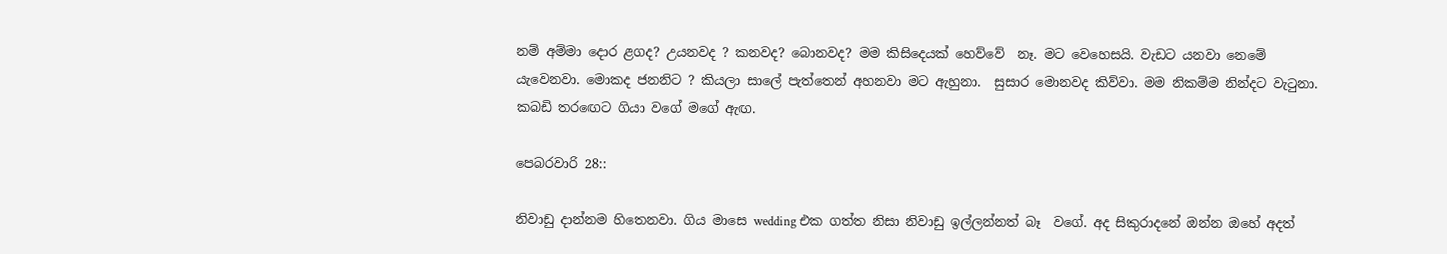නම් අම්මා දොර ළගද? උයනවද ? කනවද? බොනවද? මම කිසිදෙයක් හෙව්වේ  නෑ. මට වෙහෙසයි. වැඩට යනවා නෙමේ යැවෙනවා. මොකද ජනනිට ? කියලා සාලේ පැත්තෙන් අහනවා මට ඇහුනා.  සුසාර මොනවද කිව්වා. මම නිකම්ම නින්දට වැටුනා. කබඩි තරඟෙට ගියා වගේ මගේ ඇඟ.

පෙබරවාරි 28::

නිවාඩු දාන්නම හිතෙනවා. ගිය මාසෙ wedding එක ගත්ත නිසා නිවාඩු ඉල්ලන්නත් බෑ  වගේ. අද සිකුරාදනේ ඔන්න ඔහේ අදත්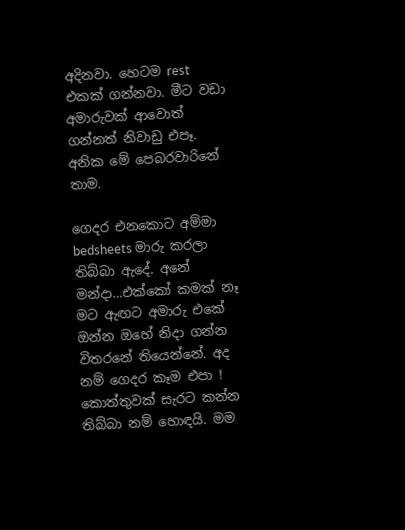අදිනවා. හෙටම rest එකක් ගන්නවා. මීට වඩා අමාරුවක් ආවොත් ගන්නත් නිවාඩු එපෑ. අනික මේ පෙබරවාරිනේ තාම.

ගෙදර එනකොට අම්මා bedsheets මාරු කරලා තිබ්බා ඇදේ. අනේ මන්දා…එක්කෝ කමක් නෑ මට ඇඟට අමාරු එකේ ඔන්න ඔහේ නිදා ගන්න විතරනේ තියෙන්නේ. අද නම් ගෙදර කෑම එපා ! කොත්තුවක් සැරට කන්න තිබ්බා නම් හොඳයි. මම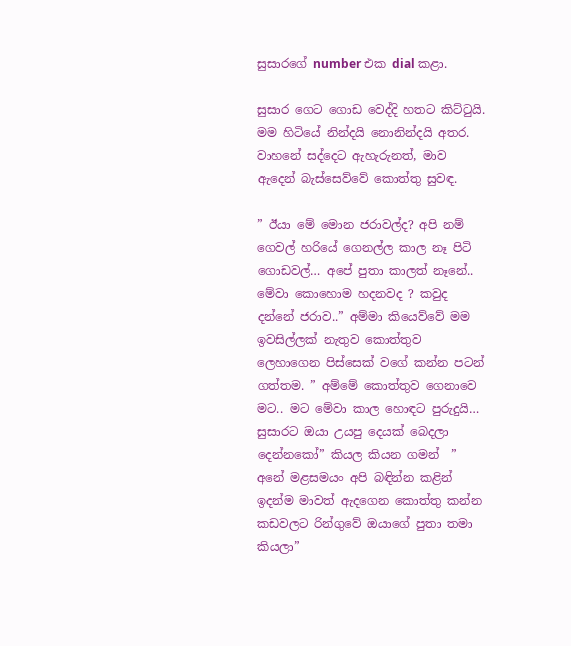සුසාරගේ number එක dial කළා.

සුසාර ගෙට ගොඩ වෙද්දි හතට කිට්ටුයි. මම හිටියේ නින්දයි නොනින්දයි අතර. වාහනේ සද්දෙට ඇහැරුනත්, මාව ඇදෙන් බැස්සෙව්වේ කොත්තු සුවඳ.

” ඊයා මේ මොන ජරාවල්ද? අපි නම් ගෙවල් හරියේ ගෙනල්ල කාල නෑ පිටි ගොඩවල්… අපේ පුතා කාලත් නෑනේ.. මේවා කොහොම හදනවද ? කවුද  දන්නේ ජරාව..” අම්මා කියෙව්වේ මම ඉවසිල්ලක් නැතුව කොත්තුව ලෙහාගෙන පිස්සෙක් වගේ කන්න පටන් ගත්තම. ” අම්මේ කොත්තුව ගෙනාවෙ මට.. මට මේවා කාල හොඳට පුරුදුයි… සුසාරට ඔයා උයපු දෙයක් බෙදලා දෙන්නකෝ” කියල කියන ගමන්  ” අනේ මළසමයං අපි බඳින්න කළින් ඉදන්ම මාවත් ඇදගෙන කොත්තු කන්න කඩවලට රින්ගුවේ ඔයාගේ පුතා තමා කියලා”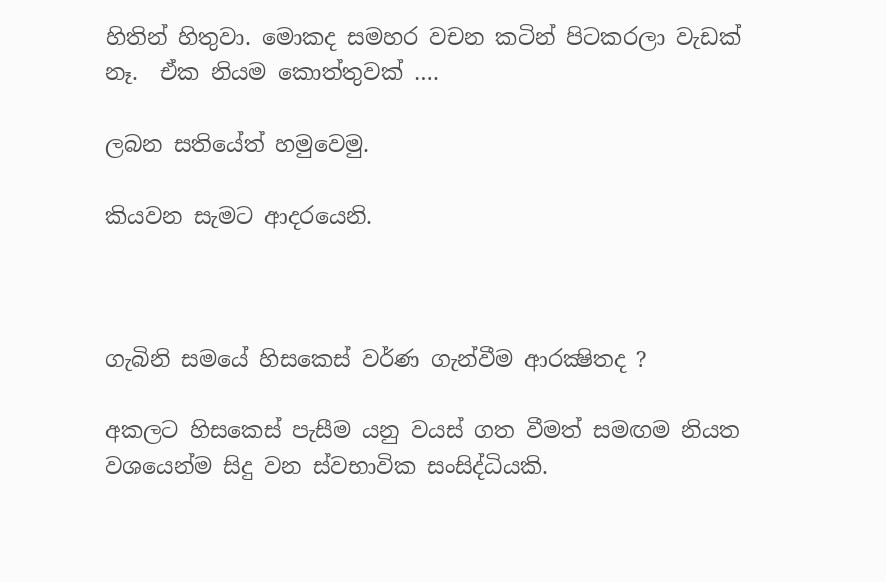හිතින් හිතුවා. මොකද සමහර වචන කටින් පිටකරලා වැඩක් නෑ.  ඒක නියම කොත්තුවක් ….

ලබන සතියේත් හමුවෙමු.

කියවන සැමට ආදරයෙනි.



ගැබිනි සමයේ හිසකෙස් වර්ණ ගැන්වීම ආරක්‍ෂිතද ?

අකලට හිසකෙස් පැසීම යනු වයස් ගත වීමත් සමඟම නියත වශයෙන්ම සිදු වන ස්වභාවික සංසිද්ධියකි.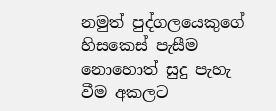නමුත් පුද්ගලයෙකුගේ හිසකෙස් පැසීම නොහොත් සුදු පැහැ වීම අකලට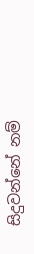සිදුවන්නේ නම්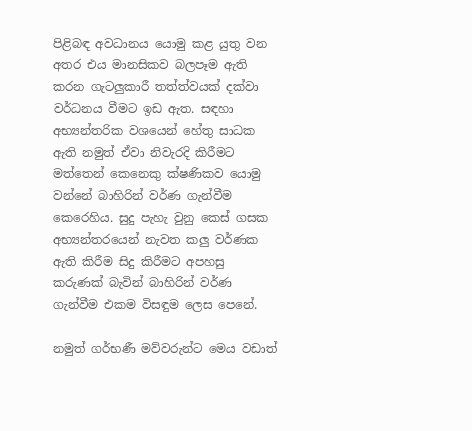පිළිබඳ අවධානය යොමු කළ යුතු වන අතර එය මානසිකව බලපෑම ඇති කරන ගැටලුකාරී තත්ත්වයක් දක්වා වර්ධනය වීමට ඉඩ ඇත. සඳහා අභ්‍යන්තරික වශයෙන් හේතු සාධක ඇති නමුත් ඒවා නිවැරදි කිරීමට මත්තෙන් කෙනෙකු ක්ෂණිකව යොමු වන්නේ බාහිරින් වර්ණ ගැන්වීම කෙරෙහිය. සුදු පැහැ වුනු කෙස් ගසක අභ්‍යන්තරයෙන් නැවත කලු වර්ණක ඇති කිරීම සිදු කිරීමට අපහසු කරුණක් බැවින් බාහිරින් වර්ණ ගැන්වීම එකම විසඳුම ලෙස පෙනේ.

නමුත් ගර්භණී මව්වරුන්ට මෙය වඩාත්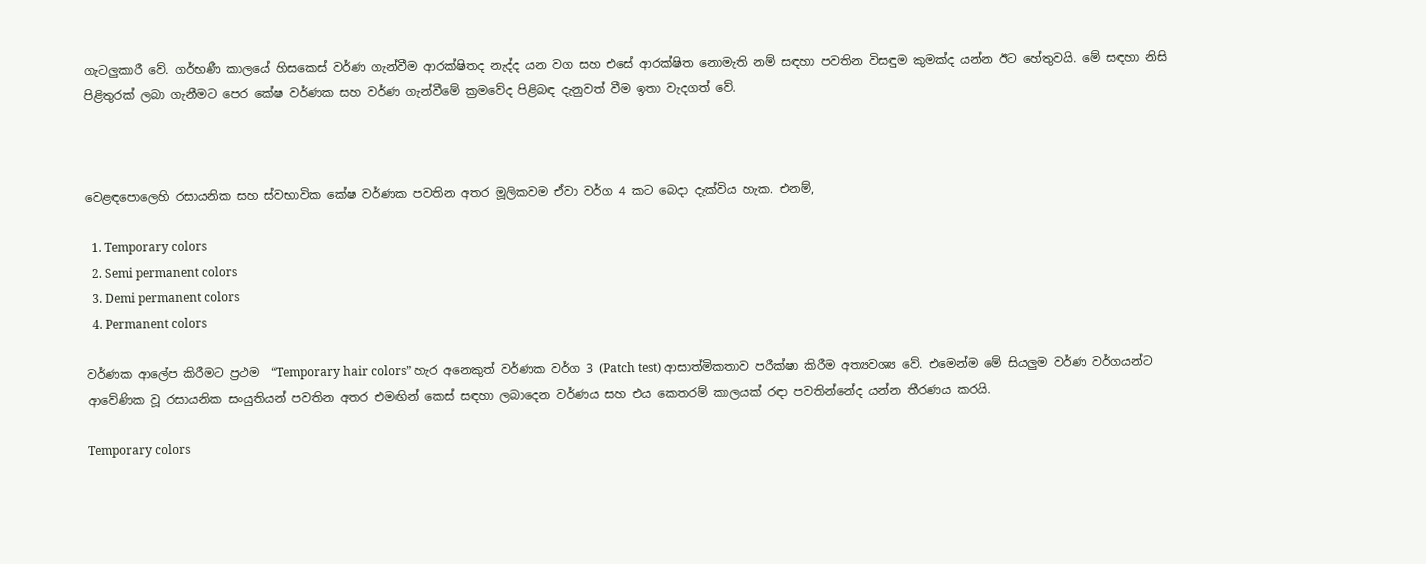ගැටලුකාරී වේ. ගර්භණී කාලයේ හිසකෙස් වර්ණ ගැන්වීම ආරක්ෂිතද නැද්ද යන වග සහ එසේ ආරක්ෂිත නොමැති නම් සඳහා පවතින විසඳුම කුමක්ද යන්න ඊට හේතුවයි. මේ සඳහා නිසි පිළිතුරක් ලබා ගැනීමට පෙර කේෂ වර්ණක සහ වර්ණ ගැන්වීමේ ක්‍රමවේද පිළිබඳ දැනුවත් වීම ඉතා වැදගත් වේ.



වෙළඳපොලෙහි රසායනික සහ ස්වභාවික කේෂ වර්ණක පවතින අතර මූලිකවම ඒවා වර්ග 4 කට බෙදා දැක්විය හැක. එනම්,

  1. Temporary colors
  2. Semi permanent colors
  3. Demi permanent colors
  4. Permanent colors

වර්ණක ආලේප කිරීමට ප්‍රථම  “Temporary hair colors” හැර අනෙකුත් වර්ණක වර්ග 3 (Patch test) ආසාත්මිකතාව පරීක්ෂා කිරීම අත්‍යවශ්‍ය වේ. එමෙන්ම මේ සියලුම වර්ණ වර්ගයන්ට ආවේණික වූ රසායනික සංයුතියන් පවතින අතර එමඟින් කෙස් සඳහා ලබාදෙන වර්ණය සහ එය කෙතරම් කාලයක් රඳා පවතින්නේද යන්න තීරණය කරයි.

Temporary colors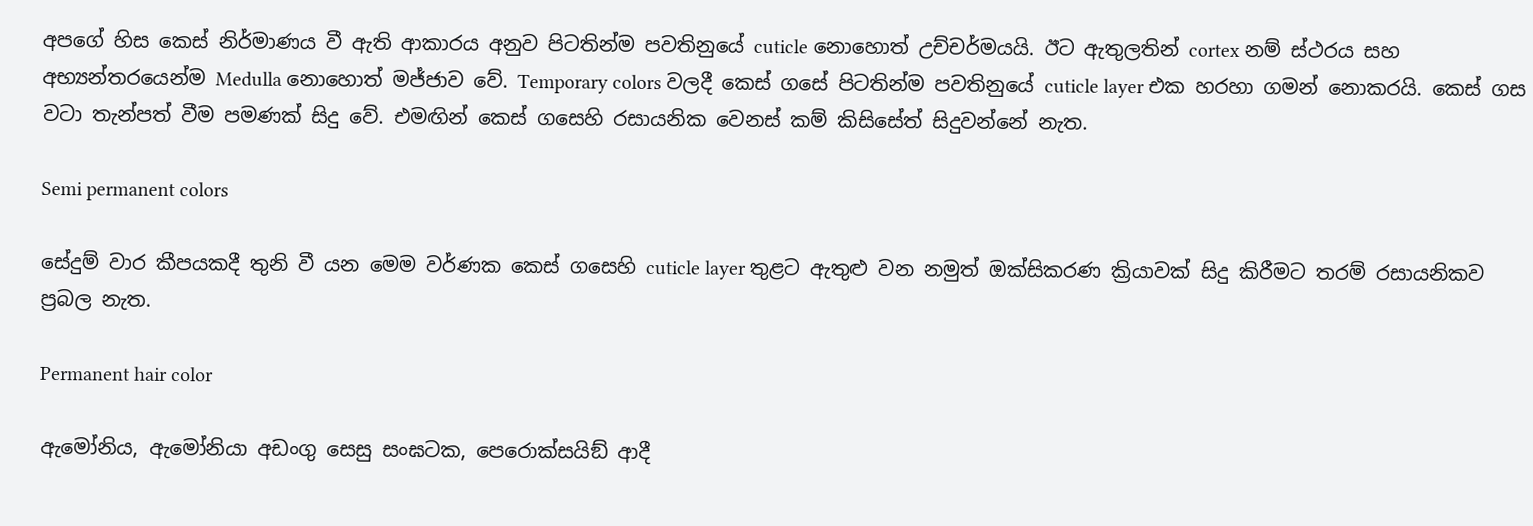අපගේ හිස කෙස් නිර්මාණය වී ඇති ආකාරය අනුව පිටතින්ම පවතිනුයේ cuticle නොහොත් උච්චර්මයයි. ඊට ඇතුලතින් cortex නම් ස්ථරය සහ අභ්‍යන්තරයෙන්ම Medulla නොහොත් මජ්ජාව වේ. Temporary colors වලදී කෙස් ගසේ පිටතින්ම පවතිනුයේ cuticle layer එක හරහා ගමන් නොකරයි. කෙස් ගස වටා තැන්පත් වීම පමණක් සිදු වේ. එමඟින් කෙස් ගසෙහි රසායනික වෙනස් කම් කිසිසේත් සිදුවන්නේ නැත.

Semi permanent colors

සේදුම් වාර කීපයකදී තුනි වී යන මෙම වර්ණක කෙස් ගසෙහි cuticle layer තුළට ඇතුළු වන නමුත් ඔක්සිකරණ ක්‍රියාවක් සිදු කිරීමට තරම් රසායනිකව ප්‍රබල නැත.

Permanent hair color

ඇමෝනිය, ඇමෝනියා අඩංගු සෙසු සංඝටක, පෙරොක්සයිඞ් ආදී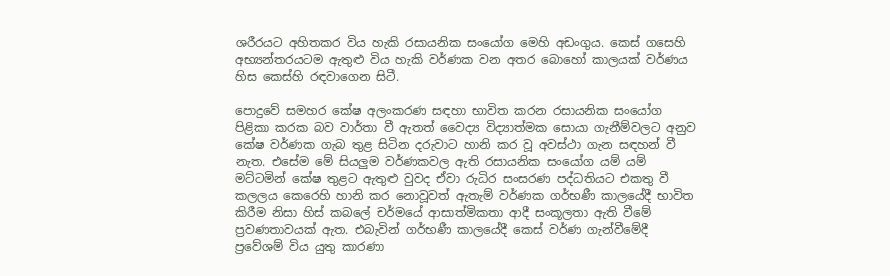ශරීරයට අහිතකර විය හැකි රසායනික සංයෝග මෙහි අඩංගුය. කෙස් ගසෙහි අභ්‍යන්තරයටම ඇතුළු විය හැකි වර්ණක වන අතර බොහෝ කාලයක් වර්ණය හිස කෙස්හි රඳවාගෙන සිටී.

පොදුවේ සමහර කේෂ අලංකරණ සඳහා භාවිත කරන රසායනික සංයෝග පිළිකා කරක බව වාර්තා වී ඇතත් වෛද්‍ය විද්‍යාත්මක සොයා ගැනීම්වලට අනුව කේෂ වර්ණක ගැබ තුළ සිටින දරුවාට හානි කර වූ අවස්ථා ගැන සඳහන් වී නැත. එසේම මේ සියලුම වර්ණකවල ඇති රසායනික සංයෝග යම් යම් මට්ටමින් කේෂ තුළට ඇතුළු වුවද ඒවා රුධිර සංසරණ පද්ධතියට එකතු වී කලලය කෙරෙහි හානි කර නොවූවත් ඇතැම් වර්ණක ගර්භණී කාලයේදී භාවිත කිරීම නිසා හිස් කබලේ චර්මයේ ආසාත්මිකතා ආදී සංකූලතා ඇති වීමේ ප්‍රවණතාවයක් ඇත. එබැවින් ගර්භණී කාලයේදී කෙස් වර්ණ ගැන්වීමේදී ප්‍රවේශම් විය යුතු කාරණා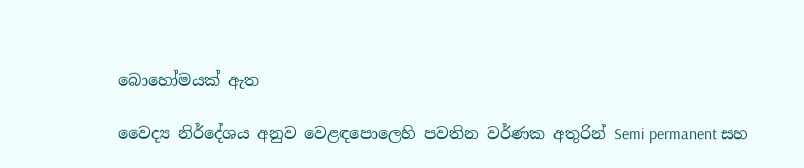බොහෝමයක් ඇත

වෛද්‍ය නිර්දේශය අනුව වෙළඳපොලෙහි පවතින වර්ණක අතුරින් Semi permanent සහ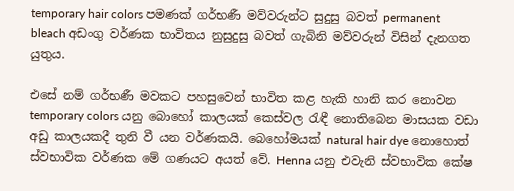temporary hair colors පමණක් ගර්භණී මව්වරුන්ට සුදුසු බවත් permanent bleach අඩංගු වර්ණක භාවිතය නුසුදුසු බවත් ගැබිනි මව්වරුන් විසින් දැනගත යුතුය.

එසේ නම් ගර්භණී මවකට පහසුවෙන් භාවිත කළ හැකි හානි කර නොවන temporary colors යනු බොහෝ කාලයක් කෙස්වල රැඳී නොතිබෙන මාසයක වඩා අඩු කාලයකදී තුනි වී යන වර්ණකයි. බෙහෝමයක් natural hair dye නොහොත් ස්වභාවික වර්ණක මේ ගණයට අයත් වේ. Henna යනු එවැනි ස්වභාවික කේෂ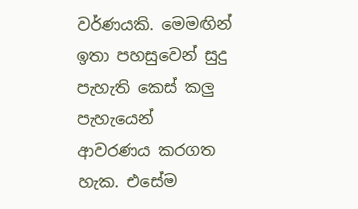වර්ණයකි. මෙමඟින් ඉතා පහසුවෙන් සුදු පැහැති කෙස් කලු පැහැයෙන් ආවරණය කරගත හැක. එසේම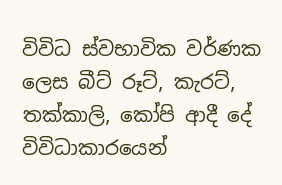විවිධ ස්වභාවික වර්ණක ලෙස බීට් රූට්, කැරට්, තක්කාලි, කෝපි ආදී දේ විවිධාකාරයෙන්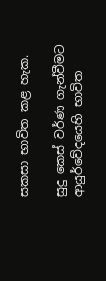සකසා භාවිත කළ හැක.

සුදු කෙස් වර්ණ ගැන්වීමට ආයුර්වේදයෙහි භාවිත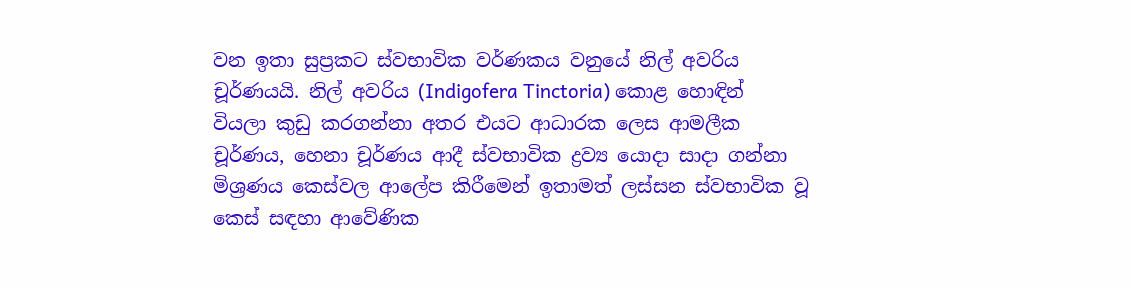වන ඉතා සුප්‍රකට ස්වභාවික වර්ණකය වනුයේ නිල් අවරිය චූර්ණයයි. නිල් අවරිය (Indigofera Tinctoria) කොළ හොඳින් වියලා කුඩු කරගන්නා අතර එයට ආධාරක ලෙස ආමලීක චූර්ණය, හෙනා චූර්ණය ආදී ස්වභාවික ද්‍රව්‍ය යොදා සාදා ගන්නා මිශ්‍රණය කෙස්වල ආලේප කිරීමෙන් ඉතාමත් ලස්සන ස්වභාවික වූ කෙස් සඳහා ආවේණික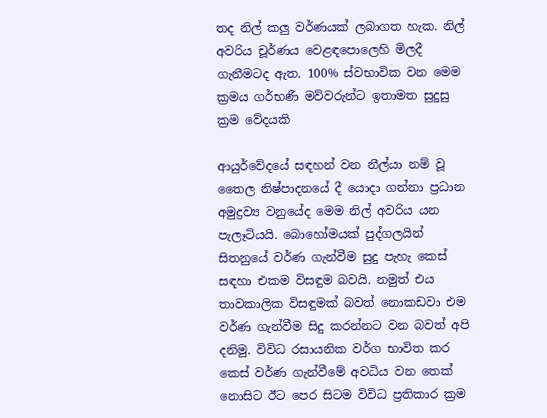තද නිල් කලු වර්ණයක් ලබාගත හැක. නිල් අවරිය චූර්ණය වෙළඳපොලෙහි මිලදී ගැනීමටද ඇත. 100% ස්වභාවික වන මෙම ක්‍රමය ගර්භණී මව්වරුන්ට ඉතාමත සුදුසු ක්‍රම වේදයකි

ආයුර්වේදයේ සඳහන් වන නීල්යා නම් වූ තෛල නිෂ්පාදනයේ දී යොදා ගන්නා ප්‍රධාන අමුද්‍රව්‍ය වනුයේද මෙම නිල් අවරිය යන පැලෑටියයි. බොහෝමයක් පුද්ගලයින් සිතනුයේ වර්ණ ගැන්වීම සුදු පැහැ කෙස් සඳහා එකම විසඳුම බවයි. නමුත් එය තාවකාලික විසඳුමක් බවත් නොකඩවා එම වර්ණ ගැන්වීම සිදු කරන්නට වන බවත් අපි දනිමු. විවිධ රසායනික වර්ග භාවිත කර කෙස් වර්ණ ගැන්වීමේ අවධිය වන තෙක් නොසිට ඊට පෙර සිටම විවිධ ප්‍රතිකාර ක්‍රම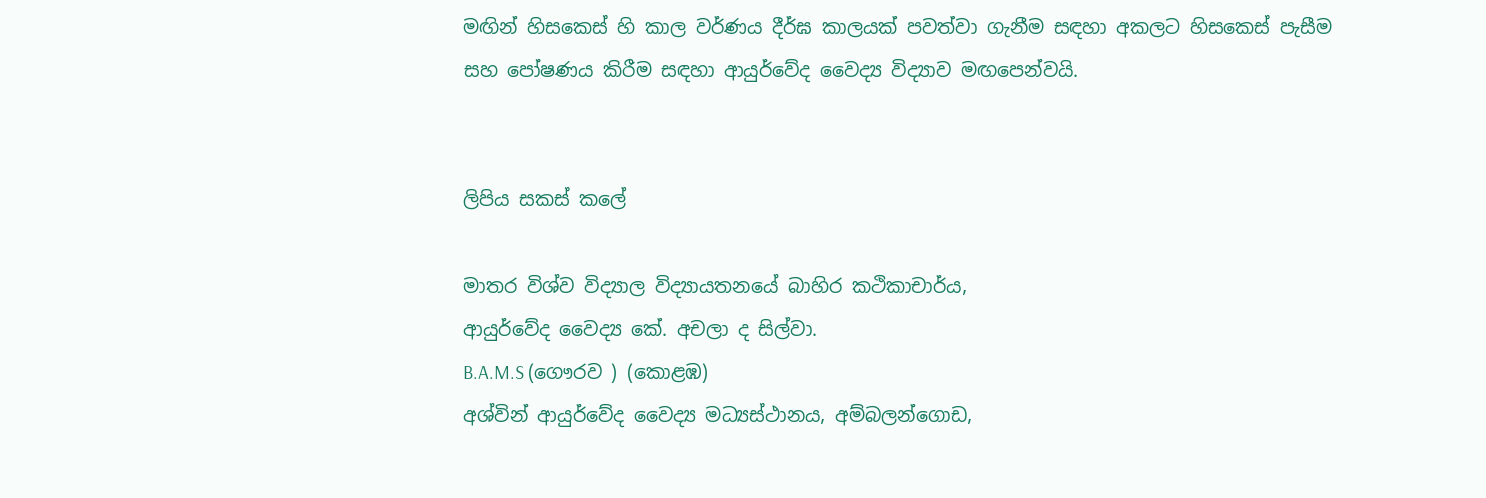මඟින් හිසකෙස් හි කාල වර්ණය දීර්ඝ කාලයක් පවත්වා ගැනීම සඳහා අකලට හිසකෙස් පැසීම සහ පෝෂණය කිරීම සඳහා ආයුර්වේද වෛද්‍ය විද්‍යාව මඟපෙන්වයි.


ලිපිය සකස් කලේ

මාතර විශ්ව විද්‍යාල විද්‍යායතනයේ බාහිර කථිකාචාර්ය,
ආයුර්වේද වෛද්‍ය කේ. අචලා ද සිල්වා.
B.A.M.S (ගෞරව ) (කොළඹ)
අශ්වින් ආයුර්වේද වෛද්‍ය මධ්‍යස්ථානය, අම්බලන්ගොඩ,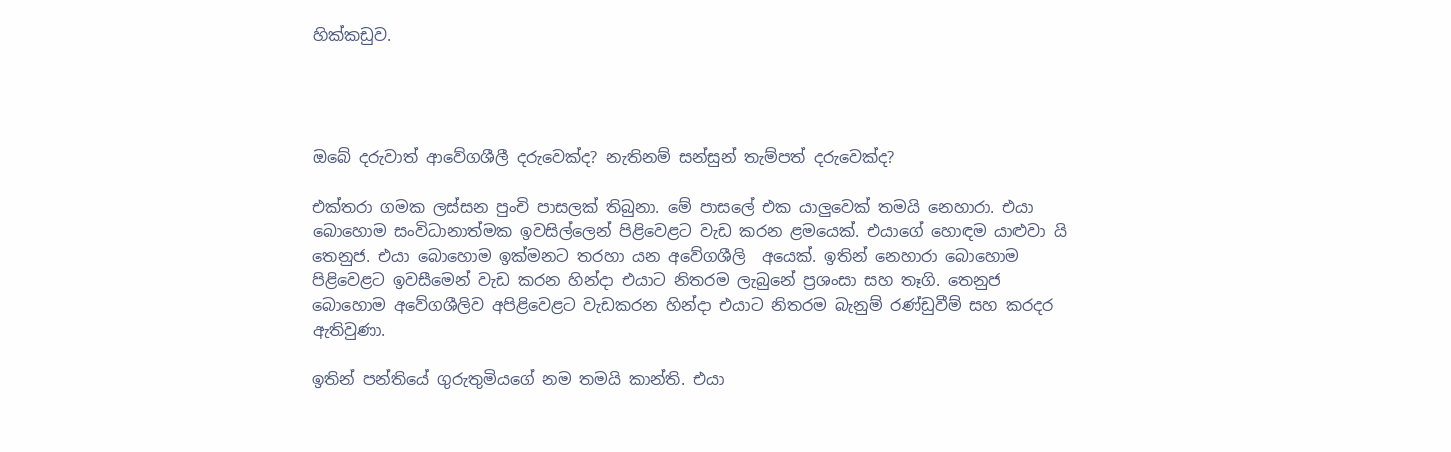හික්කඩුව.




ඔබේ දරුවාත් ආවේගශීලී දරුවෙක්ද? නැතිනම් සන්සුන් තැම්පත් දරුවෙක්ද?

එක්තරා ගමක ලස්සන පුංචි පාසලක් තිබුනා. මේ පාසලේ එක යාලුවෙක් තමයි නෙහාරා. එයා බොහොම සංවිධානාත්මක ඉවසිල්ලෙන් පිළිවෙළට වැඩ කරන ළමයෙක්. එයාගේ හොඳම යාළුවා යි තෙනුජ. එයා බොහොම ඉක්මනට තරහා යන අවේගශීලි  අයෙක්. ඉතින් නෙහාරා බොහොම පිළිවෙළට ඉවසීමෙන් වැඩ කරන හින්දා එයාට නිතරම ලැබුනේ ප්‍රශංසා සහ තෑගි. තෙනුජ බොහොම අවේගශීලිව අපිළිවෙළට වැඩකරන හින්දා එයාට නිතරම බැනුම් රණ්ඩුවීම් සහ කරදර ඇතිවුණා.

ඉතින් පන්තියේ ගුරුතුමියගේ නම තමයි කාන්ති. එයා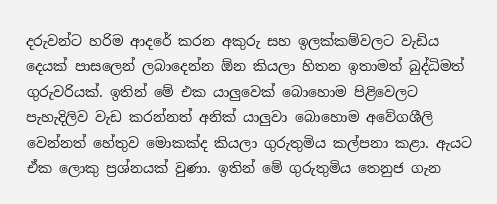දරුවන්ට හරිම ආදරේ කරන අකුරු සහ ඉලක්කම්වලට වැඩිය දෙයක් පාසලෙන් ලබාදෙන්න ඕන කියලා හිතන ඉතාමත් බුද්ධිමත් ගුරුවරියක්. ඉතින් මේ එක යාලුවෙක් බොහොම පිළිවෙලට පැහැදිලිව වැඩ කරන්නත් අනික් යාලුවා බොහොම අවේගශීලි වෙන්නත් හේතුව මොකක්ද කියලා ගුරුතුමිය කල්පනා කළා. ඇයට ඒක ලොකු ප්‍රශ්නයක් වුණා. ඉතින් මේ ගුරුතුමිය තෙනුජ ගැන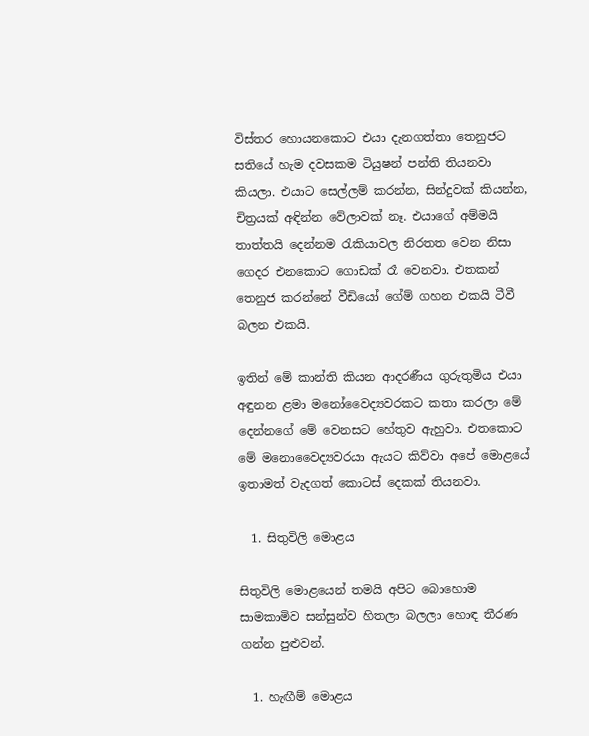විස්තර හොයනකොට එයා දැනගත්තා තෙනුජට සතියේ හැම දවසකම ටියුෂන් පන්ති තියනවා කියලා. එයාට සෙල්ලම් කරන්න, සින්දුවක් කියන්න, චිත්‍රයක් අඳින්න වේලාවක් නෑ. එයාගේ අම්මයි තාත්තයි දෙන්නම රැකියාවල නිරතත වෙන නිසා ගෙදර එනකොට ගොඩක් රෑ වෙනවා. එතකන් තෙනුජ කරන්නේ වීඩියෝ ගේම් ගහන එකයි ටීවී බලන එකයි.

ඉතින් මේ කාන්ති කියන ආදරණීය ගුරුතුමිය එයා අඳුනන ළමා මනෝවෛද්‍යවරකට කතා කරලා මේ දෙන්නගේ මේ වෙනසට හේතුව ඇහුවා. එතකොට මේ මනොවෛද්‍යවරයා ඇයට කිව්වා අපේ මොළයේ ඉතාමත් වැදගත් කොටස් දෙකක් තියනවා.

  1. සිතුවිලි මොළය

සිතුවිලි මොළයෙන් තමයි අපිට බොහොම සාමකාමිව සන්සුන්ව හිතලා බලලා හොඳ තීරණ ගන්න පුළුවන්.

  1. හැඟීම් මොළය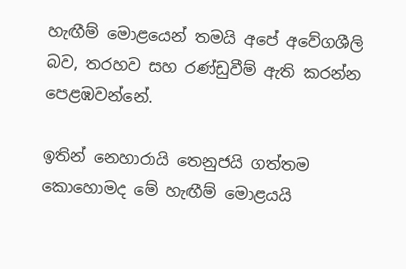හැඟීම් මොළයෙන් තමයි අපේ අවේගශීලි බව, තරහව සහ රණ්ඩුවීම් ඇති කරන්න පෙළඹවන්නේ.

ඉතින් නෙහාරායි තෙනුජයි ගත්තම කොහොමද මේ හැඟීම් මොළයයි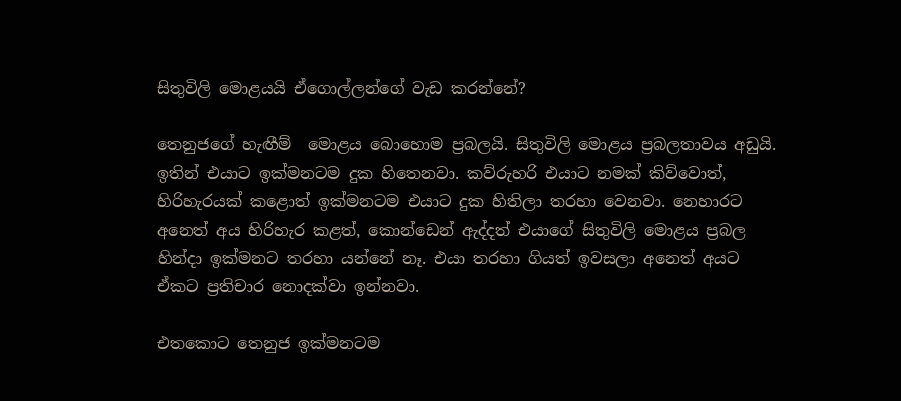සිතුවිලි මොළයයි ඒගොල්ලන්ගේ වැඩ කරන්නේ?

තෙනුජගේ හැඟීම්  මොළය බොහොම ප්‍රබලයි. සිතුවිලි මොළය ප්‍රබලතාවය අඩුයි. ඉතින් එයාට ඉක්මනටම දුක හිතෙනවා. කව්රුහරි එයාට නමක් කිව්වොත්, හිරිහැරයක් කළොත් ඉක්මනටම එයාට දුක හිතිලා තරහා වෙනවා. නෙහාරට අනෙත් අය හිරිහැර කළත්, කොන්ඩෙන් ඇද්දත් එයාගේ සිතුවිලි මොළය ප්‍රබල හින්දා ඉක්මනට තරහා යන්නේ නෑ. එයා තරහා ගියත් ඉවසලා අනෙත් අයට ඒකට ප්‍රතිචාර නොදක්වා ඉන්නවා.

එතකොට තෙනුජ ඉක්මනටම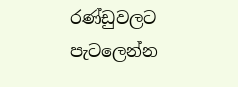රණ්ඩුවලට පැටලෙන්න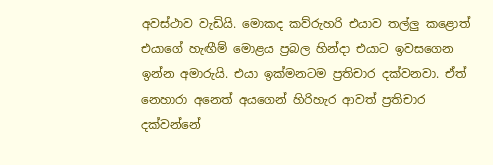අවස්ථාව වැඩියි. මොකද කව්රුහරි එයාව තල්ලු කළොත් එයාගේ හැඟීම් මොළය ප්‍රබල හින්දා එයාට ඉවසගෙන ඉන්න අමාරුයි. එයා ඉක්මනටම ප්‍රතිචාර දක්වනවා. ඒත් නෙහාරා අනෙත් අයගෙන් හිරිහැර ආවත් ප්‍රතිචාර දක්වන්නේ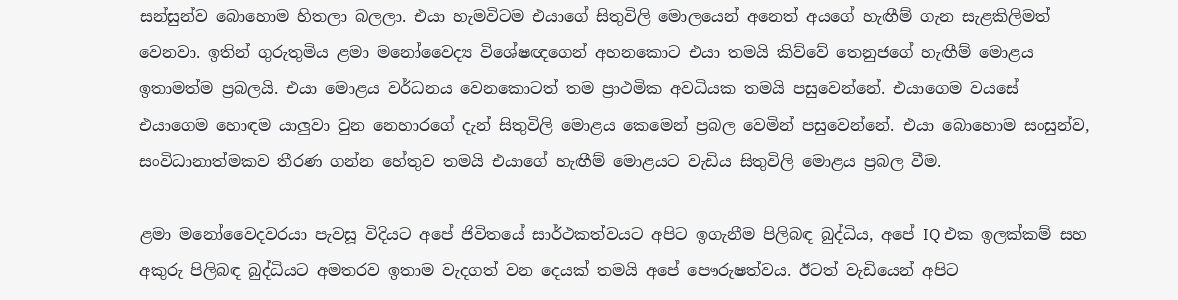සන්සුන්ව බොහොම හිතලා බලලා. එයා හැමවිටම එයාගේ සිතුවිලි මොලයෙන් අනෙත් අයගේ හැඟීම් ගැන සැළකිලිමත් වෙනවා. ඉතින් ගුරුතුමිය ළමා මනෝවෛද්‍ය විශේෂඥගෙන් අහනකොට එයා තමයි කිව්වේ තෙනුජගේ හැඟීම් මොළය ඉතාමත්ම ප්‍රබලයි. එයා මොළය වර්ධනය වෙනකොටත් තම ප්‍රාථමික අවධියක තමයි පසුවෙන්නේ. එයාගෙම වයසේ එයාගෙම හොඳම යාලුවා වුන නෙහාරගේ දැන් සිතුවිලි මොළය කෙමෙන් ප්‍රබල වෙමින් පසුවෙන්නේ. එයා බොහොම සංසුන්ව, සංවිධානාත්මකව තීරණ ගන්න හේතුව තමයි එයාගේ හැඟීම් මොළයට වැඩිය සිතුවිලි මොළය ප්‍රබල වීම.

ළමා මනෝවෛදවරයා පැවසූ විදියට අපේ ජිවිතයේ සාර්ථකත්වයට අපිට ඉගැනීම පිලිබඳ බුද්ධිය, අපේ IQ එක ඉලක්කම් සහ අකුරු පිලිබඳ බුද්ධියට අමතරව ඉතාම වැදගත් වන දෙයක් තමයි අපේ පෞරුෂත්වය. ඊටත් වැඩියෙන් අපිට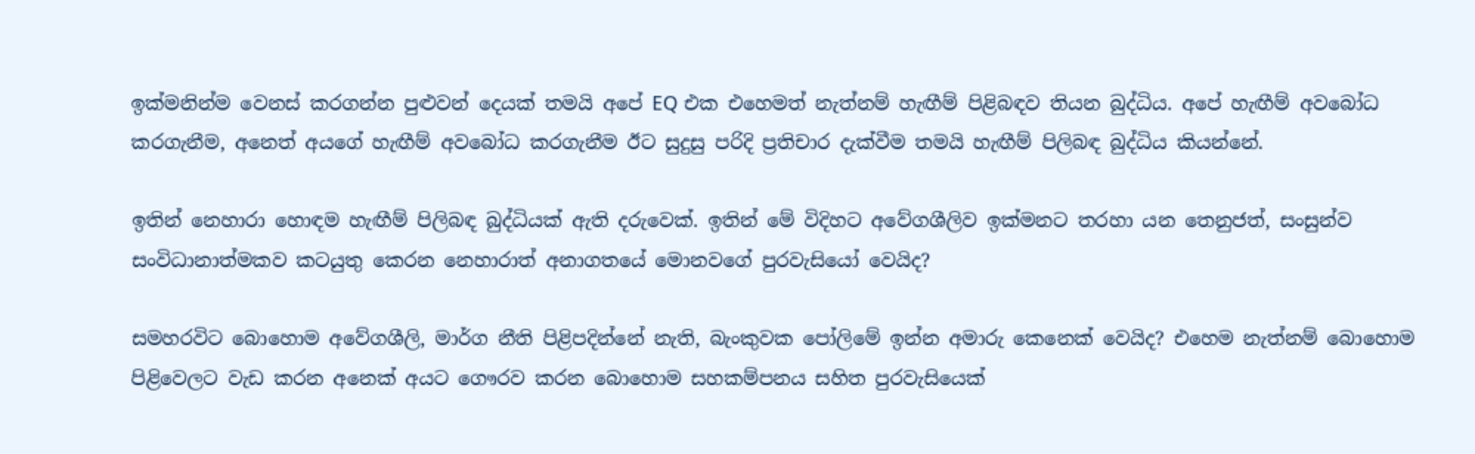ඉක්මනින්ම වෙනස් කරගන්න පුළුවන් දෙයක් තමයි අපේ EQ එක එහෙමත් නැත්නම් හැඟීම් පිළිබඳව තියන බුද්ධිය. අපේ හැඟීම් අවබෝධ කරගැනීම, අනෙත් අයගේ හැඟීම් අවබෝධ කරගැනීම ඊට සුදුසු පරිදි ප්‍රතිචාර දැක්වීම තමයි හැඟීම් පිලිබඳ බුද්ධිය කියන්නේ.

ඉතින් නෙහාරා හොඳම හැඟීම් පිලිබඳ බුද්ධියක් ඇති දරුවෙක්. ඉතින් මේ විදිහට අවේගශීලිව ඉක්මනට තරහා යන තෙනුජත්, සංසුන්ව සංවිධානාත්මකව කටයුතු කෙරන නෙහාරාත් අනාගතයේ මොනවගේ පුරවැසියෝ වෙයිද?

සමහරවිට බොහොම අවේගශීලි, මාර්ග නීති පිළිපදින්නේ නැති, බැංකුවක පෝලිමේ ඉන්න අමාරු කෙනෙක් වෙයිද? එහෙම නැත්නම් බොහොම පිළිවෙලට වැඩ කරන අනෙක් අයට ගෞරව කරන බොහොම සහකම්පනය සහිත පුරවැසියෙක්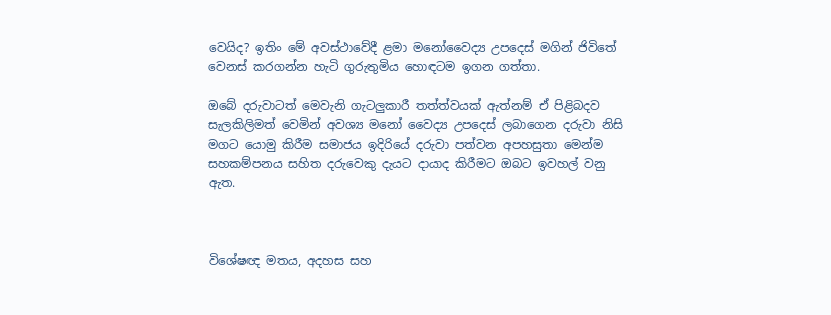වෙයිද? ඉතිං මේ අවස්ථාවේදී ළමා මනෝවෛද්‍ය උපදෙස් මගින් ජිවිතේ වෙනස් කරගන්න හැටි ගුරුතුමිය හොඳටම ඉගන ගත්තා.

ඔබේ දරුවාටත් මෙවැනි ගැටලුකාරී තත්ත්වයක් ඇත්නම් ඒ පිළිබදව සැලකිලිමත් වෙමින් අවශ්‍ය මනෝ වෛද්‍ය උපදෙස් ලබාගෙන දරුවා නිසි මගට යොමු කිරීම සමාජය ඉදිරියේ දරුවා පත්වන අපහසුතා මෙන්ම සහකම්පනය සහිත දරුවෙකු දැයට දායාද කිරීමට ඔබට ඉවහල් වනු ඇත.



විශේෂඥ මතය, අදහස සහ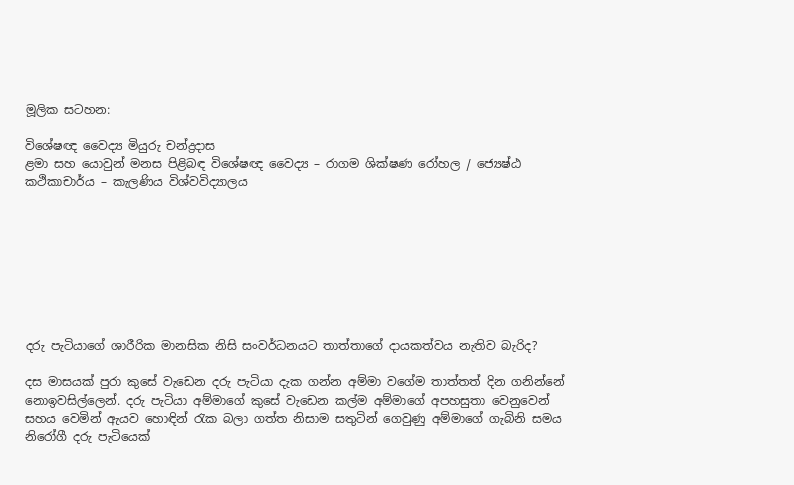මූලික සටහන:

විශේෂඥ වෛද්‍ය මියුරු චන්ද්‍රදාස
ළමා සහ යොවුන් මනස පිළිබඳ විශේෂඥ වෛද්‍ය – රාගම ශික්ෂණ රෝහල / ජ්‍යෙෂ්ඨ කථිකාචාර්ය – කැලණිය විශ්වවිද්‍යාලය








දරු පැටියාගේ ශාරීරික මානසික නිසි සංවර්ධනයට තාත්තාගේ දායකත්වය නැතිව බැරිද?

දස මාසයක් පුරා කුසේ වැඩෙන දරු පැටියා දැක ගන්න අම්මා වගේම තාත්තත් දින ගනින්නේ නොඉවසිල්ලෙන්. දරු පැටියා අම්මාගේ කුසේ වැඩෙන කල්ම අම්මාගේ අපහසුතා වෙනුවෙන් සහය වෙමින් ඇයව හොඳින් රැක බලා ගත්ත නිසාම සතුටින් ගෙවුණු අම්මාගේ ගැබිනි සමය නිරෝගී දරු පැටියෙක්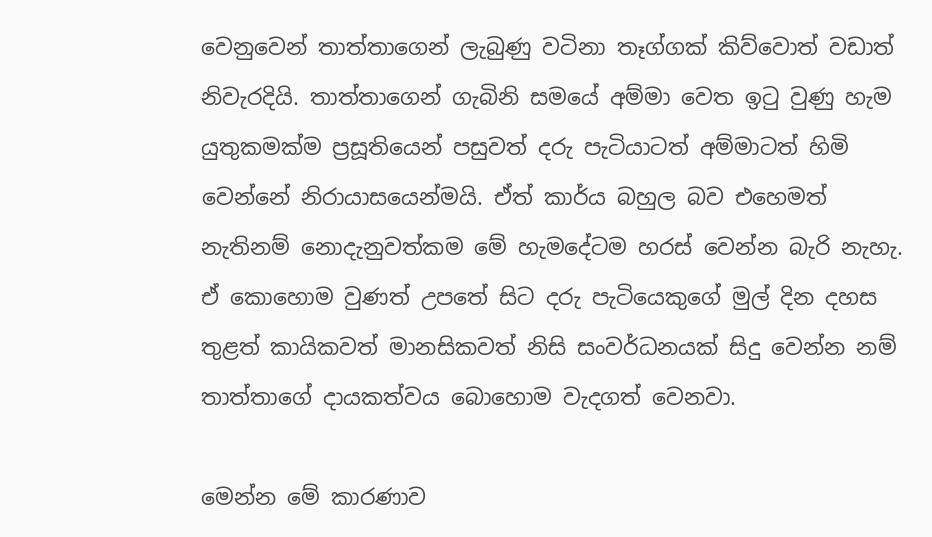වෙනුවෙන් තාත්තාගෙන් ලැබුණු වටිනා තෑග්ගක් කිව්වොත් වඩාත් නිවැරදියි. තාත්තාගෙන් ගැබිනි සමයේ අම්මා වෙත ඉටු වුණු හැම යුතුකමක්ම ප්‍රසූතියෙන් පසුවත් දරු පැටියාටත් අම්මාටත් හිමි වෙන්නේ නිරායාසයෙන්මයි. ඒත් කාර්ය බහුල බව එහෙමත් නැතිනම් නොදැනුවත්කම මේ හැමදේටම හරස් වෙන්න බැරි නැහැ. ඒ කොහොම වුණත් උපතේ සිට දරු පැටියෙකුගේ මුල් දින දහස තුළත් කායිකවත් මානසිකවත් නිසි සංවර්ධනයක් සිදු වෙන්න නම් තාත්තාගේ දායකත්වය බොහොම වැදගත් වෙනවා.

මෙන්න මේ කාරණාව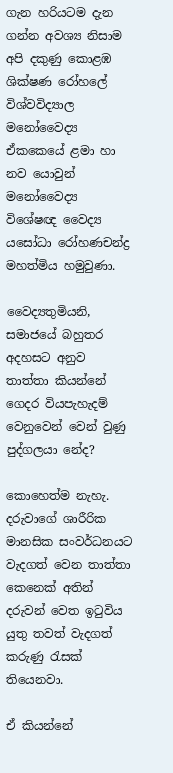ගැන හරියටම දැන ගන්න අවශ්‍ය නිසාම අපි දකුණු කොළඹ ශික්ෂණ රෝහලේ විශ්වවිද්‍යාල මනෝවෛද්‍ය ඒකකෙයේ ළමා හා නව යොවුන් මනෝවෛද්‍ය විශේෂඥ වෛද්‍ය යසෝධා රෝහණචන්ද්‍ර මහත්මිය හමුවුණා.

වෛද්‍යතුමියනි, සමාජයේ බහුතර අදහසට අනුව තාත්තා කියන්නේ ගෙදර වියපැහැදම් වෙනුවෙන් වෙන් වුණු පුද්ගලයා නේද?

කොහෙත්ම නැහැ. දරුවාගේ ශාරීරික මානසික සංවර්ධනයට වැදගත් වෙන තාත්තා කෙනෙක් අතින් දරුවන් වෙත ඉටුවිය යුතු තවත් වැදගත් කරුණු රැසක් තියෙනවා.

ඒ කියන්නේ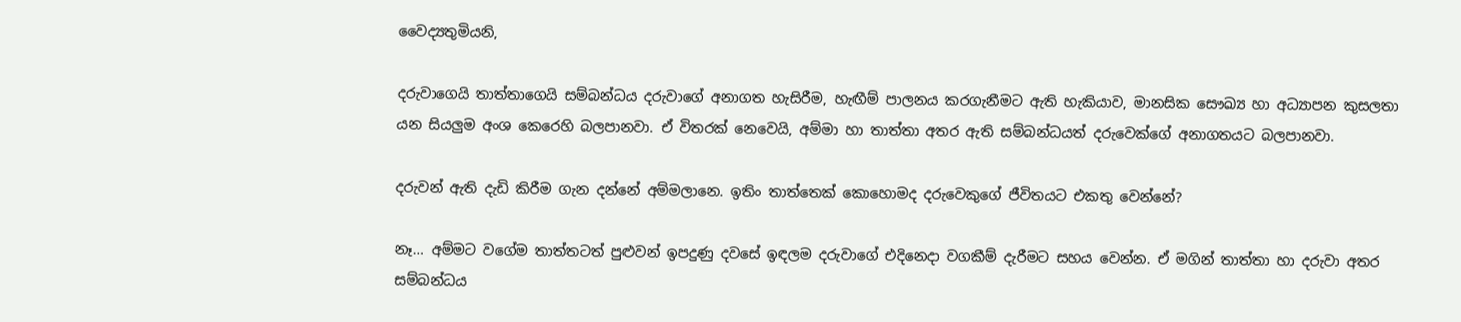වෛද්‍යතුමියනි,

දරුවාගෙයි තාත්තාගෙයි සම්බන්ධය දරුවාගේ අනාගත හැසිරීම, හැඟීම් පාලනය කරගැනීමට ඇති හැකියාව, මානසික සෞඛ්‍ය හා අධ්‍යාපන කුසලතා යන සියලුම අංශ කෙරෙහි බලපානවා. ඒ විතරක් නෙවෙයි, අම්මා හා තාත්තා අතර ඇති සම්බන්ධයත් දරුවෙක්ගේ අනාගතයට බලපානවා.

දරුවන් ඇති දැඩි කිරීම ගැන දන්නේ අම්මලානෙ. ඉතිං තාත්තෙක් කොහොමද දරුවෙකුගේ ජීවිතයට එකතු වෙන්නේ?

නෑ… අම්මට වගේම තාත්තටත් පුළුවන් ඉපදුණු දවසේ ඉඳලම දරුවාගේ එදිනෙදා වගකීම් දැරීමට සහය වෙන්න. ඒ මගින් තාත්තා හා දරුවා අතර සම්බන්ධය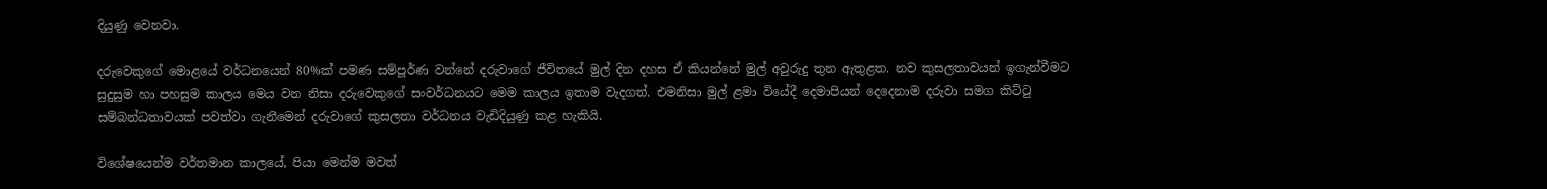දියුණු වෙනවා.

දරුවෙකුගේ මොළයේ වර්ධනයෙන් 80%ක් පමණ සම්පූර්ණ වන්නේ දරුවාගේ ජීවිතයේ මුල් දින දහස ඒ කියන්නේ මුල් අවුරුදු තුන ඇතුළත. නව කුසලතාවයන් ඉගැන්වීමට සුදුසුම හා පහසුම කාලය මෙය වන නිසා දරුවෙකුගේ සංවර්ධනයට මෙම කාලය ඉතාම වැදගත්. එමනිසා මුල් ළමා වියේදී දෙමාපියන් දෙදෙනාම දරුවා සමග කිට්‍ටු සම්බන්ධතාවයක් පවත්වා ගැනීමෙන් දරුවාගේ කුසලතා වර්ධනය වැඩිදියුණු කළ හැකියි.

විශේෂයෙන්ම වර්තමාන කාලයේ, පියා මෙන්ම මවත්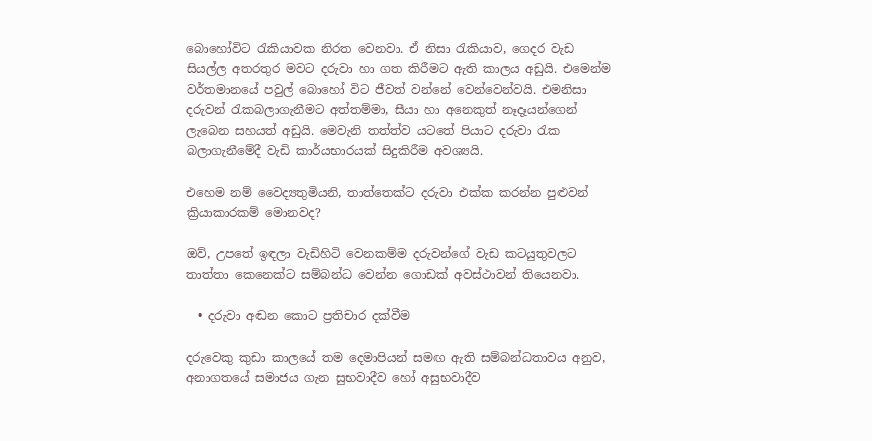බොහෝවිට ‍රැකියාවක නිරත වෙනවා. ඒ නිසා ‍රැකියාව, ගෙදර වැඩ සියල්ල අතරතුර මවට දරුවා හා ගත කිරීමට ඇති කාලය අඩුයි. එමෙන්ම වර්තමානයේ පවුල් බොහෝ විට ජීවත් වන්නේ වෙන්වෙන්වයි. එමනිසා දරුවන් ‍රැකබලාගැනීමට අත්තම්මා, සීයා හා අනෙකුත් නෑදෑයන්ගෙන් ලැබෙන සහයත් අඩුයි. මෙවැනි තත්ත්ව යටතේ පියාට දරුවා ‍රැක බලාගැනීමේදී වැඩි කාර්යභාරයක් සිදුකිරීම අවශ්‍යයි.

එහෙම නම් වෛද්‍යතුමියනි, තාත්තෙක්ට දරුවා එක්ක කරන්න පුළුවන් ක්‍රියාකාරකම් මොනවද?

ඔව්, උපතේ ඉඳලා වැඩිහිටි වෙනකම්ම දරුවන්ගේ වැඩ කටයුතුවලට තාත්තා කෙනෙක්ට සම්බන්ධ වෙන්න ගොඩක් අවස්ථාවන් තියෙනවා.

  • දරුවා අඬන කොට ප්‍රතිචාර දක්වීම

දරුවෙකු කුඩා කාලයේ තම දෙමාපියන් සමඟ ඇති සම්බන්ධතාවය අනුව, අනාගතයේ සමාජය ගැන සුභවාදීව හෝ අසුභවාදීව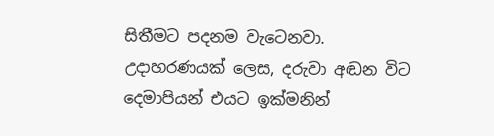සිතීමට පදනම වැටෙනවා. උදාහරණයක් ලෙස, දරුවා අඬන විට දෙමාපියන් එයට ඉක්මනින්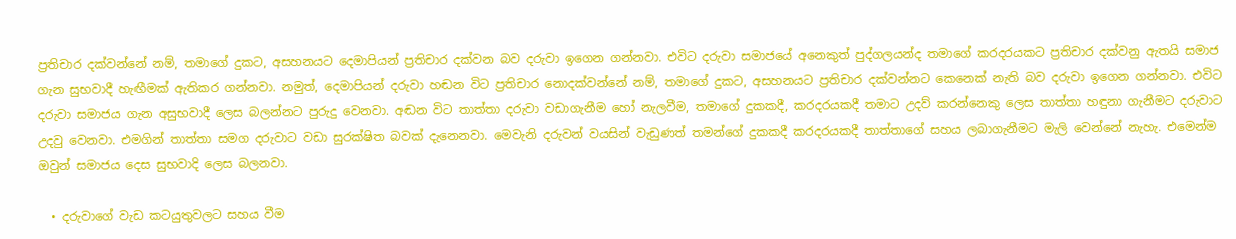ප්‍රතිචාර දක්වන්නේ නම්, තමාගේ දුකට, අසහනයට දෙමාපියන් ප්‍රතිචාර දක්වන බව දරුවා ඉගෙන ගන්නවා. එවිට දරුවා සමාජයේ අනෙකුත් පුද්ගලයන්ද තමාගේ කරදරයකට ප්‍රතිචාර දක්වනු ඇතයි සමාජ ගැන සුභවාදී හැඟීමක් ඇතිකර ගන්නවා. නමුත්, දෙමාපියන් දරුවා හඬන විට ප්‍රතිචාර නොදක්වන්නේ නම්, තමාගේ දුකට, අසහනයට ප්‍රතිචාර දක්වන්නට කෙනෙක් නැති බව දරුවා ඉගෙන ගන්නවා. එවිට දරුවා සමාජය ගැන අසුභවාදී ලෙස බලන්නට පුරුදු වෙනවා. අඬන විට තාත්තා දරුවා වඩාගැනීම හෝ නැලවීම, තමාගේ දුකකදී, කරදරයකදී තමාට උදව් කරන්නෙකු ලෙස තාත්තා හඳුනා ගැනීමට දරුවාට උදවු වෙනවා. එමගින් තාත්තා සමග දරුවාට වඩා සුරක්ෂිත බවක් දැනෙනවා. මෙවැනි දරුවන් වයසින් වැඩුණත් තමන්ගේ දුකකදී කරදරයකදී තාත්තාගේ සහය ලබාගැනීමට මැලි වෙන්නේ නැහැ. එමෙන්ම ඔවුන් සමාජය දෙස සුභවාදි ලෙස බලනවා.

  • දරුවාගේ වැඩ කටයුතුවලට සහය වීම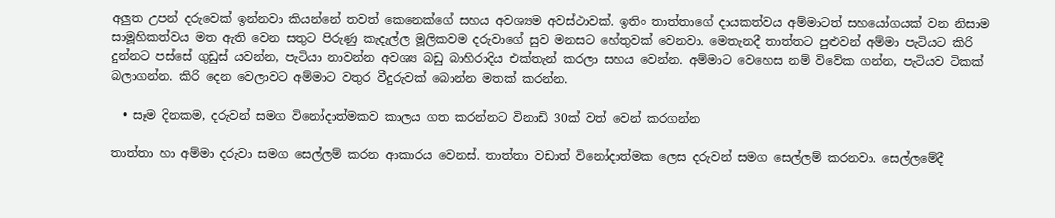අලුත උපන් දරුවෙක් ඉන්නවා කියන්නේ තවත් කෙනෙක්ගේ සහය අවශ්‍යම අවස්ථාවක්. ඉතිං තාත්තාගේ දායකත්වය අම්මාටත් සහයෝගයක් වන නිසාම සාමූහිකත්වය මත ඇති වෙන සතුට පිරුණු කැදැල්ල මූලිකවම දරුවාගේ සුව මනසට හේතුවක් වෙනවා. මෙතැනදී තාත්තට පුළුවන් අම්මා පැටියට කිරි දුන්නට පස්සේ ගුඩුස් යවන්න, පැටියා නාවන්න අවශ්‍ය බඩු බාහිරාදිය එක්තැන් කරලා සහය වෙන්න. අම්මාට වෙහෙස නම් විවේක ගන්න, පැටියව ටිකක් බලාගන්න. කිරි දෙන වෙලාවට අම්මාට වතුර වීදුරුවක් බොන්න මතක් කරන්න.

  • සෑම දිනකම, දරුවන් සමග විනෝදාත්මකව කාලය ගත කරන්නට විනාඩි 30ක් වත් වෙන් කරගන්න

තාත්තා හා අම්මා දරුවා සමග සෙල්ලම් කරන ආකාරය වෙනස්. තාත්තා වඩාත් විනෝදාත්මක ලෙස දරුවන් සමග සෙල්ලම් කරනවා. සෙල්ලමේදී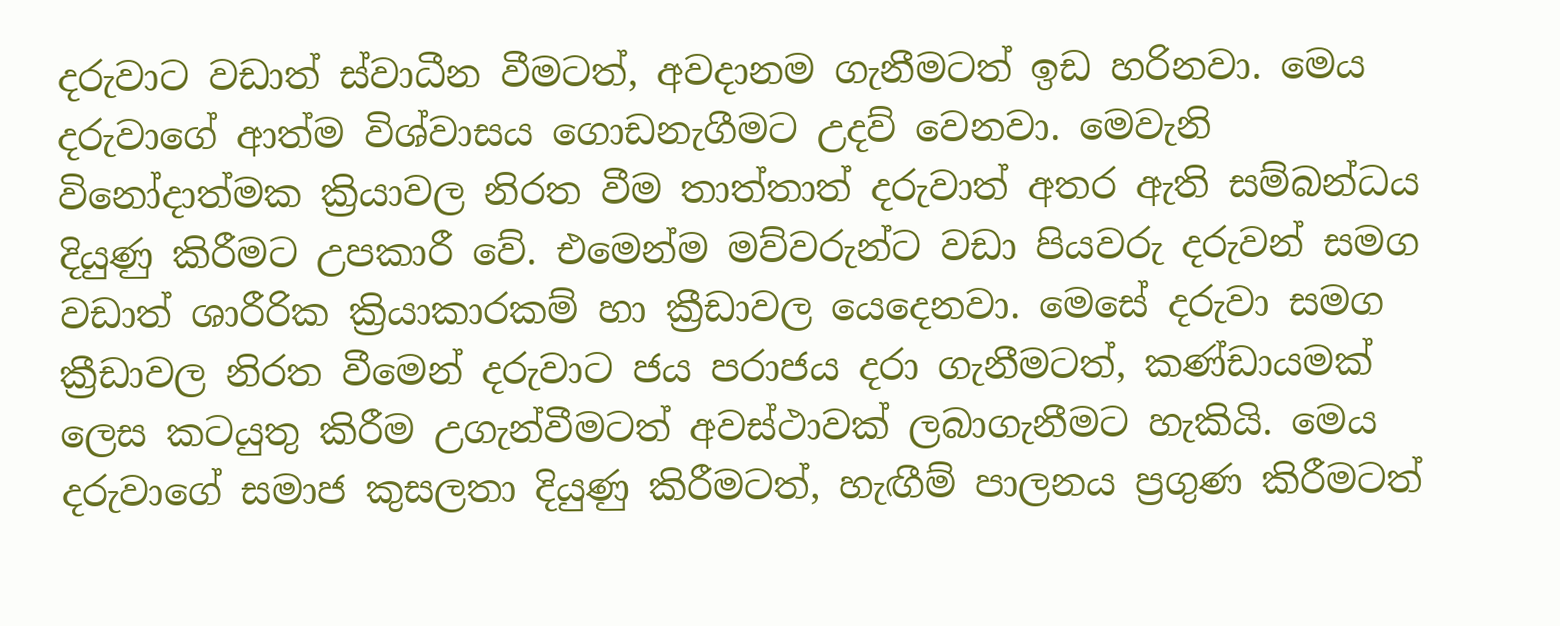දරුවාට වඩාත් ස්වාධීන වීමටත්, අවදානම ගැනීමටත් ඉඩ හරිනවා. මෙය දරුවාගේ ආත්ම විශ්වාසය ගොඩනැගීමට උදව් වෙනවා. මෙවැනි විනෝදාත්මක ක්‍රියාවල නිරත වීම තාත්තාත් දරුවාත් අතර ඇති සම්බන්ධය දියුණු කිරීමට උපකාරී වේ. එමෙන්ම මව්වරුන්ට වඩා පියවරු දරුවන් සමග වඩාත් ශාරීරික ක්‍රියාකාරකම් හා ක්‍රීඩාවල යෙදෙනවා. මෙසේ දරුවා සමග ක්‍රීඩාවල නිරත වීමෙන් දරුවාට ජය පරාජය දරා ගැනීමටත්, කණ්ඩායමක් ලෙස කටයුතු කිරීම උගැන්වීමටත් අවස්ථාවක් ලබාගැනීමට හැකියි. මෙය දරුවාගේ සමාජ කුසලතා දියුණු කිරීමටත්, හැඟීම් පාලනය ප්‍රගුණ කිරීමටත්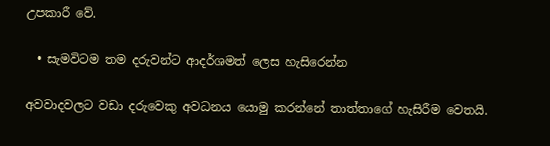උපකාරී වේ.

  • සැමවිටම තම දරුවන්ට ආදර්ශමත් ලෙස හැසිරෙන්න

අවවාදවලට වඩා දරුවෙකු අවධනය යොමු කරන්නේ තාත්තාගේ හැසිරීම වෙතයි.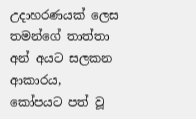උදාහරණයක් ලෙස තමන්ගේ තාත්තා අන් අයට සලකන ආකාරය,  කෝපයට පත් වූ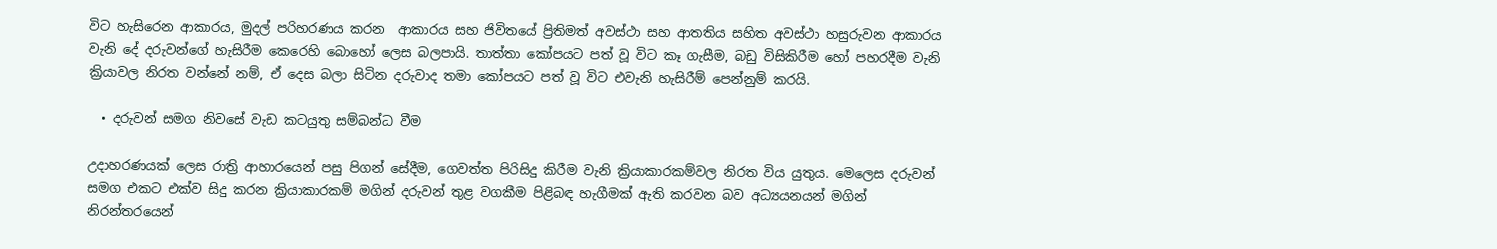විට හැසිරෙන ආකාරය, මුදල් පරිහරණය කරන  ආකාරය සහ ජිවිතයේ ප්‍රිතිමත් අවස්ථා සහ ආතතිය සහිත අවස්ථා හසුරුවන ආකාරය වැනි දේ දරුවන්ගේ හැසිරීම කෙරෙහි බොහෝ ලෙස බලපායි. තාත්තා කෝපයට පත් වූ විට කෑ ගැසීම, බඩු විසිකිරීම හෝ පහරදීම වැනි ක්‍රියාවල නිරත වන්නේ නම්, ඒ දෙස බලා සිටින දරුවාද තමා කෝපයට පත් වූ විට එවැනි හැසිරීම් පෙන්නුම් කරයි.

  • දරුවන් සමග නිවසේ වැඩ කටයුතු සම්බන්ධ වීම‍

උදාහරණයක් ලෙස රාත්‍රි ආහාරයෙන් පසු පිගන් සේදීම, ගෙවත්ත පිරිසිදු කිරීම වැනි ක්‍රියාකාරකම්වල නිරත විය යුතුය. මෙලෙස දරුවන් සමග එකට එක්ව සිදු කරන ක්‍රියාකාරකම් මගින් දරුවන් තුළ වගකීම පිළිබඳ හැගීමක් ඇති කරවන බව අධ්‍යයනයන් මගින් නිරන්තරයෙන්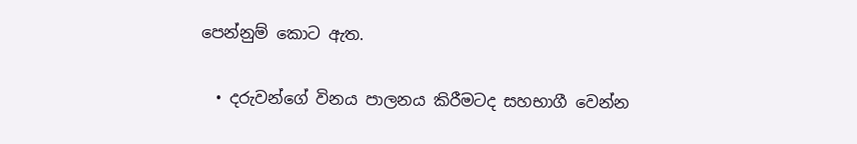පෙන්නුම් කොට ඇත.

  • දරුවන්ගේ විනය පාලනය කිරීමටද සහභාගී වෙන්න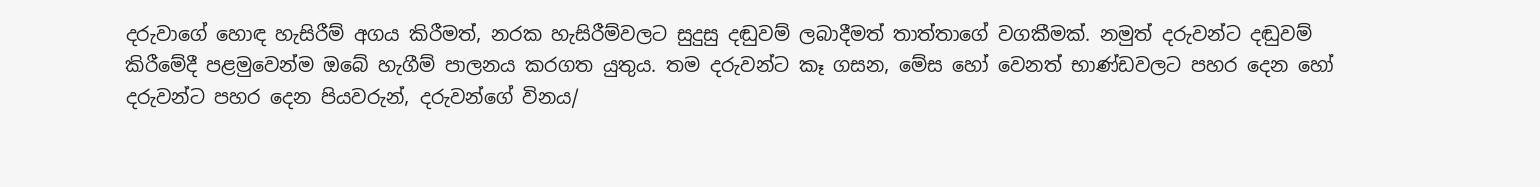දරුවාගේ හොඳ හැසිරීම් අගය කිරීමත්, නරක හැසිරීම්වලට සුදුසු දඬුවම් ලබාදීමත් තාත්තාගේ වගකීමක්. නමුත් දරුවන්ට දඬුවම් කිරීමේදී පළමුවෙන්ම ඔබේ හැගීම් පාලනය කරගත යුතුය. තම දරුවන්ට කෑ ගසන, මේස හෝ වෙනත් භාණ්ඩවලට පහර දෙන හෝ දරුවන්ට පහර දෙන පියවරුන්, දරුවන්ගේ විනය/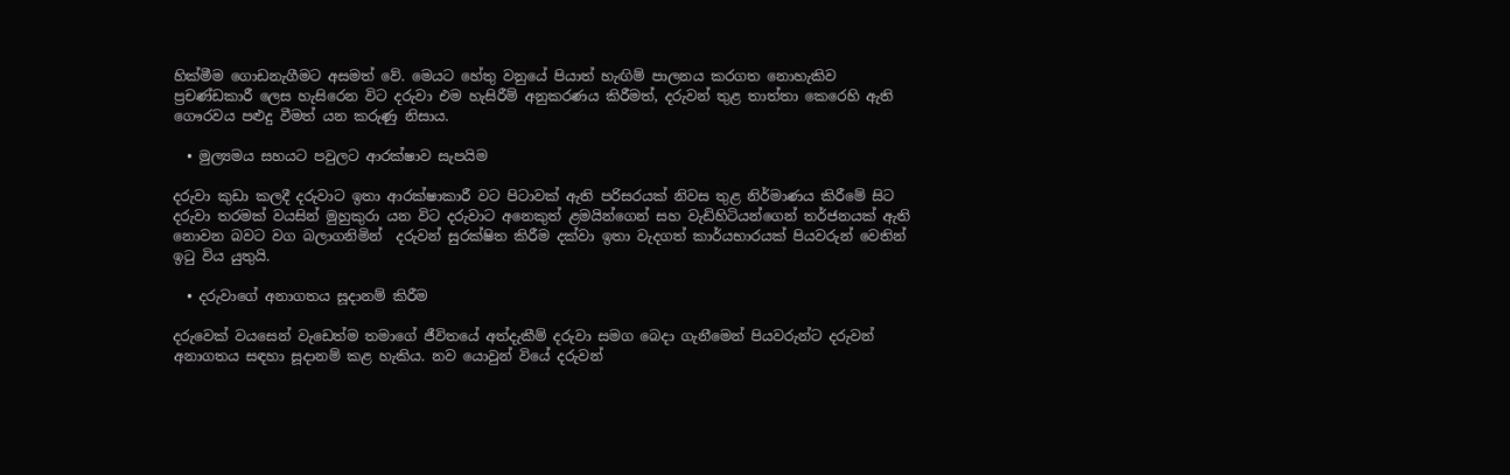හික්මීම ගොඩනැගීමට අසමත් වේ. මෙයට හේතු වනුයේ පියාත් හැඟිම් පාලනය කරගත නොහැකිව ප්‍රචණ්ඩකාරී ලෙස හැසිරෙන විට දරුවා එම හැසිරීම් අනුකරණය කිරීමත්, දරුවන් තුළ තාත්තා කෙරෙහි ඇති ගෞරවය පළුදු වීමත් යන කරුණු නිසාය.

  • මුල්‍යමය සහයට පවුලට ආරක්ෂාව සැපයිම

දරුවා කුඩා කලදී දරුවාට ඉතා ආරක්ෂාකාරී වට පිටාවක් ඇති පරිසරයක් නිවස තුළ නිර්මාණය කිරීමේ සිට දරුවා තරමක් වයසින් මුහුකුරා යන විට දරුවාට අනෙකුත් ළමයින්ගෙන් සහ වැඩිහිටියන්ගෙන් තර්ජනයක් ඇති නොවන බවට වග බලාගනිමින්  දරුවන් සුරක්ෂිත කිරීම දක්වා ඉතා වැදගත් කාර්යභාරයක් පියවරුන් වෙතින් ඉටු විය යුතුයි.

  • දරුවාගේ අනාගතය සූදානම් කිරීම

දරුවෙක් වයසෙන් වැඩෙත්ම තමාගේ ජීවිතයේ අත්දැකීම් දරුවා සමග බෙදා ගැනීමෙන් පියවරුන්ට දරුවන් අනාගතය සඳහා සූදානම් කළ හැකිය. නව යොවුන් වියේ දරුවන්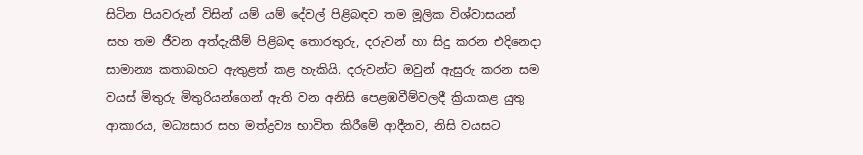සිටින පියවරුන් විසින් යම් යම් දේවල් පිළිබඳව තම මූලික විශ්වාසයන් සහ තම ජීවන අත්දැකීම් පිළිබඳ තොරතුරු, දරුවන් හා සිදු කරන එදිනෙදා සාමාන්‍ය කතාබහට ඇතුළත් කළ හැකියි. දරුවන්ට ඔවුන් ඇසුරු කරන සම වයස් මිතුරු මිතුරියන්ගෙන් ඇති වන අනිසි පෙළඹවීම්වලදී ක්‍රියාකළ යුතු ආකාරය, මධ්‍යසාර සහ මත්ද්‍රව්‍ය භාවිත කිරීමේ ආදීනව, නිසි වයසට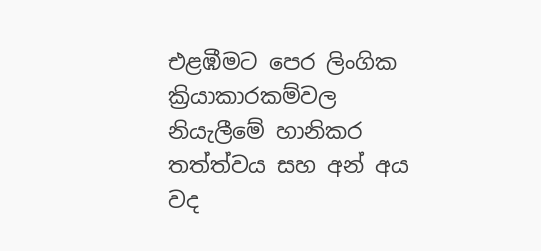එළඹීමට පෙර ලිංගික ක්‍රියාකාරකම්වල නියැලීමේ හානිකර තත්ත්වය සහ අන් අය වද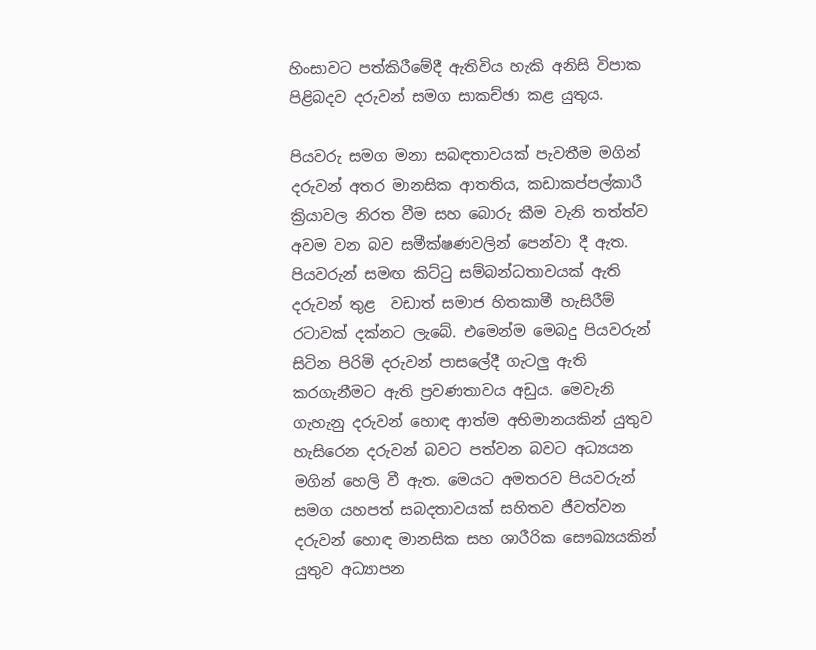හිංසාවට පත්කිරීමේදී ඇතිවිය හැකි අනිසි විපාක පිළිබදව දරුවන් සමග සාකච්ඡා කළ යුතුය.

පියවරු සමග මනා සබඳතාවයක් පැවතීම මගින් දරුවන් අතර මානසික ආතතිය, කඩාකප්පල්කාරී ක්‍රියාවල නිරත වීම සහ බොරු කීම වැනි තත්ත්ව අවම වන බව සමීක්ෂණවලින් පෙන්වා දී ඇත. පියවරුන් සමඟ කිට්‍ටු සම්බන්ධතාවයක් ඇති දරුවන් තුළ  වඩාත් සමාජ හිතකාමී හැසිරීම් රටාවක් දක්නට ලැබේ. එමෙන්ම මෙබදු පියවරුන් සිටින පිරිමි දරුවන් පාසලේදී ගැටලු ඇති කරගැනීමට ඇති ප්‍රවණතාවය අඩුය. මෙවැනි ගැහැනු දරුවන් හොඳ ආත්ම අභිමානයකින් යුතුව හැසිරෙන දරුවන් බවට පත්වන බවට අධ්‍යයන මගින් හෙලි වී ඇත. මෙයට අමතරව පියවරුන් සමග යහපත් සබදතාවයක් සහිතව ජීවත්වන දරුවන් හොඳ මානසික සහ ශාරීරික සෞඛ්‍යයකින් යුතුව අධ්‍යාපන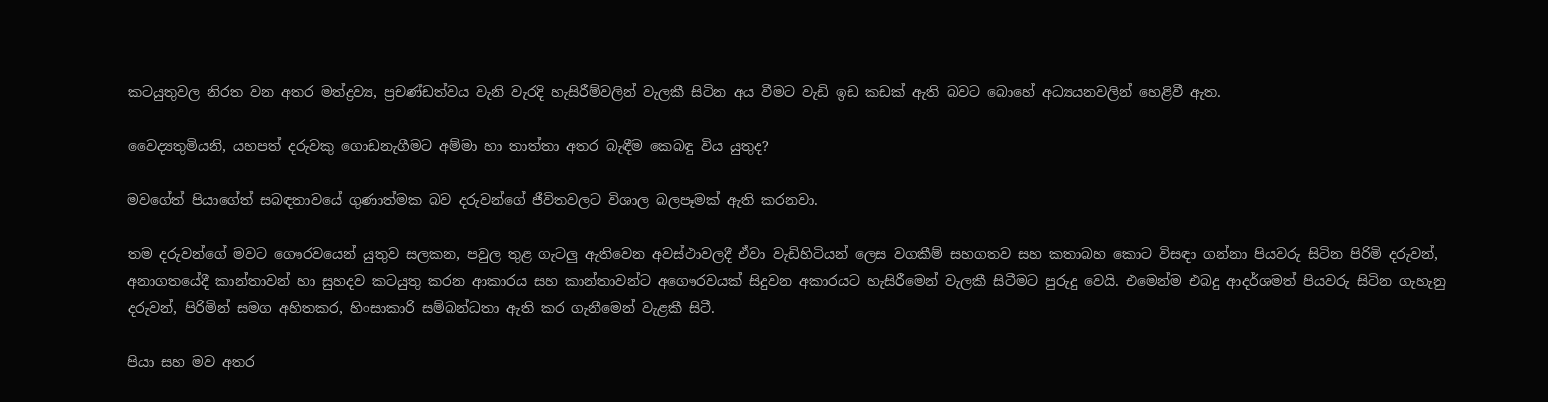කටයුතුවල නිරත වන අතර මත්ද්‍රව්‍ය, ප්‍රචණ්ඩත්වය වැනි වැරදි හැසිරීම්වලින් වැලකී සිටින අය වීමට වැඩි ඉඩ කඩක් ඇති බවට බොහේ අධ්‍යයනවලින් හෙළිවී ඇත.

වෛද්‍යතුමියනි, යහපත් දරුවකු ගොඩනැගීමට අම්මා හා තාත්තා අතර බැඳීම කෙබඳු විය යුතුද?

මවගේත් පියාගේත් සබඳතාවයේ ගුණාත්මක බව දරුවන්ගේ ජීවිතවලට විශාල බලපෑමක් ඇති කරනවා.

තම දරුවන්ගේ මවට ගෞරවයෙන් යුතුව සලකන, පවුල තුළ ගැටලු ඇතිවෙන අවස්ථාවලදී ඒවා වැඩිහිටියන් ලෙස වගකීම් සහගතව සහ කතාබහ කොට විසඳා ගන්නා පියවරු සිටින පිරිමි දරුවන්, අනාගතයේදී කාන්තාවන් හා සුහදව කටයුතු කරන ආකාරය සහ කාන්තාවන්ට අගෞරවයක් සිදුවන අකාරයට හැසිරීමෙන් වැලකී සිටීමට පුරුදු වෙයි. එමෙන්ම එබදු ආදර්ශමත් පියවරු සිටින ගැහැනු දරුවන්, පිරිමින් සමග අහිතකර, හිංසාකාරි සම්බන්ධතා ඇති කර ගැනීමෙන් වැළකී සිටී.

පියා සහ මව අතර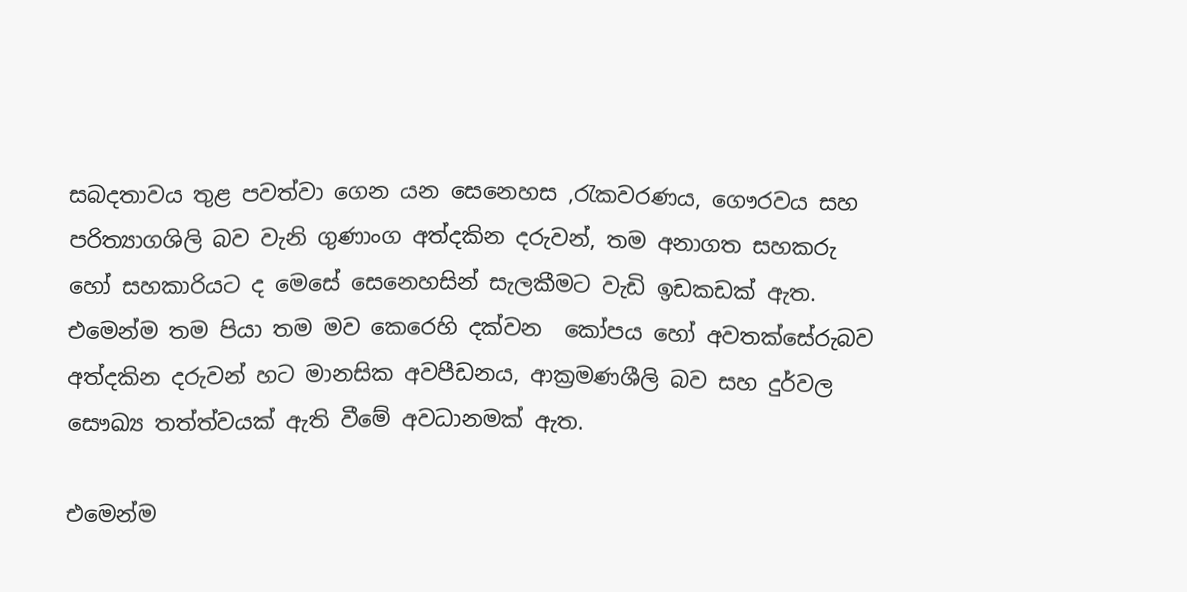සබදතාවය තුළ පවත්වා ගෙන යන සෙනෙහස ,රැකවරණය, ගෞරවය සහ පරිත්‍යාගශිලි බව වැනි ගුණාංග අත්දකින දරුවන්, තම අනාගත සහකරු හෝ සහකාරියට ද මෙසේ සෙනෙහසින් සැලකීමට වැඩි ඉඩකඩක් ඇත. එමෙන්ම තම පියා තම මව කෙරෙහි දක්වන‍  කෝපය හෝ අවතක්සේරුබව අත්දකින දරුවන් හට මානසික අවපීඩනය, ආක්‍රමණශීලි බව සහ දුර්වල සෞඛ්‍ය තත්ත්වයක් ඇති වීමේ අවධානමක් ඇත.

එමෙන්ම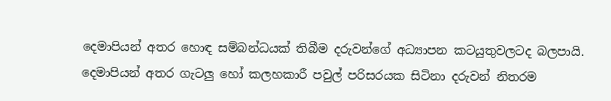දෙමාපියන් අතර හොඳ සම්බන්ධයක් තිබීම දරුවන්ගේ අධ්‍යාපන කටයුතුවලටද බලපායි. දෙමාපියන් අතර ගැටලු හෝ කලහකාරී පවුල් පරිසරයක සිටිනා දරුවන් නිතරම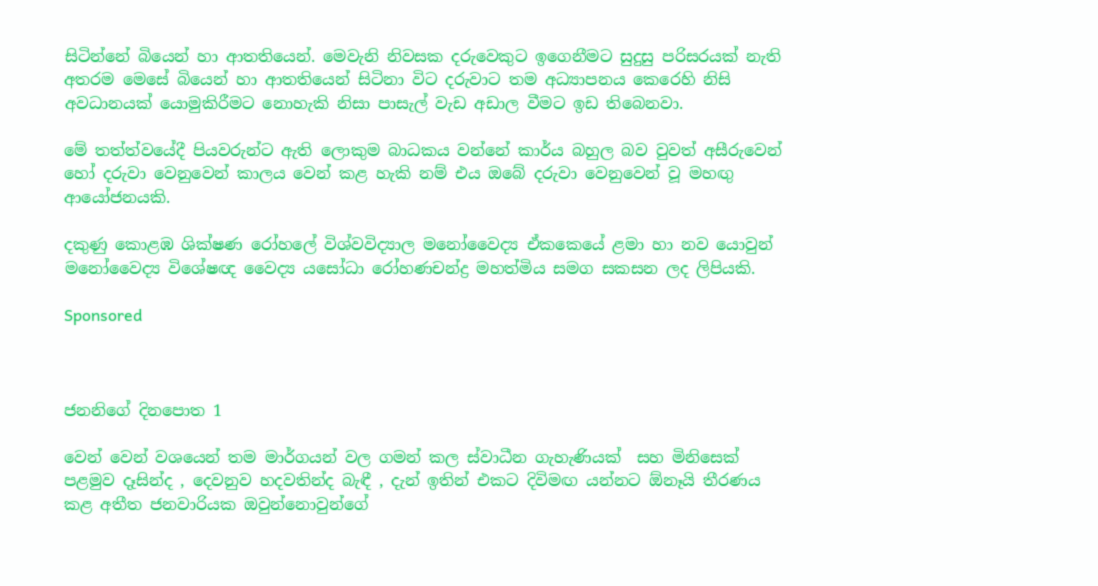සිටින්නේ බියෙන් හා ආතතියෙන්. මෙවැනි නිවසක දරුවෙකුට ඉගෙනීමට සුදුසු පරිසරයක් නැති අතරම මෙසේ බියෙන් හා ආතතියෙන් සිටිනා විට දරුවාට තම අධ්‍යාපනය කෙරෙහි නිසි අවධානයක් යොමුකිරීමට නොහැකි නිසා පාසැල් වැඩ අඩාල වීමට ඉඩ තිබෙනවා.

මේ තත්ත්වයේදී පියවරුන්ට ඇති ලොකුම බාධකය වන්නේ කාර්ය බහුල බව වුවත් අසීරුවෙන් හෝ දරුවා වෙනුවෙන් කාලය වෙන් කළ හැකි නම් එය ඔබේ දරුවා වෙනුවෙන් වූ මහඟු ආයෝජනයකි.

දකුණු කොළඹ ශික්ෂණ රෝහලේ විශ්වවිද්‍යාල මනෝවෛද්‍ය ඒකකෙයේ ළමා හා නව යොවුන් මනෝවෛද්‍ය විශේෂඥ වෛද්‍ය යසෝධා රෝහණචන්ද්‍ර මහත්මිය සමග සකසන ලද ලිපියකි.

Sponsored



ජනනිගේ දිනපොත 1

වෙන් වෙන් වශයෙන් තම මාර්ගයන් වල ගමන් කල ස්වාධීන ගැහැණියක්  සහ මිනිසෙක් පළමුව දෑසින්ද , දෙවනුව හදවතින්ද බැඳී , දැන් ඉතින් එකට දිවිමඟ යන්නට ඕනෑයි තීරණය කළ අතීත ජනවාරියක ඔවුන්නොවුන්ගේ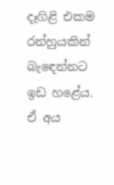දෑගිළි එකම රන්හුයකින් බැඳෙන්නට ඉඩ හළේය. ඒ අය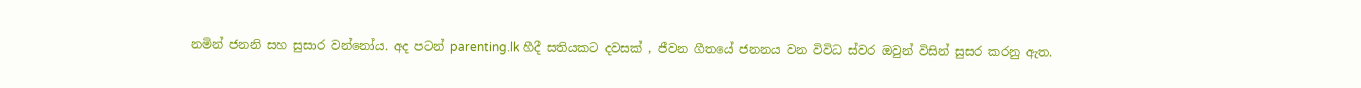නමින් ජනනි සහ සුසාර වන්නෝය. අද පටන් parenting.lk හීදී සතියකට දවසක් , ජීවන ගීතයේ ජනනය වන විවිධ ස්වර ඔවුන් විසින් සුසර කරනු ඇත.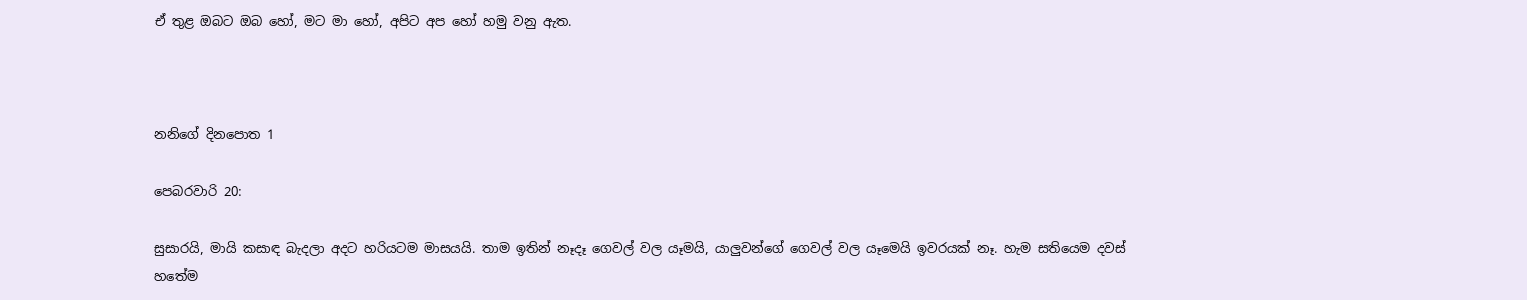ඒ තුළ ඔබට ඔබ හෝ, මට මා හෝ, අපිට අප හෝ හමු වනු ඇත.



නනිගේ දිනපොත 1

පෙබරවාරි 20:

සුසාරයි, මායි කසාඳ බැදලා අදට හරියටම මාසයයි. තාම ඉතින් නෑදෑ ගෙවල් වල යෑමයි, යාලුවන්ගේ ගෙවල් වල යෑමෙයි ඉවරයක් නෑ. හැම සතියෙම දවස් හතේම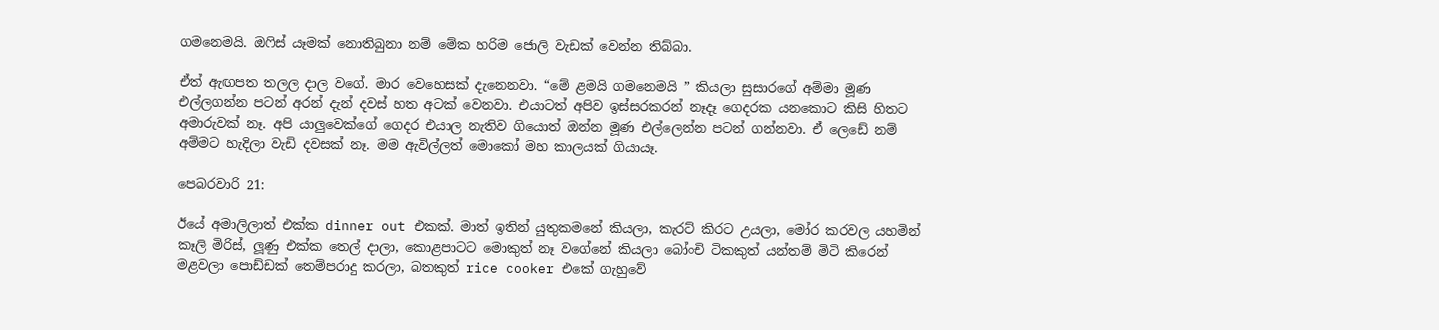ගමනෙමයි. ඔෆිස් යෑමක් නොතිබුනා නම් මේක හරිම ජොලි වැඩක් වෙන්න තිබ්බා.

ඒත් ඇඟපත තලල දාල වගේ. මාර වෙහෙසක් දැනෙනවා. “මේ ළමයි ගමනෙමයි ” කියලා සුසාරගේ අම්මා මූණ එල්ලගන්න පටන් අරන් දැන් දවස් හත අටක් වෙනවා. එයාටත් අපිව ඉස්සරකරන් නෑදෑ ගෙදරක යනකොට කිසි හිතට අමාරුවක් නෑ. අපි යාලුවෙක්ගේ ගෙදර එයාල නැතිව ගියොත් ඔන්න මූණ එල්ලෙන්න පටන් ගන්නවා. ඒ ලෙඩේ නම් අම්මට හැදිලා වැඩි දවසක් නෑ. මම ඇවිල්ලත් මොකෝ මහ කාලයක් ගියායෑ.

පෙබරවාරි 21:

ඊයේ අමාලිලාත් එක්ක dinner out එකක්. මාත් ඉතින් යුතුකමනේ කියලා, කැරට් කිරට උයලා, මෝර කරවල යහමින් කෑලි මිරිස්, ලූණු එක්ක තෙල් දාලා, කොළපාටට මොකුත් නෑ වගේනේ කියලා බෝංචි ටිකකුත් යන්තම් මිටි කිරෙන් මළවලා පොඩ්ඩක් තෙම්පරාදු කරලා, බතකුත් rice cooker එකේ ගැහුවේ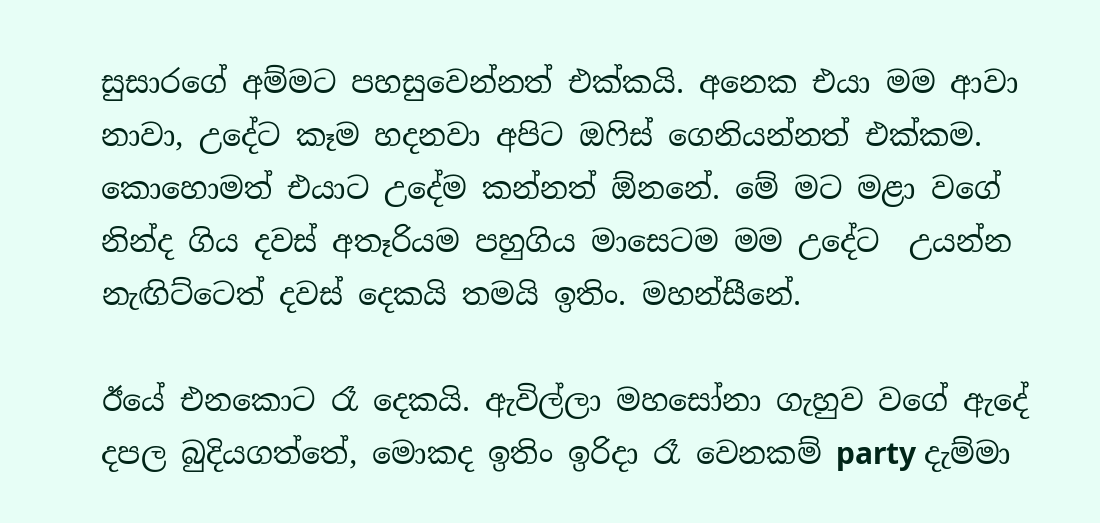සුසාරගේ අම්මට පහසුවෙන්නත් එක්කයි. අනෙක එයා මම ආවා නාවා, උදේට කෑම හදනවා අපිට ඔෆිස් ගෙනියන්නත් එක්කම. කොහොමත් එයාට උදේම කන්නත් ඕනනේ. මේ මට මළා වගේ නින්ද ගිය දවස් අතෑරියම පහුගිය මාසෙටම මම උදේට  උයන්න නැඟිට්ටෙත් දවස් දෙකයි තමයි ඉතිං. මහන්සීනේ.

ඊයේ එනකොට රෑ දෙකයි. ඇවිල්ලා මහසෝනා ගැහුව වගේ ඇදේ දපල බුදියගත්තේ, මොකද ඉතිං ඉරිදා රෑ වෙනකම් party දැම්මා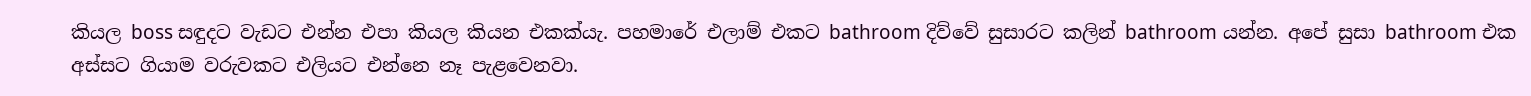කියල boss සඳුදට වැඩට එන්න එපා කියල කියන එකක්යැ. පහමාරේ එලාම් එකට bathroom දිව්වේ සුසාරට කලින් bathroom යන්න. අපේ සුසා bathroom එක අස්සට ගියාම වරුවකට එලියට එන්නෙ නෑ පැළවෙනවා.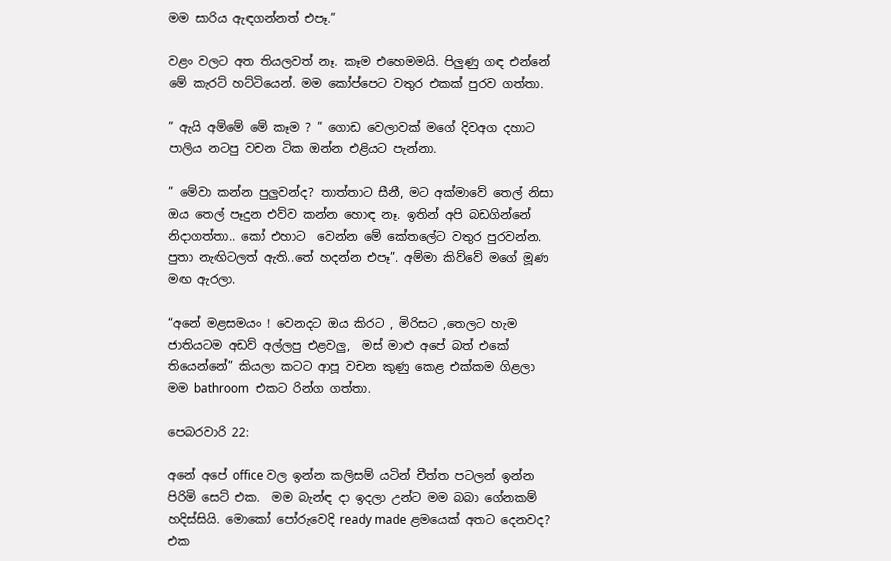මම සාරිය ඇඳගන්නත් එපෑ.”

වළං වලට අත තියලවත් නෑ. කෑම එහෙමමයි. පිලුණු ගඳ එන්නේ මේ කැරට් හට්ටියෙන්. මම කෝප්පෙට වතුර එකක් පුරව ගත්තා.

” ඇයි අම්මේ මේ කෑම ? ” ගොඩ වෙලාවක් මගේ දිවඅග දහාට පාලිය නටපු වචන ටික ඔන්න එළියට පැන්නා.

” මේවා කන්න පුලුවන්ද? තාත්තාට සීනී, මට අක්මාවේ තෙල් නිසා ඔය තෙල් පෑදුන එව්ව කන්න හොඳ නෑ. ඉතින් අපි බඩගින්නේ නිදාගත්තා.. කෝ එහාට  වෙන්න මේ කේතලේට වතුර පුරවන්න. පුතා නැඟිටලත් ඇති..තේ හදන්න එපෑ”. අම්මා කිව්වේ මගේ මූණ මඟ ඇරලා.

“අනේ මළසමයං ! වෙනදට ඔය කිරට , මිරිසට ,තෙලට හැම ජාතියටම අඩව් අල්ලපු එළවලු,  මස් මාළු අපේ බත් එකේ තියෙන්නේ” කියලා කටට ආපූ වචන කුණු කෙළ එක්කම ගිළලා මම bathroom  එකට රින්ග ගත්තා.

පෙබරවාරි 22:

අනේ අපේ office වල ඉන්න කලිසම් යටින් චීත්ත පටලන් ඉන්න පිරිමි සෙට් එක.  මම බැන්ඳ දා ඉදලා උන්ට මම බබා ගේනකම් හදිස්සියි. මොකෝ පෝරුවෙදි ready made ළමයෙක් අතට දෙනවද?  එක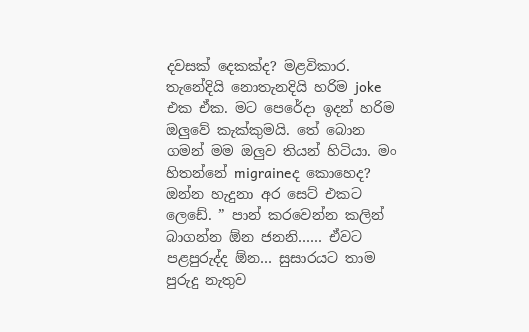දවසක් දෙකක්ද? මළවිකාර. තැනේදියි නොතැනදියි හරිම joke එක ඒක. මට පෙරේදා ඉදන් හරිම ඔලුවේ කැක්කුමයි. තේ බොන ගමන් මම ඔලුව තියන් හිටියා. මං හිතන්නේ migraineද කොහෙද?  ඔන්න හැදුනා අර සෙට් එකට ලෙඩේ. ” පාන් කරවෙන්න කලින් බාගන්න ඕන ජනනි…… ඒවට පළපුරුද්ද ඕන… සුසාරයට තාම පුරුදු නැතුව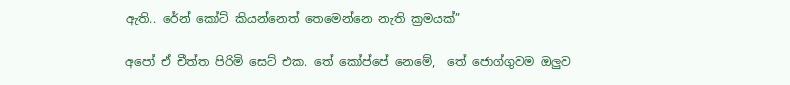ඇති.. රේන් කෝට් කියන්නෙත් තෙමෙන්නෙ නැති ක්‍රමයක්”

අපෝ ඒ චීත්ත පිරිමි සෙට් එක. තේ කෝප්පේ නෙමේ,  තේ ජොග්ගුවම ඔලුව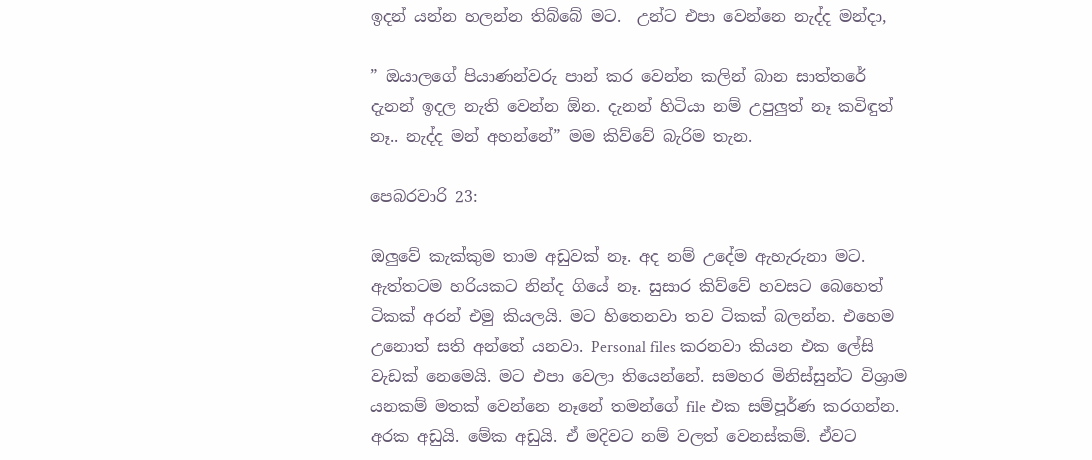ඉදන් යන්න හලන්න තිබ්බේ මට.  උන්ට එපා වෙන්නෙ නැද්ද මන්දා,

” ඔයාලගේ පියාණන්වරු පාන් කර වෙන්න කලින් බාන සාත්තරේ දැනන් ඉදල නැති වෙන්න ඕන. දැනන් හිටියා නම් උපුලුත් නෑ කවිඳුත් නෑ.. නැද්ද මන් අහන්නේ” මම කිව්වේ බැරිම තැන.

පෙබරවාරි 23:

ඔලුවේ කැක්කුම තාම අඩුවක් නෑ. අද නම් උදේම ඇහැරුනා මට. ඇත්තටම හරියකට නින්ද ගියේ නෑ. සුසාර කිව්වේ හවසට බෙහෙත් ටිකක් අරන් එමු කියලයි. මට හිතෙනවා තව ටිකක් බලන්න. එහෙම උනොත් සති අන්තේ යනවා. Personal files කරනවා කියන එක ලේසි වැඩක් නෙමෙයි. මට එපා වෙලා තියෙන්නේ. සමහර මිනිස්සුන්ට විශ්‍රාම  යනකම් මතක් වෙන්නෙ නෑනේ තමන්ගේ file එක සම්පූර්ණ කරගන්න. අරක අඩුයි. මේක අඩුයි. ඒ මදිවට නම් වලත් වෙනස්කම්. ඒවට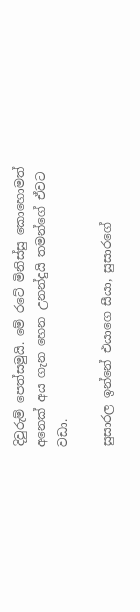දිවුරුම් පෙත්සමුයි. මේ රටේ මිනිස්සු කොහොමත් අනෙක් අය ගැන හෙන උනන්දුයි තමන්ගේ ඒවට වඩා.

සුසාරල ඉන්නේ එයාගෙ සීයා, සුසාරගේ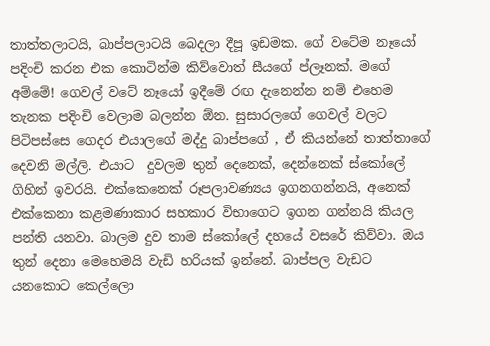තාත්තලාටයි, බාප්පලාටයි බෙදලා දීපූ ඉඩමක. ගේ වටේම නෑයෝ පදිංචි කරන එක කොටින්ම කිව්වොත් සීයගේ ප්ලෑනක්. මගේ අම්මේ! ගෙවල් වටේ නෑයෝ ඉදීමේ රඟ දැනෙන්න නම් එහෙම තැනක පදිංචි වෙලාම බලන්න ඕන. සුසාරලගේ ගෙවල් වලට පිටිපස්සෙ ගෙදර එයාලගේ මද්දු බාප්පගේ , ඒ කියන්නේ තාත්තාගේ දෙවනි මල්ලි. එයාට  දුවලම තුන් දෙනෙක්, දෙන්නෙක් ස්කෝලේ ගිහින් ඉවරයි. එක්කෙනෙක් රූපලාවණ්‍යය ඉගනගන්නයි, අනෙක් එක්කෙනා කළමණාකාර සහකාර විභාගෙට ඉගන ගන්නයි කියල පන්ති යනවා. බාලම දුව තාම ස්කෝලේ දහයේ වසරේ කිව්වා. ඔය තුන් දෙනා මෙහෙමයි වැඩි හරියක් ඉන්නේ. බාප්පල වැඩට යනකොට කෙල්ලො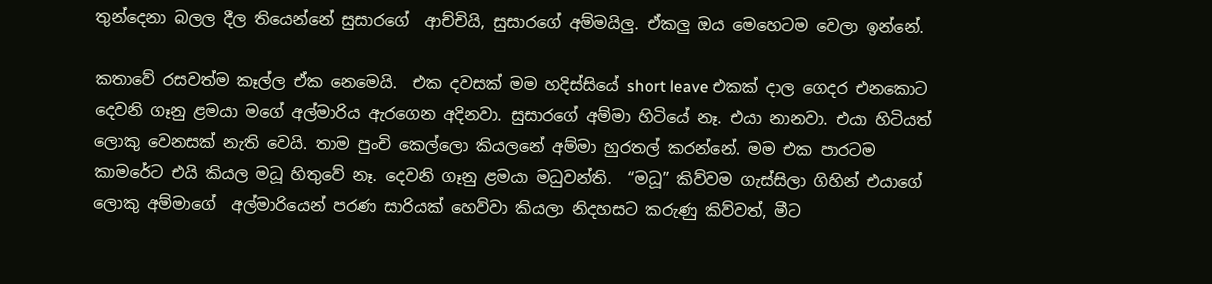තුන්දෙනා බලල දීල තියෙන්නේ සුසාරගේ  ආච්චියි, සුසාරගේ අම්මයිලු. ඒකලු ඔය මෙහෙටම වෙලා ඉන්නේ.

කතාවේ රසවත්ම කෑල්ල ඒක නෙමෙයි.  එක දවසක් මම හදිස්සියේ short leave එකක් දාල ගෙදර එනකොට දෙවනි ගෑනු ළමයා මගේ අල්මාරිය ඇරගෙන අදිනවා. සුසාරගේ අම්මා හිටියේ නෑ. එයා නානවා. එයා හිටියත් ලොකු වෙනසක් නැති වෙයි. තාම පුංචි කෙල්ලො කියලනේ අම්මා හුරතල් කරන්නේ. මම එක පාරටම කාමරේට එයි කියල මධූ හිතුවේ නෑ. දෙවනි ගෑනු ළමයා මධුවන්ති.  “මධූ” කිව්වම ගැස්සිලා ගිහින් එයාගේ ලොකු අම්මාගේ  අල්මාරියෙන් පරණ සාරියක් හෙව්වා කියලා නිදහසට කරුණු කිව්වත්, මීට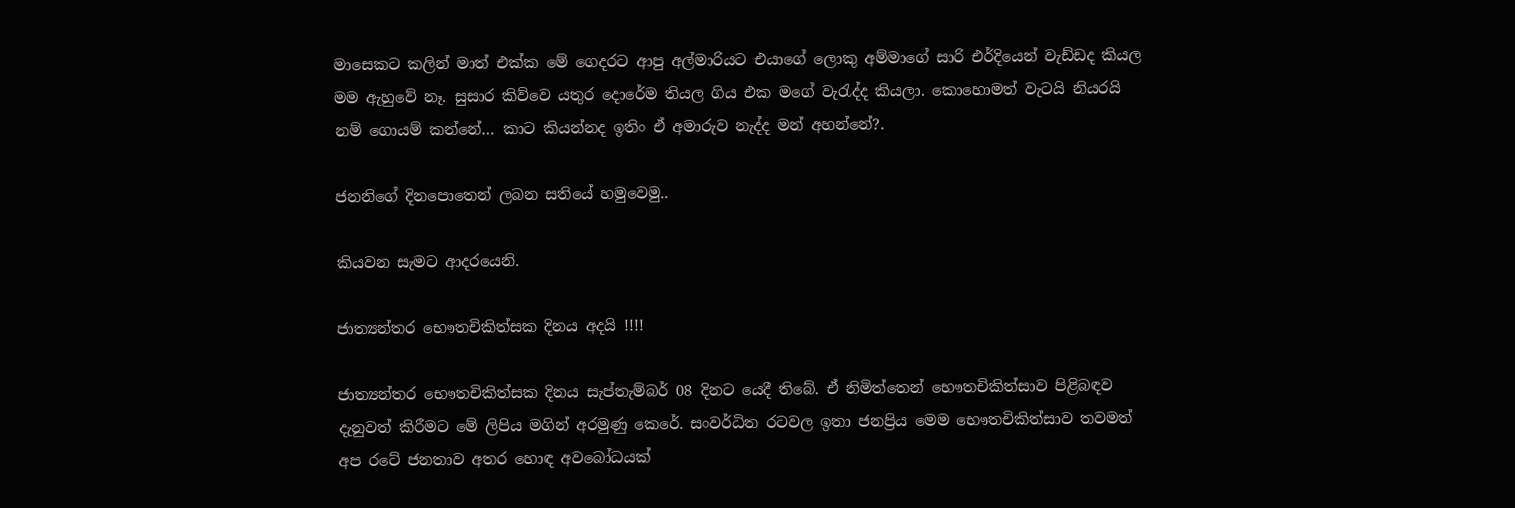මාසෙකට කලින් මාත් එක්ක මේ ගෙදරට ආපු අල්මාරියට එයාගේ ලොකු අම්මාගේ සාරි එර්දියෙන් වැඩ්ඩද කියල මම ඇහුවේ නෑ. සුසාර කිව්වෙ යතුර දොරේම තියල ගිය එක මගේ වැරැද්ද කියලා. කොහොමත් වැටයි නියරයි නම් ගොයම් කන්නේ… කාට කියන්නද ඉතිං ඒ අමාරුව නැද්ද මන් අහන්නේ?.

ජනනිගේ දිනපොතෙන් ලබන සතියේ හමුවෙමු..

කියවන සැමට ආදරයෙනි.

ජාත්‍යන්තර භෞතචිකිත්සක දිනය අදයි !!!!

ජාත්‍යන්තර භෞතචිකිත්සක දිනය සැප්තැම්බර් 08 දිනට යෙදී තිබේ. ඒ නිමිත්තෙන් භෞතචිකිත්සාව පිළිබඳව දැනුවත් කිරීමට මේ ලිපිය මගින් අරමුණු කෙරේ. සංවර්ධිත රටවල ඉතා ජනප්‍රිය මෙම භෞතචිකිත්සාව තවමත් අප රටේ ජනතාව අතර හොඳ අවබෝධයක්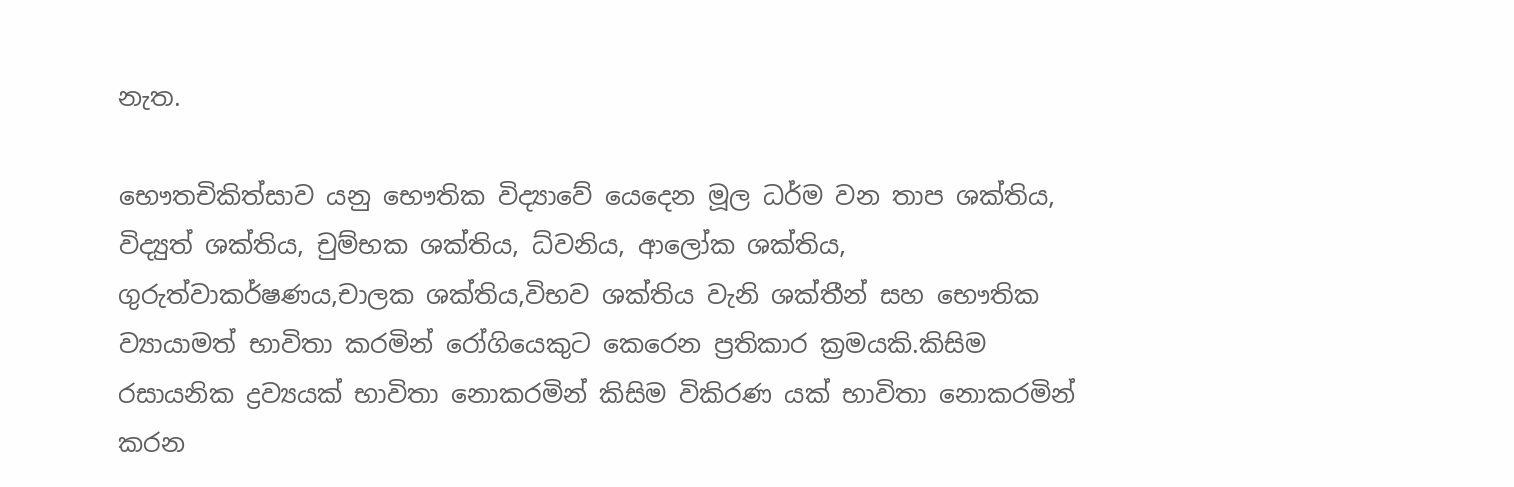නැත.

භෞතචිකිත්සාව යනු භෞතික විද්‍යාවේ යෙදෙන මූල ධර්ම වන තාප ශක්තිය, විද්‍යුත් ශක්තිය, චුම්භක ශක්තිය, ධ්වනිය, ආලෝක ශක්තිය, ගුරුත්වාකර්ෂණය,චාලක ශක්තිය,විභව ශක්තිය වැනි ශක්තීන් සහ භෞතික ව්‍යායාමත් භාවිතා කරමින් රෝගියෙකුට කෙරෙන ප්‍රතිකාර ක්‍රමයකි.කිසිම රසායනික ද්‍රව්‍යයක් භාවිතා නොකරමින් කිසිම විකිරණ යක් භාවිතා නොකරමින් කරන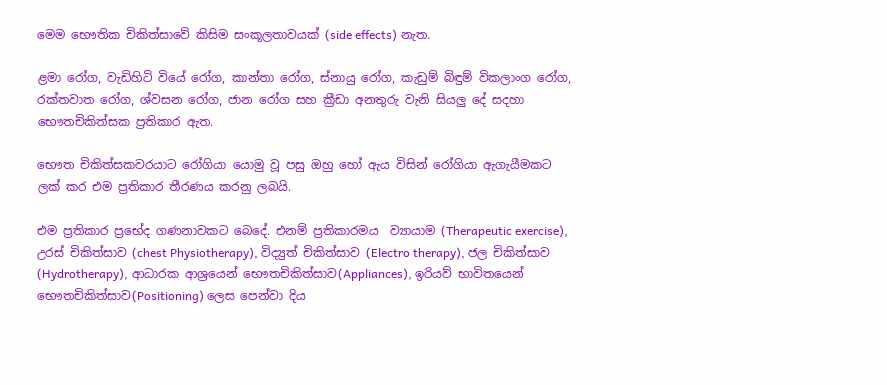මෙම භෞතික චිකිත්සාවේ කිසිම සංකූලතාවයක් (side effects) නැත.

ළමා රෝග, වැඩිහිටි වියේ රෝග, කාන්තා රෝග, ස්නායු රෝග, කැඩුම් බිඳුම් විකලාංග රෝග, රක්තවාත රෝග, ශ්වසන රෝග, ජාන රෝග සහ ක්‍රීඩා අනතුරු වැනි සියලු දේ සදහා භෞතචිකිත්සක ප්‍රතිකාර ඇත.

භෞත චිකිත්සකවරයාට රෝගියා යොමු වූ පසු ඔහු හෝ ඇය විසින් රෝගියා ඇගැයීමකට ලක් කර එම ප්‍රතිකාර තීරණය කරනු ලබයි.

එම ප්‍රතිකාර ප්‍රභේද ගණනාවකට බෙදේ. එනම් ප්‍රතිකාරමය  ව්‍යායාම (Therapeutic exercise), උරස් චිකිත්සාව (chest Physiotherapy), විද්‍යුත් චිකිත්සාව (Electro therapy), ජල චිකිත්සාව (Hydrotherapy), ආධාරක ආශ්‍රයෙන් භෞතචිකිත්සාව(Appliances), ඉරියව් භාවිතයෙන් භෞතචිකිත්සාව(Positioning) ලෙස පෙන්වා දිය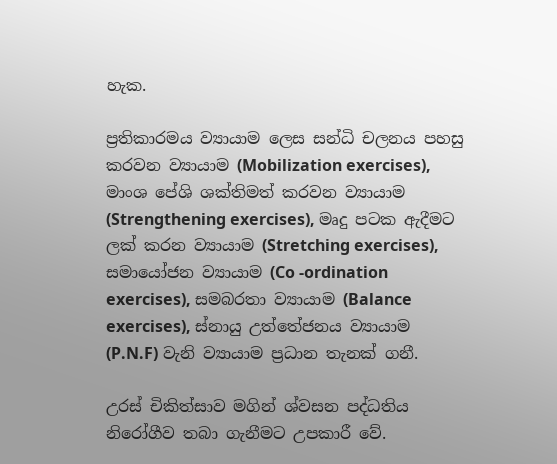හැක.

ප්‍රතිකාරමය ව්‍යායාම ලෙස සන්ධි චලනය පහසු කරවන ව්‍යායාම (Mobilization exercises), මාංශ පේශි ශක්තිමත් කරවන ව්‍යායාම (Strengthening exercises), මෘදු පටක ඇදීමට ලක් කරන ව්‍යායාම (Stretching exercises), සමායෝජන ව්‍යායාම (Co -ordination exercises), සමබරතා ව්‍යායාම (Balance exercises), ස්නායු උත්තේජනය ව්‍යායාම (P.N.F) වැනි ව්‍යායාම ප්‍රධාන තැනක් ගනී.

උරස් චිකිත්සාව මගින් ශ්වසන පද්ධතිය නිරෝගීව තබා ගැනීමට උපකාරී වේ.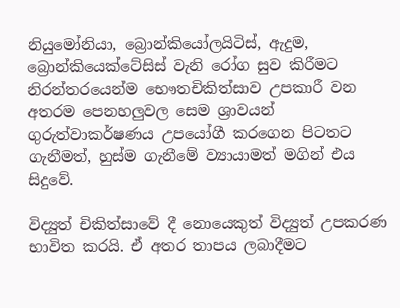නියුමෝනියා, බ්‍රොන්කියෝලයිටිස්, ඇදුම, බ්‍රොන්කියෙක්ටේසිස් වැනි රෝග සුව කිරීමට නිරන්තරයෙන්ම භෞතචිකිත්සාව උපකාරී වන අතරම පෙනහලුවල සෙම ශ්‍රාවයන් ගුරුත්වාකර්ෂණය උපයෝගී කරගෙන පිටතට ගැනීමත්, හුස්ම ගැනීමේ ව්‍යායාමත් මගින් එය සිදුවේ.

විද්‍යුත් චිකිත්සාවේ දී නොයෙකුත් විද්‍යුත් උපකරණ භාවිත කරයි. ඒ අතර තාපය ලබාදීමට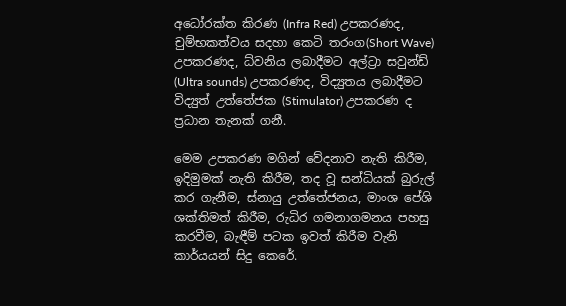අධෝරක්ත කිරණ (Infra Red) උපකරණද, චුම්භකත්වය සදහා කෙටි තරංග(Short Wave) උපකරණද, ධ්වනිය ලබාදීමට අල්ට්‍රා සවුන්ඩ් (Ultra sounds) උපකරණද, විද්‍යුතය ලබාදීමට විද්‍යුත් උත්තේජක (Stimulator) උපකරණ ද ප්‍රධාන තැනක් ගනී.

මෙම උපකරණ මගින් වේදනාව නැති කිරීම, ඉදිමුමක් නැති කිරීම, තද වූ සන්ධියක් බුරුල් කර ගැනීම, ස්නායු උත්තේජනය, මාංශ පේශි ශක්තිමත් කිරීම, රුධිර ගමනාගමනය පහසු කරවීම, බැඳීම් පටක ඉවත් කිරීම වැනි කාර්යයන් සිදු කෙරේ.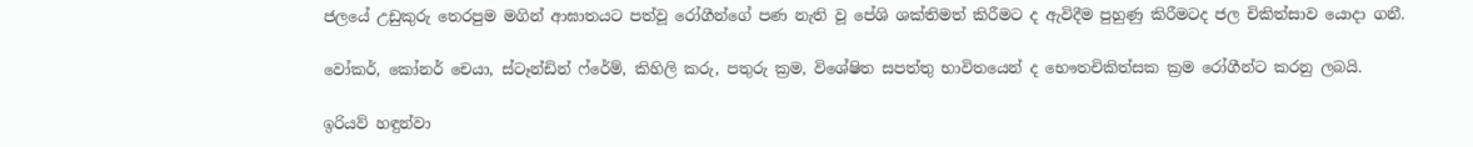ජලයේ උඩුකුරු තෙරපුම මගින් ආඝාතයට පත්වූ රෝගීන්ගේ පණ නැති වූ පේශි ශක්තිමත් කිරීමට ද ඇවිදීම පුහුණු කිරීමටද ජල චිකිත්සාව යොදා ගනී.

වෝකර්, කෝනර් චෙයා, ස්ටෑන්ඩින් ෆ්රේම්, කිහිලි කරු, පතුරු ක්‍රම, විශේෂිත සපත්තු භාවිතයෙන් ද භෞතචිකිත්සක ක්‍රම රෝගීන්ට කරනු ලබයි.

ඉරියව් හඳුන්වා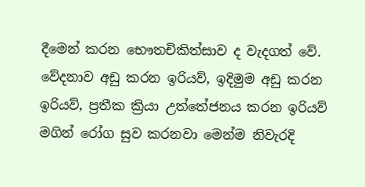දීමෙන් කරන භෞතචිකිත්සාව ද වැදගත් වේ. වේදනාව අඩු කරන ඉරියව්, ඉදිමුම අඩු කරන ඉරියව්, ප්‍රතීක ක්‍රියා උත්තේජනය කරන ඉරියව් මගින් රෝග සුව කරනවා මෙන්ම නිවැරදි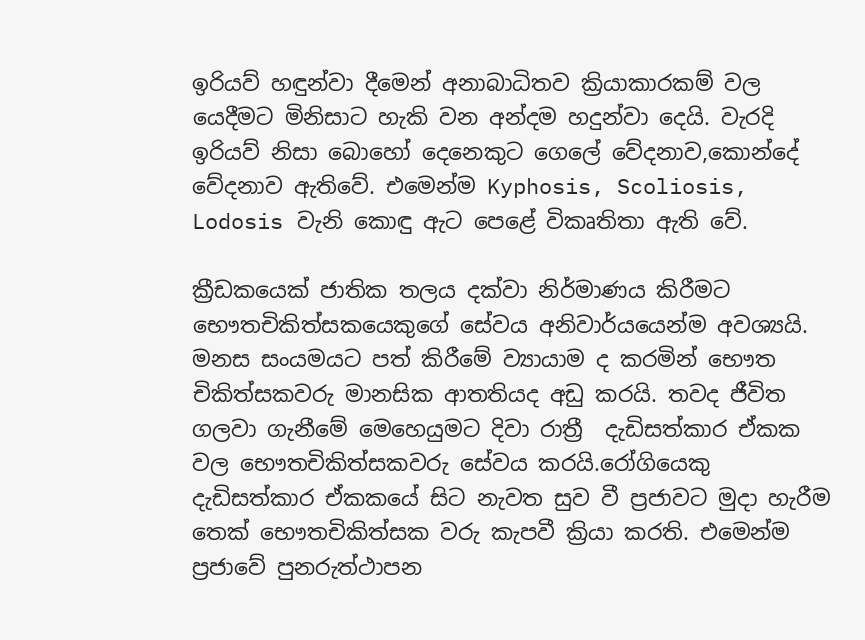ඉරියව් හඳුන්වා දීමෙන් අනාබාධිතව ක්‍රියාකාරකම් වල යෙදීමට මිනිසාට හැකි වන අන්දම හදුන්වා දෙයි. වැරදි ඉරියව් නිසා බොහෝ දෙනෙකුට ගෙලේ වේදනාව,කොන්දේ වේදනාව ඇතිවේ. එමෙන්ම Kyphosis, Scoliosis, Lodosis වැනි කොඳු ඇට පෙළේ විකෘතිතා ඇති වේ.

ක්‍රීඩකයෙක් ජාතික තලය දක්වා නිර්මාණය කිරීමට භෞතචිකිත්සකයෙකුගේ සේවය අනිවාර්යයෙන්ම අවශ්‍යයි. මනස සංයමයට පත් කිරීමේ ව්‍යායාම ද කරමින් භෞත චිකිත්සකවරු මානසික ආතතියද අඩු කරයි. තවද ජීවිත ගලවා ගැනීමේ මෙහෙයුමට දිවා රාත්‍රී  දැඩිසත්කාර ඒකක වල භෞතචිකිත්සකවරු සේවය කරයි.රෝගියෙකු දැඩිසත්කාර ඒකකයේ සිට නැවත සුව වී ප්‍රජාවට මුදා හැරීම තෙක් භෞතචිකිත්සක වරු කැපවී ක්‍රියා කරති. එමෙන්ම ප්‍රජාවේ පුනරුත්ථාපන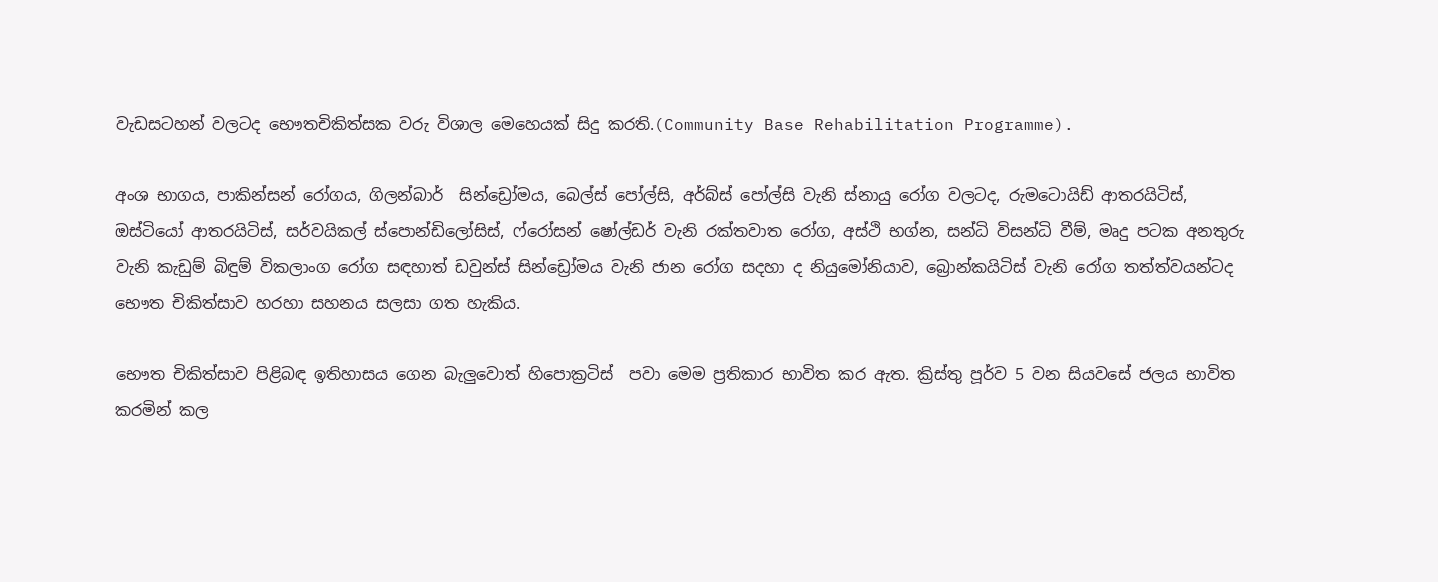වැඩසටහන් වලටද භෞතචිකිත්සක වරු විශාල මෙහෙයක් සිදු කරති.(Community Base Rehabilitation Programme).

අංශ භාගය, පාකින්සන් රෝගය, ගිලන්බාර්  සින්ඩ්‍රෝමය, බෙල්ස් පෝල්සි, අර්බ්ස් පෝල්සි වැනි ස්නායු රෝග වලටද, රුමටොයිඩ් ආතරයිටිස්, ඔස්ටියෝ ආතරයිටිස්, සර්වයිකල් ස්පොන්ඩිලෝසිස්, ෆ්රෝසන් ෂෝල්ඩර් වැනි රක්තවාත රෝග, අස්ථි භග්න, සන්ධි විසන්ධි වීම්, මෘදු පටක අනතුරු වැනි කැඩුම් බිඳුම් විකලාංග රෝග සඳහාත් ඩවුන්ස් සින්ඩ්‍රෝමය වැනි ජාන රෝග සදහා ද නියුමෝනියාව, බ්‍රොන්කයිටිස් වැනි රෝග තත්ත්වයන්ටද භෞත චිකිත්සාව හරහා සහනය සලසා ගත හැකිය.

භෞත චිකිත්සාව පිළිබඳ ඉතිහාසය ගෙන බැලුවොත් හිපොක්‍රටිස්  පවා මෙම ප්‍රතිකාර භාවිත කර ඇත. ක්‍රිස්තු පූර්ව 5 වන සියවසේ ජලය භාවිත කරමින් කල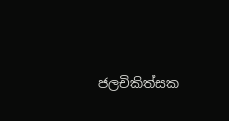ජලචිකිත්සක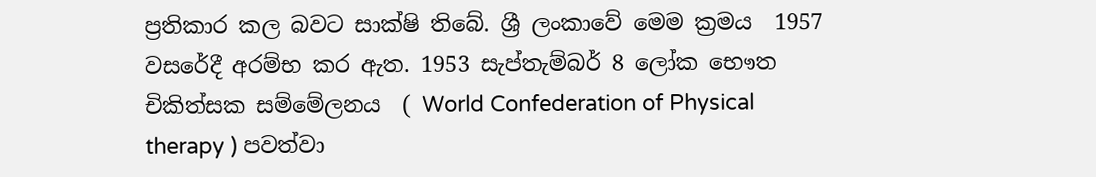ප්‍රතිකාර කල බවට සාක්ෂි තිබේ. ශ්‍රී ලංකාවේ මෙම ක්‍රමය  1957 වසරේදී අරම්භ කර ඇත. 1953 සැප්තැම්බර් 8 ලෝක භෞත චිකිත්සක සම්මේලනය  ( World Confederation of Physical therapy ) පවත්වා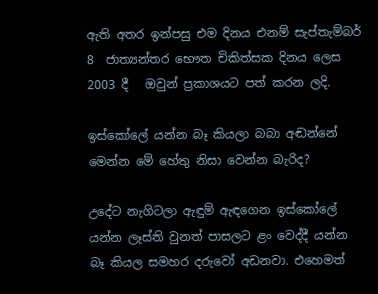ඇති අතර ඉන්පසු එම දිනය එනම් සැප්තැම්බර් 8  ජාත්‍යන්තර භෞත චිකිත්සක දිනය ලෙස 2003 දී   ඔවුන් ප්‍රකාශයට පත් කරන ලදි.

ඉස්කෝලේ යන්න බෑ කියලා බබා අඬන්නේ මෙන්න මේ හේතු නිසා වෙන්න බැරිද?

උදේට නැගිටලා ඇඳුම් ඇඳගෙන ඉස්කෝලේ යන්න ලෑස්ති වුනත් පාසලට ළං වෙද්දී යන්න බෑ කියල සමහර දරුවෝ අඩනවා. එහෙමත්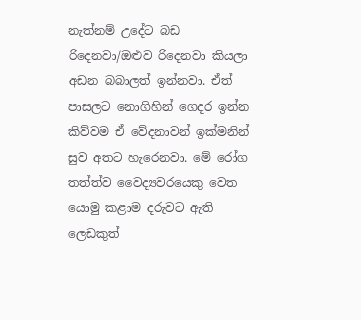නැත්නම් උදේට බඩ රිදෙනවා/ඔළුව රිදෙනවා කියලා අඩන බබාලත් ඉන්නවා. ඒත් පාසලට නොගිහින් ගෙදර ඉන්න කිව්වම ඒ වේදනාවන් ඉක්මනින් සුව අතට හැරෙනවා. මේ රෝග තත්ත්ව වෛද්‍යවරයෙකු වෙත යොමු කළාම දරුවට ඇති ලෙඩකුත්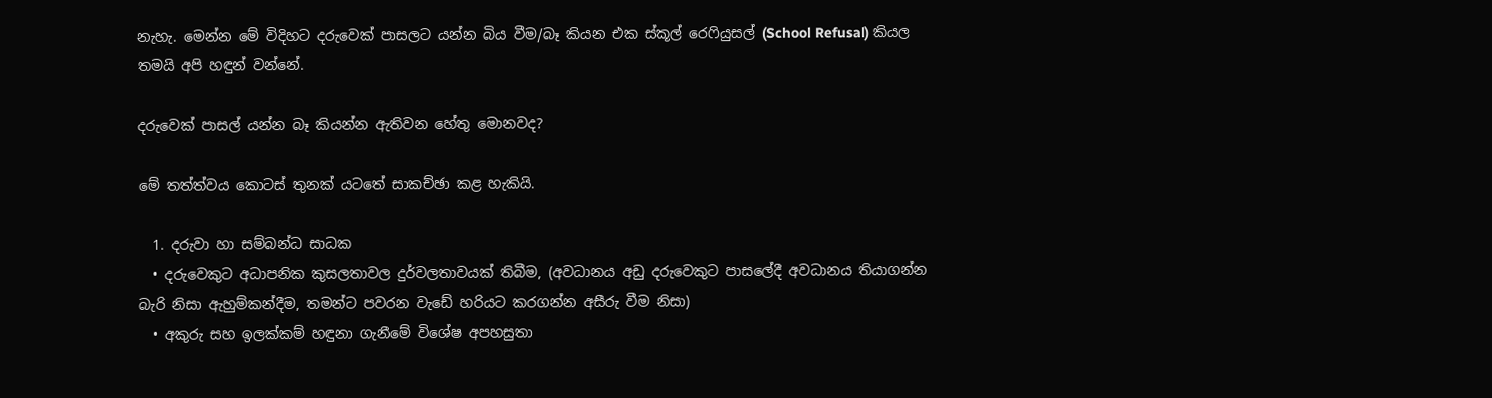නැහැ. මෙන්න මේ විදිහට දරුවෙක් පාසලට යන්න බිය වීම/බෑ කියන එක ස්කූල් රෙෆියුසල් (School Refusal) කියල තමයි අපි හඳුන් වන්නේ.

දරුවෙක් පාසල් යන්න බෑ කියන්න ඇතිවන හේතු මොනවද?

මේ තත්ත්වය කොටස් තුනක් යටතේ සාකච්ඡා කළ හැකියි.

  1. දරුවා හා සම්බන්ධ සාධක
  • දරුවෙකුට අධාපනික කුසලතාවල දුර්වලතාවයක් තිබීම, (අවධානය අඩු දරුවෙකුට පාසලේදී අවධානය තියාගන්න බැරි නිසා ඇහුම්කන්දීම, තමන්ට පවරන වැඩේ හරියට කරගන්න අසීරු වීම නිසා)
  • අකුරු සහ ඉලක්කම් හඳුනා ගැනීමේ විශේෂ අපහසුතා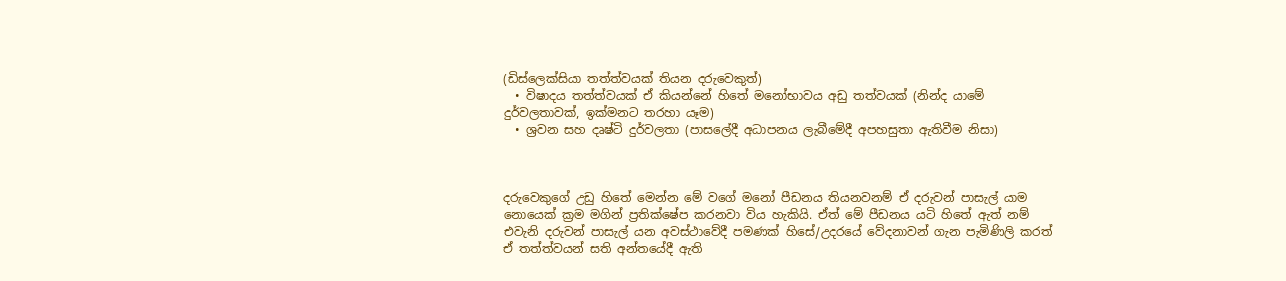(ඩිස්ලෙක්සියා තත්ත්වයක් තියන දරුවෙකුත්)
  • විෂාදය තත්ත්වයක් ඒ කියන්නේ හිතේ මනෝභාවය අඩු තත්වයක් (නින්ද යාමේ දුර්වලතාවක්, ඉක්මනට තරහා යෑම)
  • ශ්‍රවන සහ දෘෂ්ටි දුර්වලතා (පාසලේදී අධාපනය ලැබීමේදී අපහසුතා ඇතිවීම නිසා)



දරුවෙකුගේ උඩු හිතේ මෙන්න මේ වගේ මනෝ පීඩනය තියනවනම් ඒ දරුවන් පාසැල් යාම නොයෙක් ක්‍රම මගින් ප්‍රතික්ෂේප කරනවා විය හැකියි. ඒත් මේ පීඩනය යටි හිතේ ඇත් නම් එවැනි දරුවන් පාසැල් යන අවස්ථාවේදී පමණක් හිසේ/උදරයේ වේදනාවන් ගැන පැමිණිලි කරත් ඒ තත්ත්වයන් සති අන්තයේදී ඇති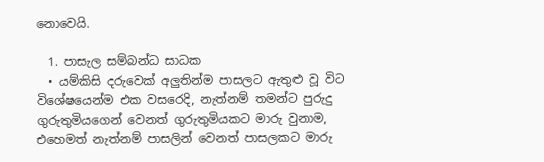නොවෙයි.

  1. පාසැල සම්බන්ධ සාධක
  • යම්කිසි දරුවෙක් අලුතින්ම පාසලට ඇතුළු වූ විට විශේෂයෙන්ම එක වසරෙදි, නැත්නම් තමන්ට පුරුදු ගුරුතුමියගෙන් වෙනත් ගුරුතුමියකට මාරු වුනාම, එහෙමත් නැත්නම් පාසලින් වෙනත් පාසලකට මාරු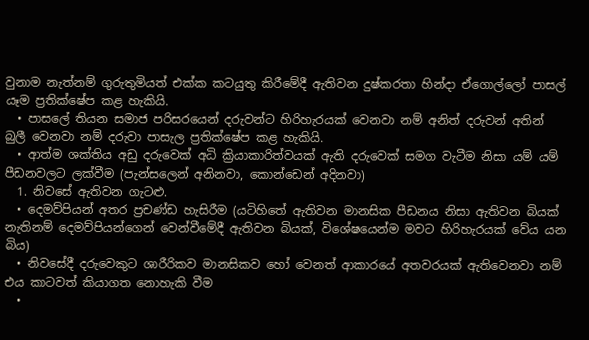වුනාම නැත්නම් ගුරුතුමියත් එක්ක කටයුතු කිරීමේදී ඇතිවන දුෂ්කරතා හින්දා ඒගොල්ලෝ පාසල් යෑම ප්‍රතික්ෂේප කළ හැකියි.
  • පාසලේ තියන සමාජ පරිසරයෙන් දරුවන්ට හිරිහැරයක් වෙනවා නම් අනිත් දරුවන් අතින් බුලී වෙනවා නම් දරුවා පාසැල ප්‍රතික්ෂේප කළ හැකියි.
  • ආත්ම ශක්තිය අඩු දරුවෙක් අධි ක්‍රියාකාරිත්වයක් ඇති දරුවෙක් සමග වැටීම නිසා යම් යම් පීඩනවලට ලක්වීම (පැන්සලෙන් අනිනවා, කොන්ඩෙන් අදිනවා)
  1. නිවසේ ඇතිවන ගැටළු.
  • දෙමව්පියන් අතර ප්‍රචණ්ඩ හැසිරීම (යටිහිතේ ඇතිවන මානසික පීඩනය නිසා ඇතිවන බියක් නැතිනම් දෙමව්පියන්ගෙන් වෙන්වීමේදී ඇතිවන බියක්, විශේෂයෙන්ම මවට හිරිහැරයක් වේය යන බිය)
  • නිවසේදී දරුවෙකුට ශාරීරිකව මානසිකව හෝ වෙනත් ආකාරයේ අතවරයක් ඇතිවෙනවා නම් එය කාටවත් කියාගත නොහැකි වීම
  •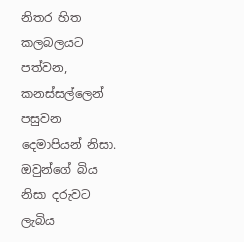නිතර හිත කලබලයට පත්වන, කනස්සල්ලෙන් පසුවන දෙමාපියන් නිසා. ඔවුන්ගේ බිය නිසා දරුවට ලැබිය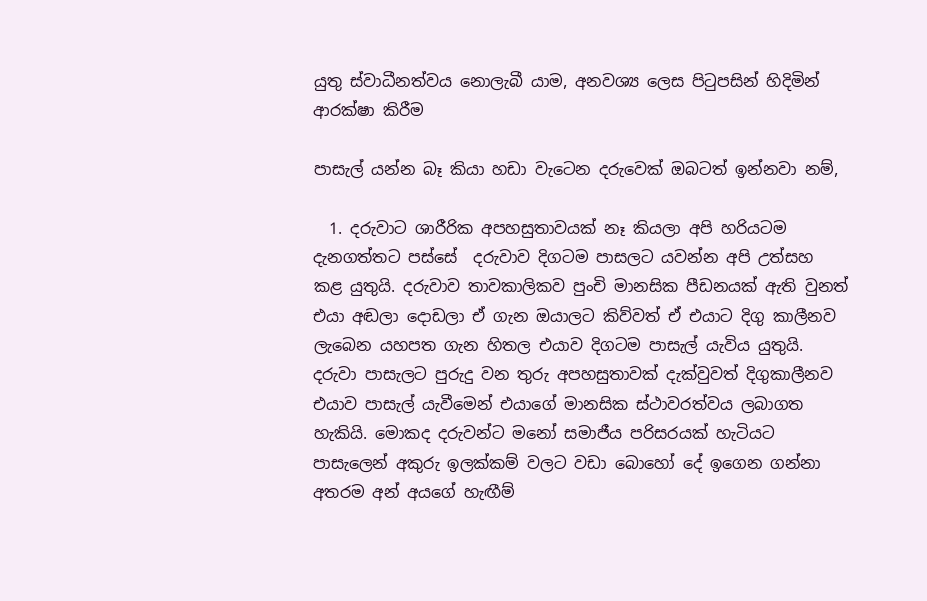යුතු ස්වාධීනත්වය නොලැබී යාම, අනවශ්‍ය ලෙස පිටුපසින් හිදිමින් ආරක්ෂා කිරීම

පාසැල් යන්න බෑ කියා හඩා වැටෙන දරුවෙක් ඔබටත් ඉන්නවා නම්,

  1. දරුවාට ශාරීරික අපහසුතාවයක් නෑ කියලා අපි හරියටම දැනගත්තට පස්සේ  දරුවාව දිගටම පාසලට යවන්න අපි උත්සහ කළ යුතුයි. දරුවාව තාවකාලිකව පුංචි මානසික පීඩනයක් ඇති වුනත් එයා අඬලා දොඩලා ඒ ගැන ඔයාලට කිව්වත් ඒ එයාට දිගු කාලීනව ලැබෙන යහපත ගැන හිතල එයාව දිගටම පාසැල් යැවිය යුතුයි. දරුවා පාසැලට පුරුදු වන තුරු අපහසුතාවක් දැක්වුවත් දිගුකාලීනව එයාව පාසැල් යැවීමෙන් එයාගේ මානසික ස්ථාවරත්වය ලබාගත හැකියි. මොකද දරුවන්ට මනෝ සමාජීය පරිසරයක් හැටියට පාසැලෙන් අකුරු ඉලක්කම් වලට වඩා බොහෝ දේ ඉගෙන ගන්නා අතරම අන් අයගේ හැඟීම්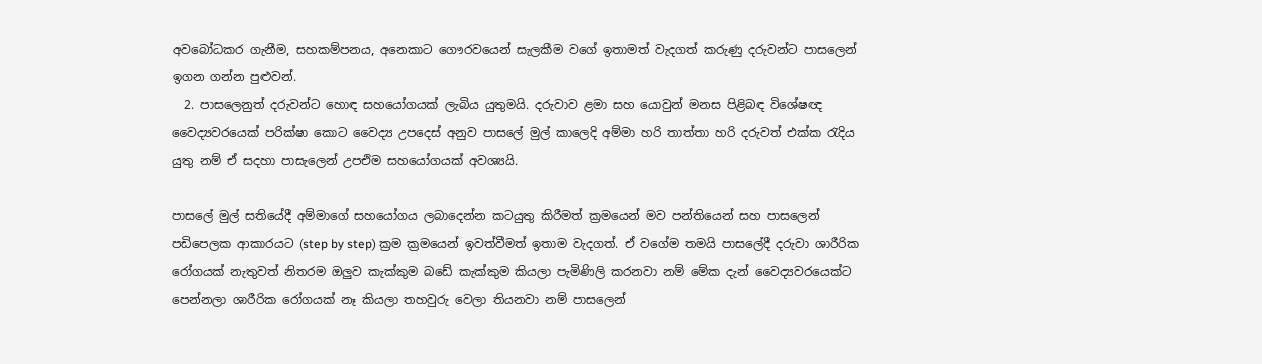අවබෝධකර ගැනීම, සහකම්පනය, අනෙකාට ගෞරවයෙන් සැලකීම වගේ ඉතාමත් වැදගත් කරුණු දරුවන්ට පාසලෙන් ඉගන ගන්න පුළුවන්.
  2. පාසලෙනුත් දරුවන්ට හොඳ සහයෝගයක් ලැබිය යුතුමයි. දරුවාව ළමා සහ යොවුන් මනස පිළිබඳ විශේෂඥ වෛද්‍යවරයෙක් පරික්ෂා කොට වෛද්‍ය උපදෙස් අනුව පාසලේ මුල් කාලෙදි අම්මා හරි තාත්තා හරි දරුවත් එක්ක රැදිය යුතු නම් ඒ සදහා පාසැලෙන් උපඑිම සහයෝගයක් අවශ්‍යයි.

පාසලේ මුල් සතියේදී අම්මාගේ සහයෝගය ලබාදෙන්න කටයුතු කිරීමත් ක්‍රමයෙන් මව පන්තියෙන් සහ පාසලෙන් පඩිපෙලක ආකාරයට (step by step) ක්‍රම ක්‍රමයෙන් ඉවත්වීමත් ඉතාම වැදගත්. ඒ වගේම තමයි පාසලේදී දරුවා ශාරීරික රෝගයක් නැතුවත් නිතරම ඔලුව කැක්කුම බඩේ කැක්කුම කියලා පැමිණිලි කරනවා නම් මේක දැන් වෛද්‍යවරයෙක්ට පෙන්නලා ශාරීරික රෝගයක් නෑ කියලා තහවුරු වෙලා තියනවා නම් පාසලෙන්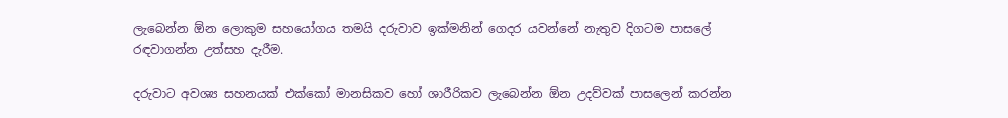ලැබෙන්න ඕන ලොකුම සහයෝගය තමයි දරුවාව ඉක්මනින් ගෙදර යවන්නේ නැතුව දිගටම පාසලේ රඳවාගන්න උත්සහ දැරීම.

දරුවාට අවශ්‍ය සහනයක් එක්කෝ මානසිකව හෝ ශාරීරිකව ලැබෙන්න ඕන උදව්වක් පාසලෙන් කරන්න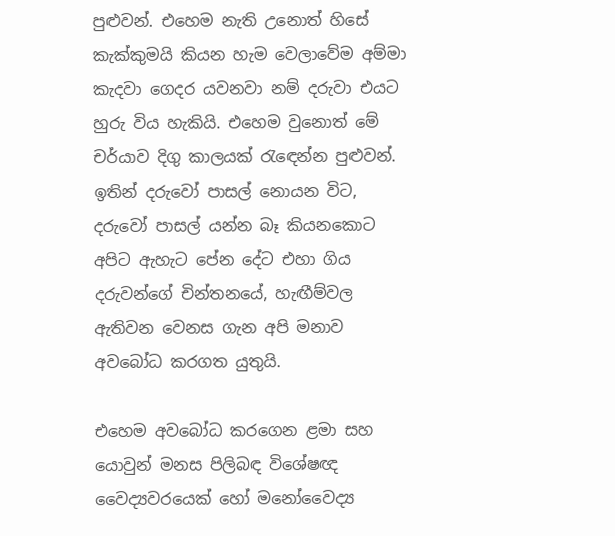පුළුවන්. එහෙම නැති උනොත් හිසේ කැක්කුමයි කියන හැම වෙලාවේම අම්මා කැදවා ගෙදර යවනවා නම් දරුවා එයට හුරු විය හැකියි. එහෙම වුනොත් මේ චර්යාව දිගු කාලයක් රැඳෙන්න පුළුවන්. ඉතින් දරුවෝ පාසල් නොයන විට, දරුවෝ පාසල් යන්න බෑ කියනකොට අපිට ඇහැට පේන දේට එහා ගිය දරුවන්ගේ චින්තනයේ, හැඟීම්වල ඇතිවන වෙනස ගැන අපි මනාව අවබෝධ කරගත යුතුයි.

එහෙම අවබෝධ කරගෙන ළමා සහ යොවුන් මනස පිලිබඳ විශේෂඥ වෛද්‍යවරයෙක් හෝ මනෝවෛද්‍ය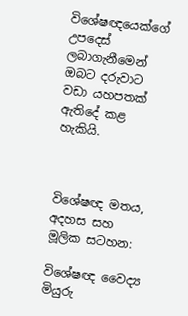විශේෂඥයෙක්ගේ උපදෙස් ලබාගැනීමෙන් ඔබට දරුවාට වඩා යහපතක් ඇතිදේ කළ හැකියි.



විශේෂඥ මතය, අදහස සහ මූලික සටහන:

විශේෂඥ වෛද්‍ය මියුරු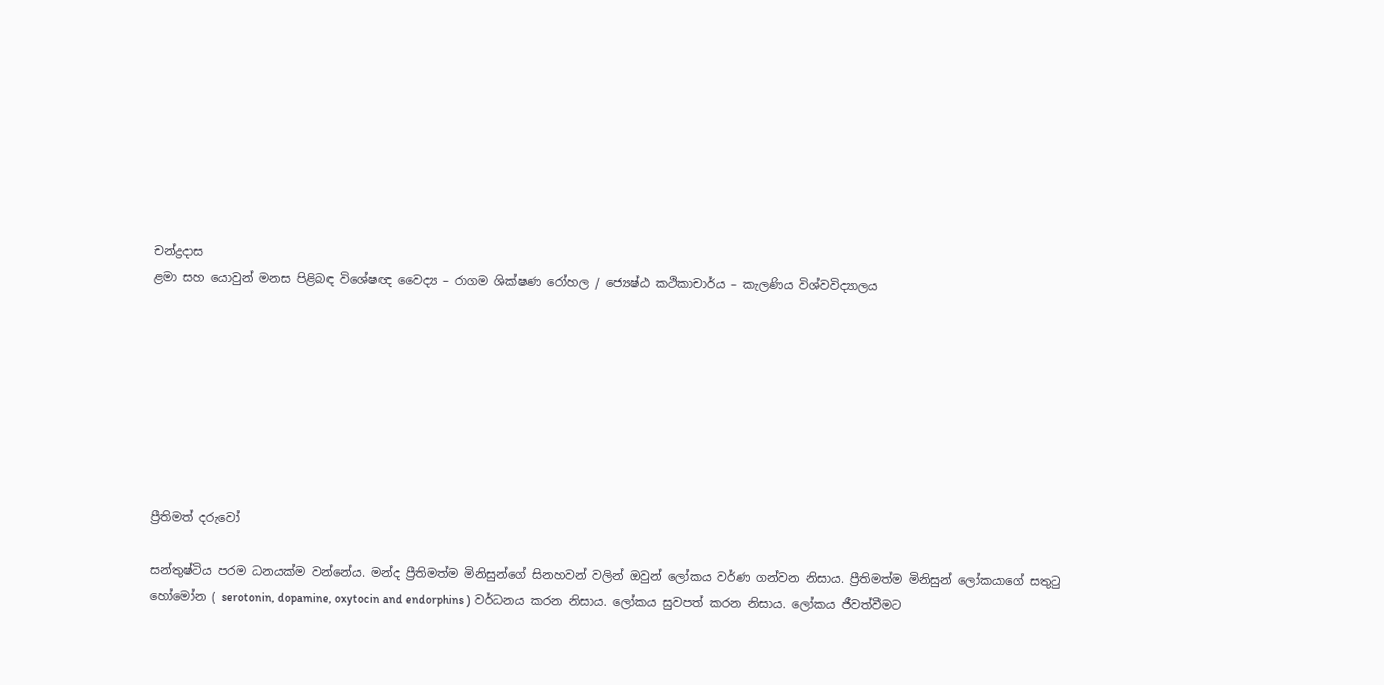චන්ද්‍රදාස
ළමා සහ යොවුන් මනස පිළිබඳ විශේෂඥ වෛද්‍ය – රාගම ශික්ෂණ රෝහල / ජ්‍යෙෂ්ඨ කථිකාචාර්ය – කැලණිය විශ්වවිද්‍යාලය








ප්‍රීතිමත් දරුවෝ

සන්තුෂ්ටිය පරම ධනයක්ම වන්නේය. මන්ද ප්‍රීතිමත්ම මිනිසුන්ගේ සිනහවන් වලින් ඔවුන් ලෝකය වර්ණ ගන්වන නිසාය. ප්‍රීතිමත්ම මිනිසුන් ලෝකයාගේ සතුටු හෝමෝන ( serotonin, dopamine, oxytocin and endorphins ) වර්ධනය කරන නිසාය. ලෝකය සුවපත් කරන නිසාය. ලෝකය ජීවත්වීමට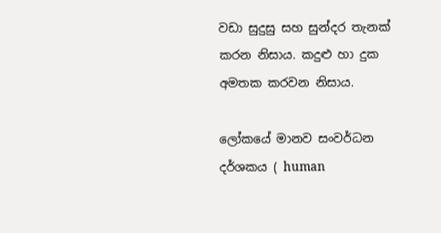වඩා සුදුසු සහ සුන්දර තැනක් කරන නිසාය. කදුළු හා දුක අමතක කරවන නිසාය.

ලෝකයේ මානව සංවර්ධන දර්ශකය ( human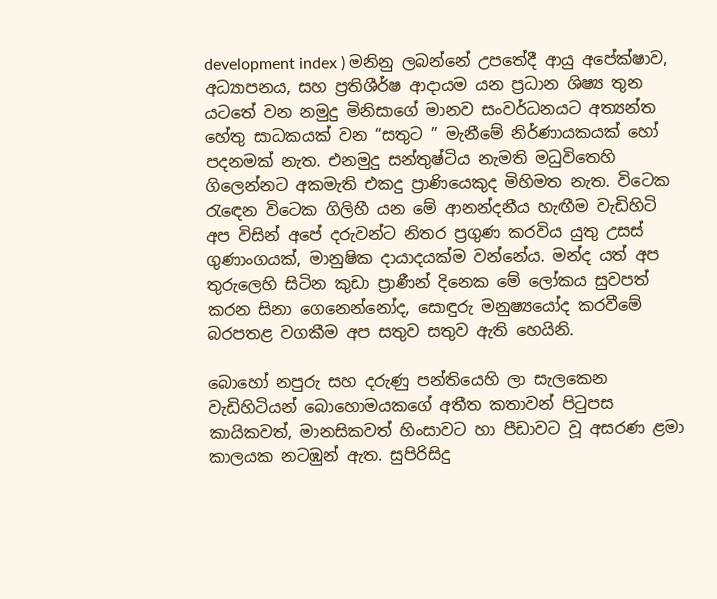development index ) මනිනු ලබන්නේ උපතේදී ආයු අපේක්ෂාව, අධ්‍යාපනය, සහ ප්‍රතිශීර්ෂ ආදායම යන ප්‍රධාන ශිෂ්‍ය තුන යටතේ වන නමුදු මිනිසාගේ මානව සංවර්ධනයට අත්‍යන්ත හේතු සාධකයක් වන “සතුට ” මැනීමේ නිර්ණායකයක් හෝ පදනමක් නැත. එනමුදු සන්තුෂ්ටිය නැමති මධුවිතෙහි ගිලෙන්නට අකමැති එකදු ප්‍රාණියෙකුද මිහිමත නැත. විටෙක රැඳෙන විටෙක ගිලිහී යන මේ ආනන්දනීය හැඟීම වැඩිහිටි අප විසින් අපේ දරුවන්ට නිතර ප්‍රගුණ කරවිය යුතු උසස් ගුණාංගයක්, මානුෂික දායාදයක්ම වන්නේය. මන්ද යත් අප තුරුලෙහි සිටින කුඩා ප්‍රාණීන් දිනෙක මේ ලෝකය සුවපත් කරන සිනා ගෙනෙන්නෝද, සොඳුරු මනුෂ්‍යයෝද කරවීමේ බරපතළ වගකීම අප සතුව සතුව ඇති හෙයිනි.

බොහෝ නපුරු සහ දරුණු පන්තියෙහි ලා සැලකෙන වැඩිහිටියන් බොහොමයකගේ අතීත කතාවන් පිටුපස කායිකවත්, මානසිකවත් හිංසාවට හා පීඩාවට වූ අසරණ ළමා කාලයක නටඹුන් ඇත. සුපිරිසිදු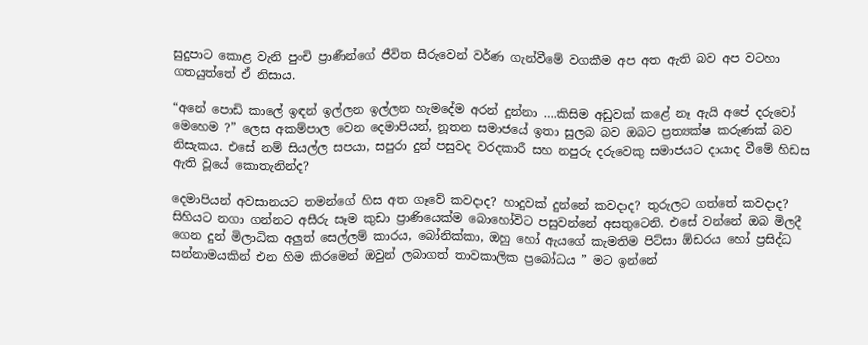සුදුපාට කොළ වැනි පුංචි ප්‍රාණීන්ගේ ජීවිත සීරුවෙන් වර්ණ ගැන්වීමේ වගකීම අප අත ඇති බව අප වටහා ගතයුත්තේ ඒ නිසාය.

“අනේ පොඩි කාලේ ඉඳන් ඉල්ලන ඉල්ලන හැමදේම අරන් දුන්නා ….කිසිම අඩුවක් කළේ නෑ ඇයි අපේ දරුවෝ මෙහෙම ?” ලෙස අකම්පාල වෙන දෙමාපියන්, නූතන සමාජයේ ඉතා සුලබ බව ඔබට ප්‍රත්‍යක්ෂ කරුණක් බව නිසැකය. එසේ නම් සියල්ල සපයා, සපුරා දුන් පසුවද වරදකාරී සහ නපුරු දරුවෙකු සමාජයට දායාද වීමේ හිඩස ඇති වූයේ කොතැනින්ද?

දෙමාපියන් අවසානයට තමන්ගේ හිස අත ගෑවේ කවදාද? හාදුවක් දුන්නේ කවදාද? තුරුලට ගත්තේ කවදාද? සිහියට නගා ගන්නට අසීරු සෑම කුඩා ප්‍රාණියෙක්ම බොහෝවිට පසුවන්නේ අසතුටෙනි. එසේ වන්නේ ඔබ මිලදී ගෙන දුන් මිලාධික අලුත් සෙල්ලම් කාරය, බෝනික්කා, ඔහු හෝ ඇයගේ කැමතිම පිට්සා ඕඩරය හෝ ප්‍රසිද්ධ සන්නාමයකින් එන හිම කිරමෙන් ඔවුන් ලබාගත් තාවකාලික ප්‍රබෝධය ” මට ඉන්නේ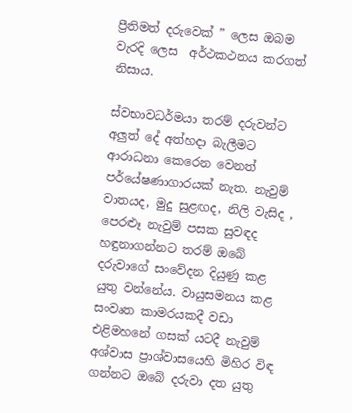ප්‍රීතිමත් දරුවෙක් ” ලෙස ඔබම වැරදි ලෙස  අර්ථකථනය කරගත් නිසාය.

ස්වභාවධර්මයා තරම් දරුවන්ට අලුත් දේ අත්හදා බැලීමට ආරාධනා කෙරෙන වෙනත් පර්යේෂණාගාරයක් නැත. නැවුම් වාතයද, මුදු සුළඟද, නිලි වැසිද , පෙරළූ නැවුම් පසක සුවඳද හඳුනාගන්නට තරම් ඔබේ දරුවාගේ සංවේදන දියුණු කළ යුතු වන්නේය. වායුසමනය කළ සංවෘත කාමරයකදී වඩා එළිමහනේ ගසක් යටදී නැවුම් අශ්වාස ප්‍රාශ්වාසයෙහි මිහිර විඳ ගන්නට ඔබේ දරුවා දත යුතු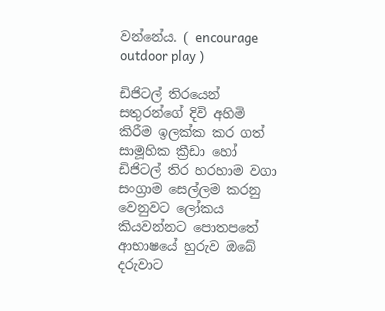වන්නේය. ( encourage outdoor play )

ඩිජිටල් තිරයෙන් සතුරන්ගේ දිවි අහිමි කිරීම ඉලක්ක කර ගත් සාමූහික ක්‍රීඩා හෝ ඩිජිටල් තිර හරහාම වගා සංග්‍රාම සෙල්ලම කරනු වෙනුවට ලෝකය කියවන්නට පොතපතේ ආභාෂයේ හුරුව ඔබේ දරුවාට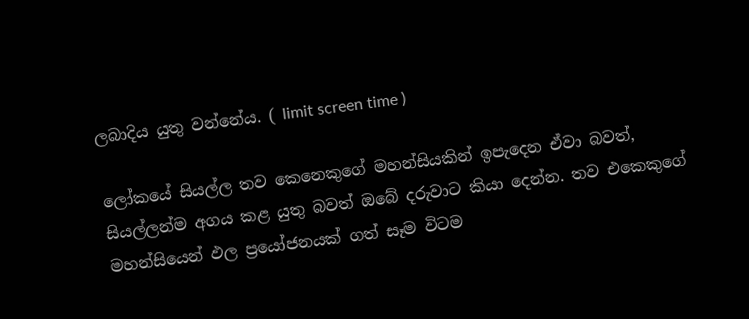ලබාදිය යුතු වන්නේය. ( limit screen time )

ලෝකයේ සියල්ල තව කෙනෙකුගේ මහන්සියකින් ඉපැදෙන ඒවා බවත්, සියල්ලන්ම අගය කළ යුතු බවත් ඔබේ දරුවාට කියා දෙන්න. තව එකෙකුගේ මහන්සියෙන් ඵල ප්‍රයෝජනයක් ගත් සෑම විටම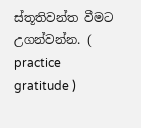ස්තූතිවන්ත වීමට උගන්වන්න. ( practice gratitude )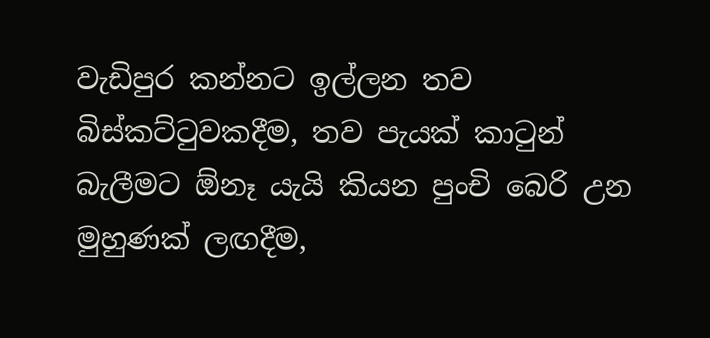වැඩිපුර කන්නට ඉල්ලන තව බිස්කට්ටුවකදීම, තව පැයක් කාටුන් බැලීමට ඕනෑ යැයි කියන පුංචි බෙරි උන මුහුණක් ලඟදීම,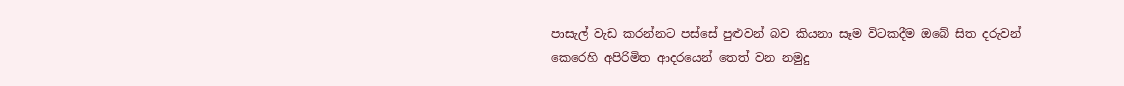පාසැල් වැඩ කරන්නට පස්සේ පුළුවන් බව කියනා සෑම විටකදීම ඔබේ සිත දරුවන් කෙරෙහි අපිරිමිත ආදරයෙන් තෙත් වන නමුදු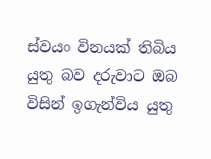ස්වයං විනයක් තිබිය යුතු බව දරුවාට ඔබ විසින් ඉගැන්විය යුතු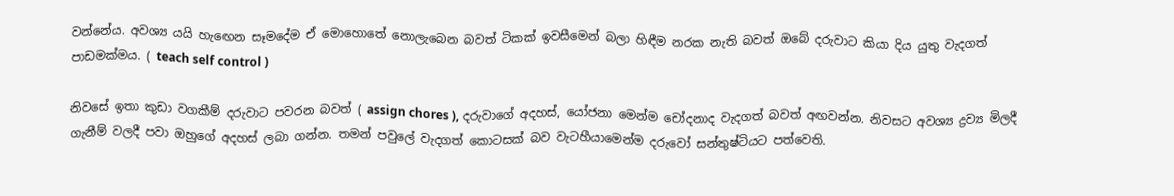වන්නේය. අවශ්‍ය යයි හැඟෙන සෑමදේම ඒ මොහොතේ නොලැබෙන බවත් ටිකක් ඉවසීමෙන් බලා හිඳීම නරක නැති බවත් ඔබේ දරුවාට කියා දිය යුතු වැදගත් පාඩමක්මය. ( teach self control )

නිවසේ ඉතා කුඩා වගකීම් දරුවාට පවරන බවත් ( assign chores ), දරුවාගේ අදහස්, යෝජනා මෙන්ම චෝදනාද වැදගත් බවත් අඟවන්න. නිවසට අවශ්‍ය ද්‍රව්‍ය මිලදී ගැනීම් වලදී පවා ඔහුගේ අදහස් ලබා ගන්න. තමන් පවුලේ වැදගත් කොටසක් බව වැටහීයාමෙන්ම දරුවෝ සන්තුෂ්ටියට පත්වෙති.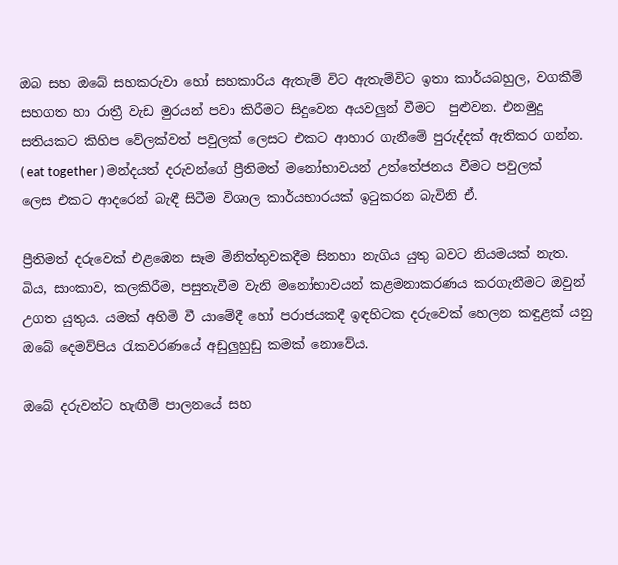ඔබ සහ ඔබේ සහකරුවා හෝ සහකාරිය ඇතැම් විට ඇතැම්විට ඉතා කාර්යබහුල, වගකීම් සහගත හා රාත්‍රී වැඩ මුරයන් පවා කිරීමට සිදුවෙන අයවලුන් වීමට  පුළුවන. එනමුදු සතියකට කිහිප වේලක්වත් පවුලක් ලෙසට එකට ආහාර ගැනීමේ පුරුද්දක් ඇතිකර ගන්න. ( eat together ) මන්දයත් දරුවන්ගේ ප්‍රීතිමත් මනෝභාවයන් උත්තේජනය වීමට පවුලක් ලෙස එකට ආදරෙන් බැඳී සිටීම විශාල කාර්යභාරයක් ඉටුකරන බැවිනි ඒ.

ප්‍රීතිමත් දරුවෙක් එළඹෙන සෑම මිනිත්තුවකදීම සිනහා නැගිය යුතු බවට නියමයක් නැත. බිය, සාංකාව, කලකිරීම, පසුතැවීම වැනි මනෝභාවයන් කළමනාකරණය කරගැනීමට ඔවුන් උගත යුතුය. යමක් අහිමි වී යාමේදී හෝ පරාජයකදී ඉඳහිටක දරුවෙක් හෙලන කඳුළක් යනු ඔබේ දෙමව්පිය රැකවරණයේ අඩුලුහුඩු කමක් නොවේය.

ඔබේ දරුවන්ට හැඟීම් පාලනයේ සහ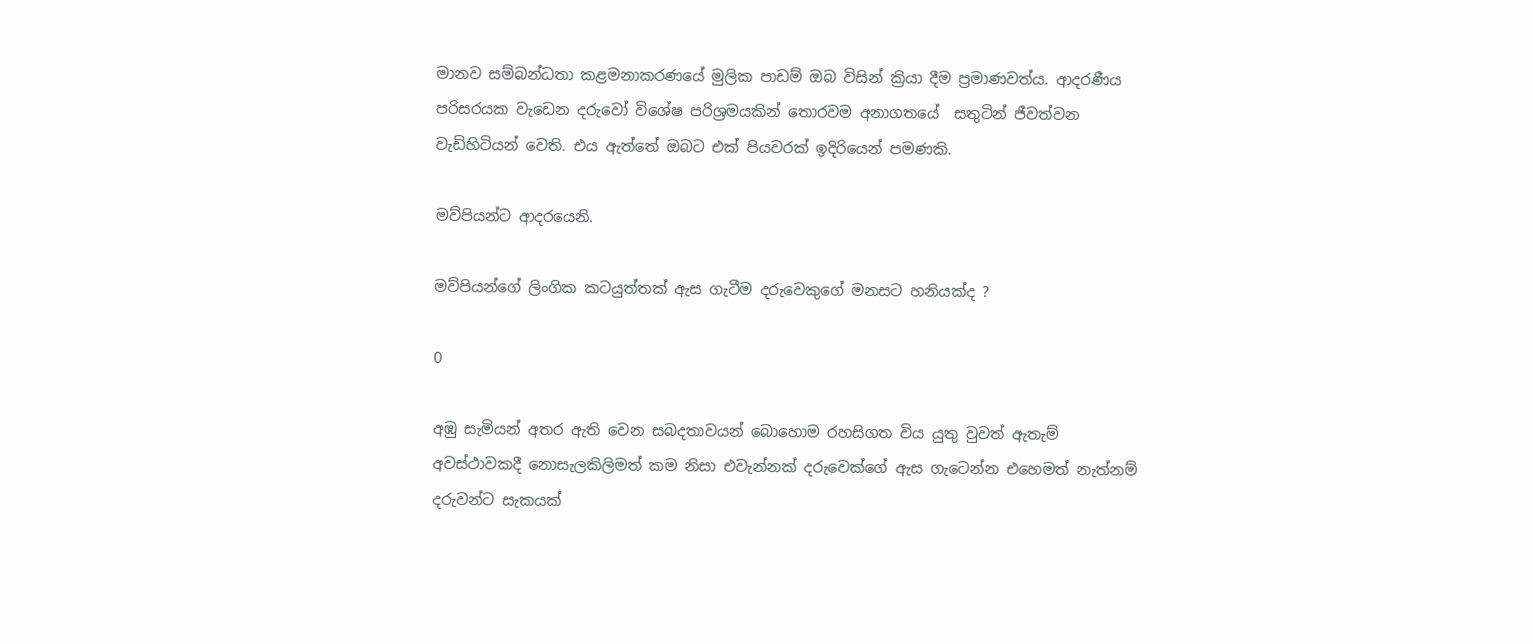මානව සම්බන්ධතා කළමනාකරණයේ මුලික පාඩම් ඔබ විසින් ක්‍රියා දීම ප්‍රමාණවත්ය. ආදරණීය පරිසරයක වැඩෙන දරුවෝ විශේෂ පරිශ්‍රමයකින් තොරවම අනාගතයේ  සතුටින් ජීවත්වන වැඩිහිටියන් වෙති. එය ඇත්තේ ඔබට එක් පියවරක් ඉදිරියෙන් පමණකි.

මව්පියන්ට ආදරයෙනි.

මව්පියන්ගේ ලිංගික කටයුත්තක් ඇස ගැටීම දරුවෙකුගේ මනසට හනියක්ද ?

0

අඹු සැමියන් අතර ඇති වෙන සබදතාවයන් බොහොම රහසිගත විය යුතු වුවත් ඇතැම් අවස්ථාවකදී නොසැලකිලිමත් කම නිසා එවැන්නක් දරුවෙක්ගේ ඇස ගැටෙන්න එහෙමත් නැත්නම් දරුවන්ට සැකයක්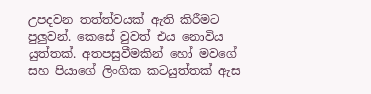උපදවන තත්ත්වයක් ඇති කිරීමට පුලුවන්. කෙසේ වුවත් එය නොවිය යුත්තක්. අතපසුවීමකින් හෝ මවගේ සහ පියාගේ ලිංගික කටයුත්තක් ඇස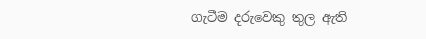ගැටීම දරුවෙකු තුල ඇති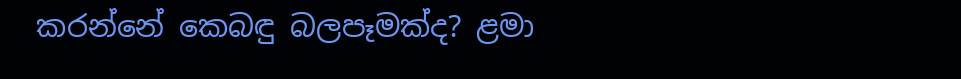කරන්නේ කෙබඳු බලපෑමක්ද? ළමා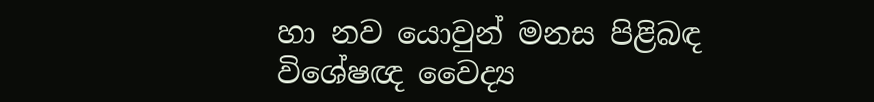හා නව යොවුන් මනස පිළිබඳ විශේෂඥ වෛද්‍ය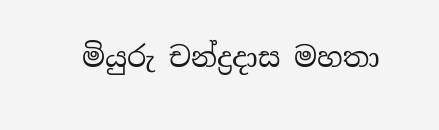මියුරු චන්ද්‍රදාස මහතා